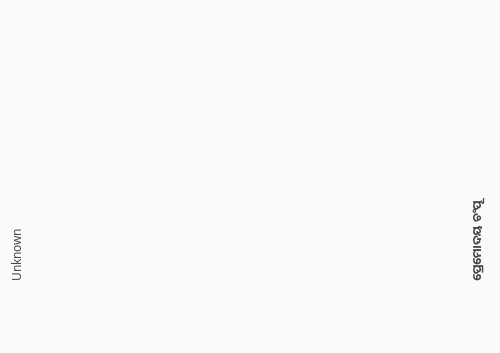Unknown

















ପ୍ରେମୋଦୟ ଚଂପୂ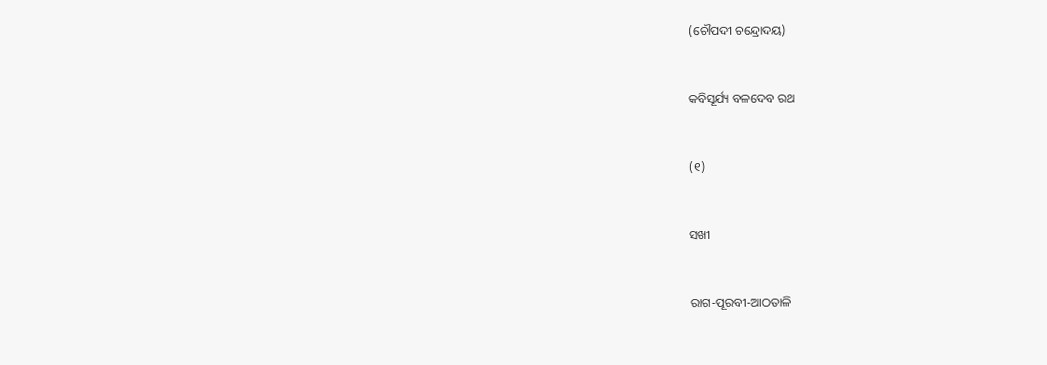(ଚୌପଦୀ ଚନ୍ଦ୍ରୋଦୟ)



କବିସୂର୍ଯ୍ୟ ବଳଦେବ ରଥ



(୧)



ସଖୀ



ରାଗ-ପୂରବୀ-ଆଠତାଳି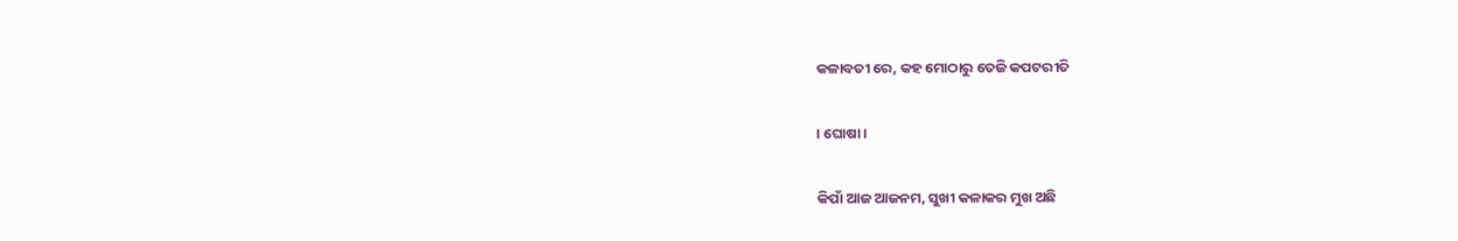କଳାବତୀ ରେ, କହ ମୋଠାରୁ ତେଜି କପଟରୀତି

। ଘୋଷା ।

କିପାଁ ଆଜ ଆଜନମ, ସୁଖୀ କଳାକର ମୁଖ ଅଛି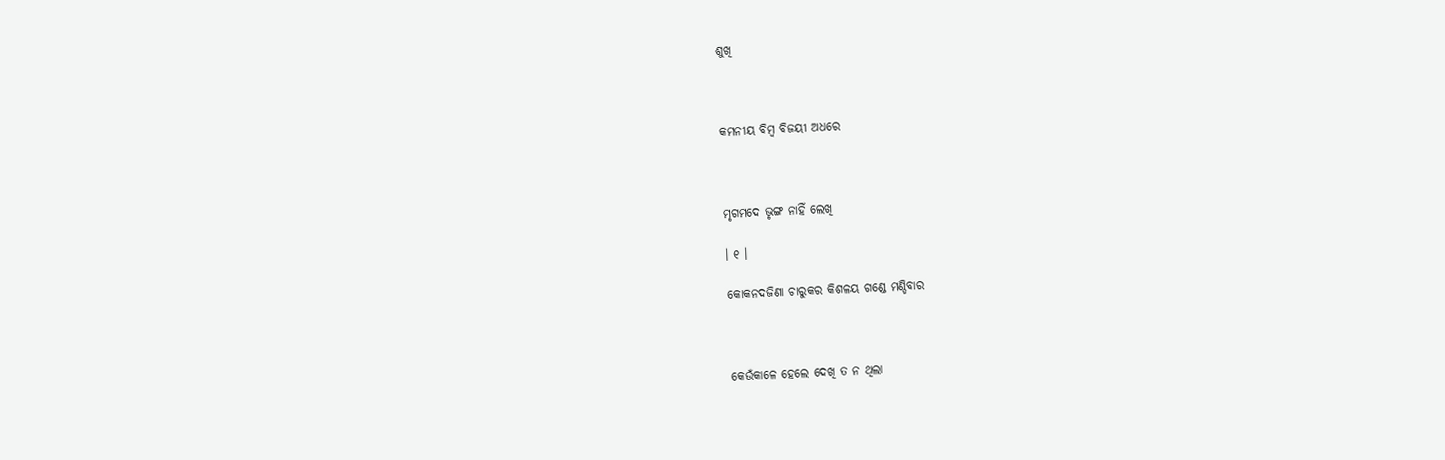ଶୁଖି



କମନୀୟ ବିମ୍ବ ବିଜୟୀ ଅଧରେ



ମୃଗମଦେ ଭୃଙ୍ଗ ନାହିଁ ଲେଖି

। ୧ ।

କୋକନଦଜିଣା ଚାରୁକର କିଶଳୟ ଗଣ୍ଡେ ମଣ୍ଡିବାର



କେଉଁକାଳେ ହେଲେ ଦେଖି ତ ନ ଥିଲା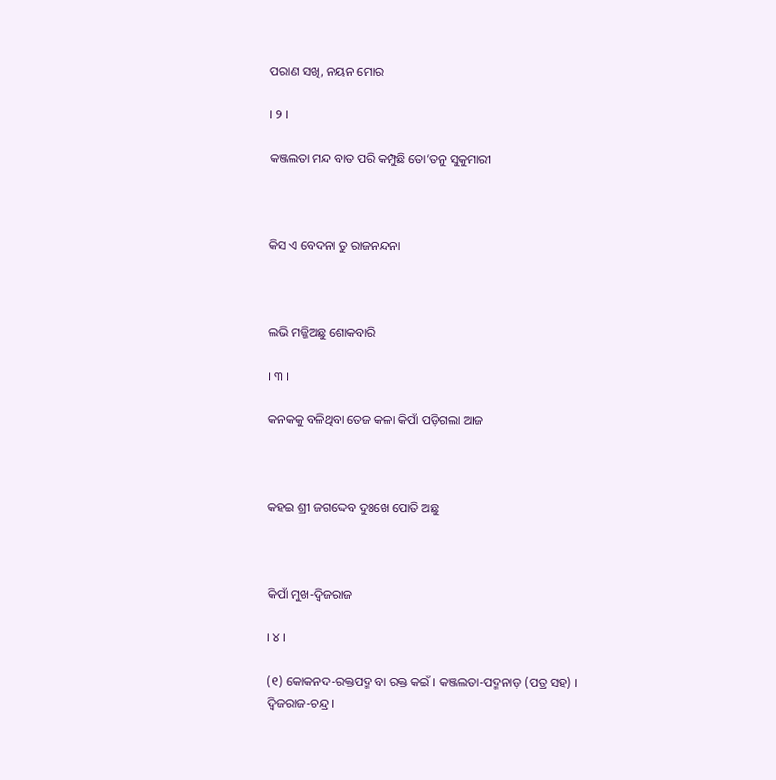ପରାଣ ସଖି, ନୟନ ମୋର

। ୨ ।

କଞ୍ଜଲତା ମନ୍ଦ ବାତ ପରି କମ୍ପୁଛି ତୋ’ତନୁ ସୁକୁମାରୀ



କିସ ଏ ବେଦନା ତୁ ରାଜନନ୍ଦନା



ଲଭି ମଜ୍ଜିଅଛୁ ଶୋକବାରି

। ୩ ।

କନକକୁ ବଳିଥିବା ତେଜ କଳା କିପାଁ ପଡ଼ିଗଲା ଆଜ



କହଇ ଶ୍ରୀ ଜଗଦ୍ଦେବ ଦୁଃଖେ ପୋତି ଅଛୁ



କିପାଁ ମୁଖ-ଦ୍ୱିଜରାଜ

। ୪ ।

(୧) କୋକନଦ-ରକ୍ତପଦ୍ମ ବା ରକ୍ତ କଇଁ । କଞ୍ଜଲତା-ପଦ୍ମନାଡ଼ (ପତ୍ର ସହ) । ଦ୍ୱିଜରାଜ-ଚନ୍ଦ୍ର ।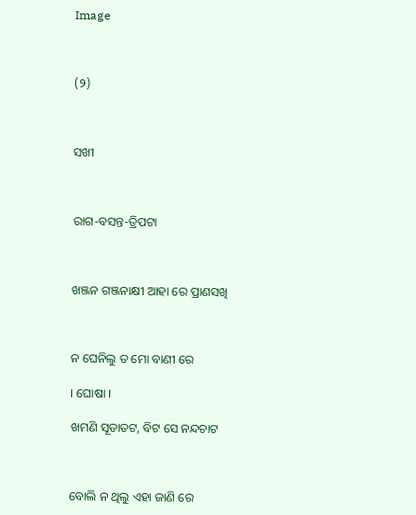Image



(୨)



ସଖୀ



ରାଗ-ବସନ୍ତ-ତ୍ରିପଟା



ଖଞ୍ଜନ ଗଞ୍ଜନାକ୍ଷୀ ଆହା ରେ ପ୍ରାଣସଖି



ନ ଘେନିଲୁ ତ ମୋ ବାଣୀ ରେ

। ଘୋଷା ।

ଖମଣି ସୂତାତଟ, ବିଟ ସେ ନନ୍ଦଚାଟ



ବୋଲି ନ ଥିଲୁ ଏହା ଜାଣି ରେ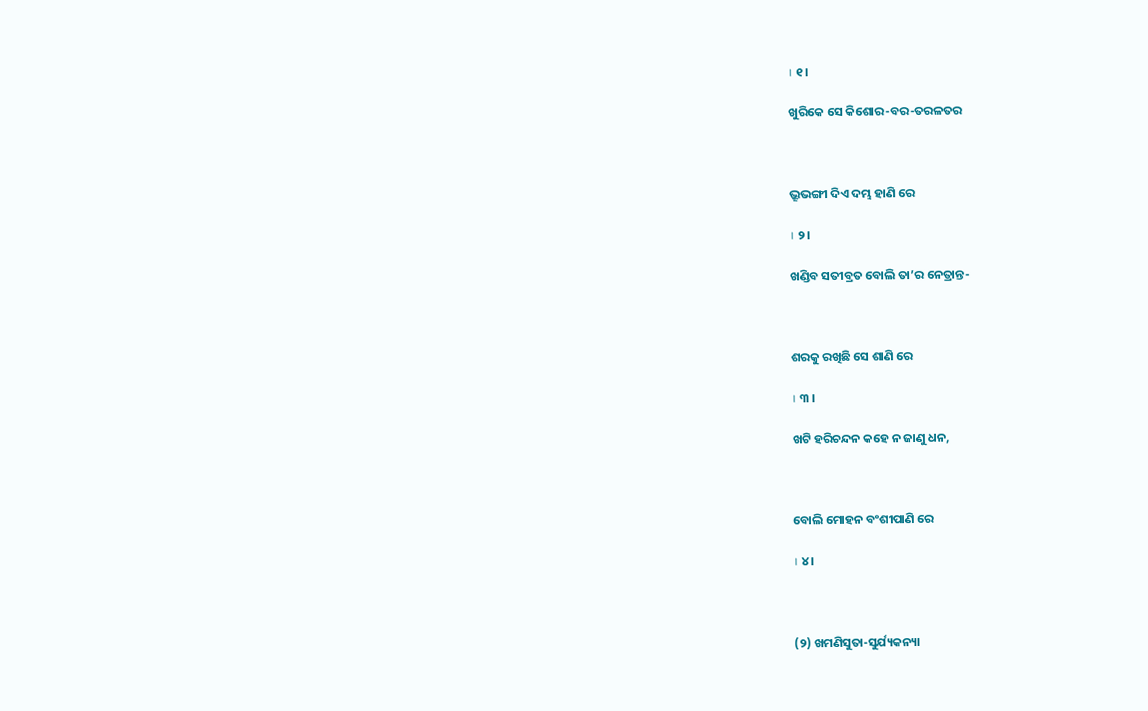। ୧ ।

ଖୁରିକେ ସେ କିଶୋର-ବର-ତରଳତର



ଭ୍ରୂଭଙ୍ଗୀ ଦିଏ ଦମ୍ଭ ହାଣି ରେ

। ୨ ।

ଖଣ୍ଡିବ ସତୀବ୍ରତ ବୋଲି ତା’ର ନେତ୍ରାନ୍ତ-



ଶରକୁ ରଖିଛି ସେ ଶାଣି ରେ

। ୩ ।

ଖଟି ହରିଚନ୍ଦନ କହେ ନ ଜାଣୁ ଧନ,



ବୋଲି ମୋହନ ବଂଶୀପାଣି ରେ

। ୪ ।



(୨) ଖମଣିସୁତା-ସୁର୍ଯ୍ୟକନ୍ୟା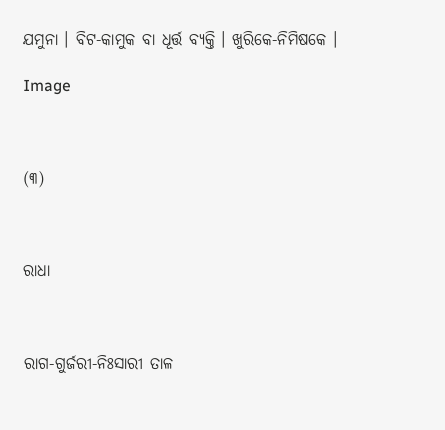ଯମୁନା । ବିଟ-କାମୁକ ବା ଧୂର୍ତ୍ତ ବ୍ୟକ୍ତି । ଖୁରିକେ-ନିମିଷକେ ।

Image



(୩)



ରାଧା



ରାଗ-ଗୁର୍ଜରୀ-ନିଃସାରୀ ତାଳ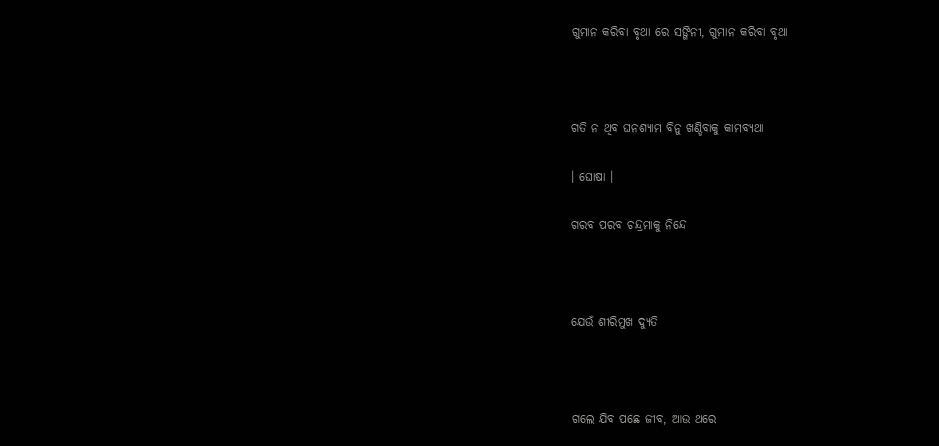ଗୁମାନ କରିବା ବୃଥା ରେ ସଙ୍ଗିନୀ, ଗୁମାନ କରିବା ବୃଥା



ଗତି ନ ଥିବ ଘନଶ୍ୟାମ ବିନୁ ଖଣ୍ଡିବାକୁ କାମବ୍ୟଥା

। ଘୋଷା ।

ଗରବ ପରବ ଚନ୍ଦ୍ରମାକୁ ନିନ୍ଦେ



ଯେଉଁ ଶୀରିମୁଖ ଦ୍ୟୁତି



ଗଲେ ଯିବ ପଛେ ଜୀବ, ଆଉ ଥରେ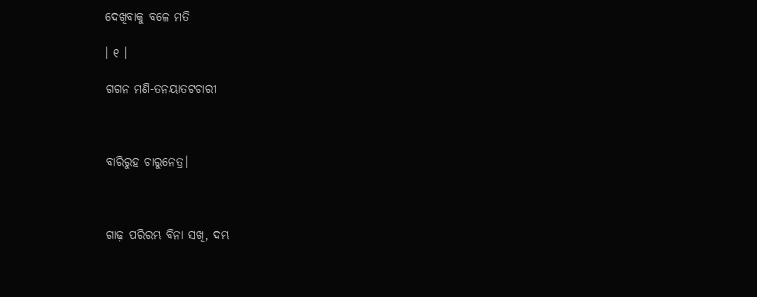ଦେଖିବାକୁ ବଳେ ମତି

। ୧ ।

ଗଗନ ମଣି-ତନୟାତଟଚାରୀ



ବାରିରୁହ ଚାରୁନେତ୍ର।



ଗାଢ଼ ପରିରମ୍ଭ ବିନା ସଖି, ଦମ୍ଭ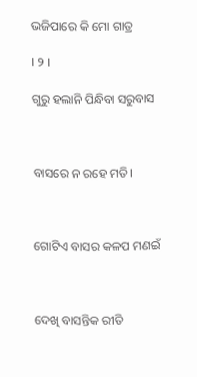ଭଜିପାରେ କି ମୋ ଗାତ୍ର

। ୨ ।

ଗୁରୁ ହଲାନି ପିନ୍ଧିବା ସରୁବାସ



ବାସରେ ନ ରହେ ମତି।



ଗୋଟିଏ ବାସର କଳପ ମଣଇଁ



ଦେଖି ବାସନ୍ତିକ ରୀତି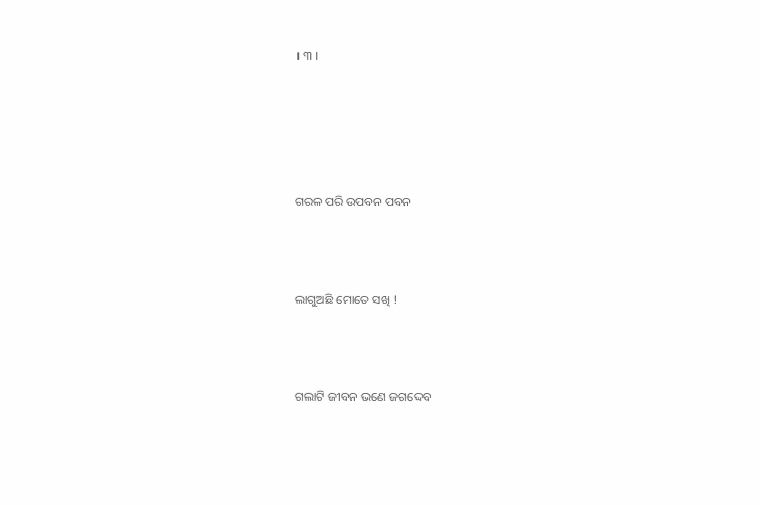। ୩ ।





ଗରଳ ପରି ଉପବନ ପବନ



ଲାଗୁଅଛି ମୋତେ ସଖି !



ଗଲାଟି ଜୀବନ ଭଣେ ଜଗଦ୍ଦେବ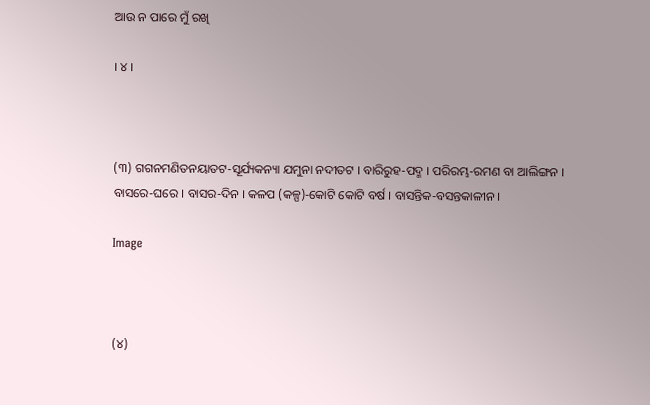ଆଉ ନ ପାରେ ମୁଁ ରଖି

। ୪ ।



(୩) ଗଗନମଣିତନୟାତଟ-ସୂର୍ଯ୍ୟକନ୍ୟା ଯମୁନା ନଦୀତଟ । ବାରିରୁହ-ପଦ୍ମ । ପରିରମ୍ଭ-ରମଣ ବା ଆଲିଙ୍ଗନ । ବାସରେ-ଘରେ । ବାସର-ଦିନ । କଳପ (କଳ୍ପ)-କୋଟି କୋଟି ବର୍ଷ । ବାସନ୍ତିକ-ବସନ୍ତକାଳୀନ ।

Image



(୪)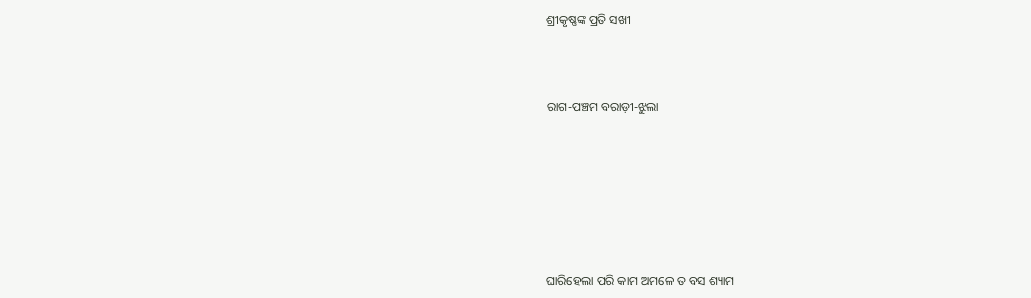ଶ୍ରୀକୃଷ୍ଣଙ୍କ ପ୍ରତି ସଖୀ



ରାଗ-ପଞ୍ଚମ ବରାଡ଼ୀ-ଝୁଲା







ଘାରିହେଲା ପରି କାମ ଅମଳେ ତ ବସ ଶ୍ୟାମ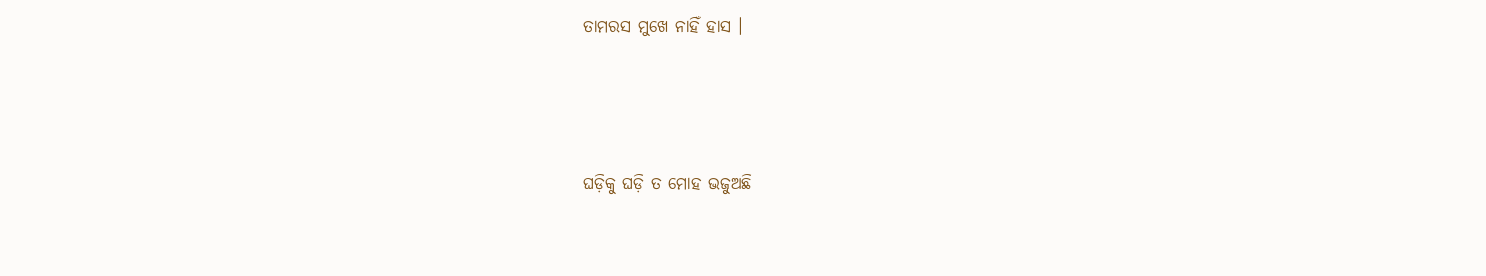ତାମରସ ମୁଖେ ନାହିଁ ହାସ ।



ଘଡ଼ିକୁ ଘଡ଼ି ତ ମୋହ ଭଜୁଅଛି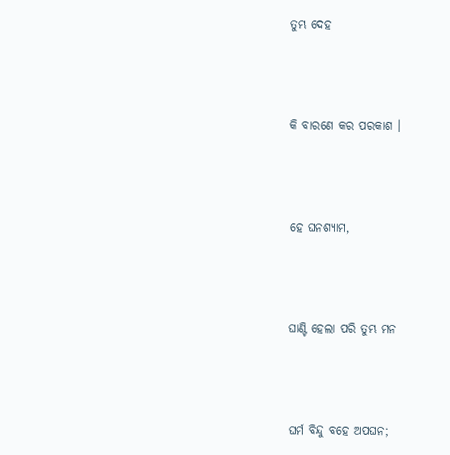ତୁମ୍ଭ ଦେହ



କି ବାରଣେ କର ପରକାଶ ।



ହେ ଘନଶ୍ୟାମ,



ଘାଣ୍ଟି ହେଲା ପରି ତୁମ୍ଭ ମନ



ଘର୍ମ ବିନ୍ଦୁ ବହେ ଅପଘନ;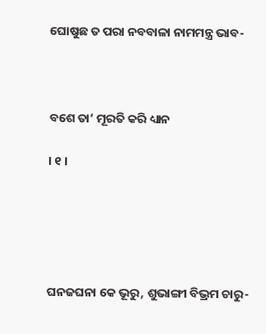ଘୋଷୁଛ ତ ପରା ନବବାଳା ନାମମନ୍ତ୍ର ଭାବ-



ବଶେ ତା’ ମୂରତି କରି ଧ୍ୟାନ

। ୧ ।





ଘନଜଘନା କେ ଭୂରୁ, ଶୁଭାଙ୍ଗୀ ବିଭ୍ରମ ଚାରୁ-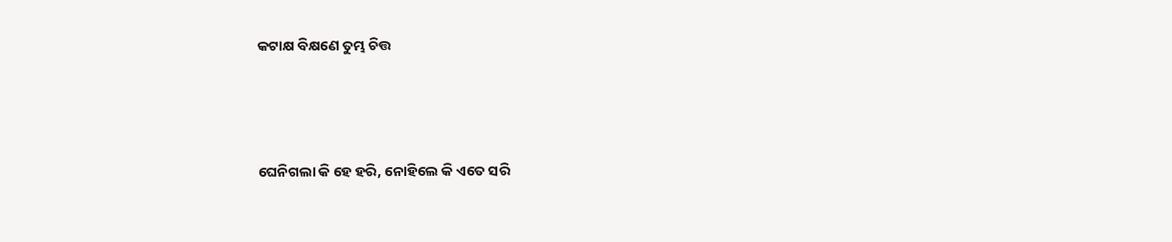କଟାକ୍ଷ ବିକ୍ଷଣେ ତୁମ୍ଭ ଚିତ୍ତ



ଘେନିଗଲା କି ହେ ହରି, ନୋହିଲେ କି ଏତେ ସରି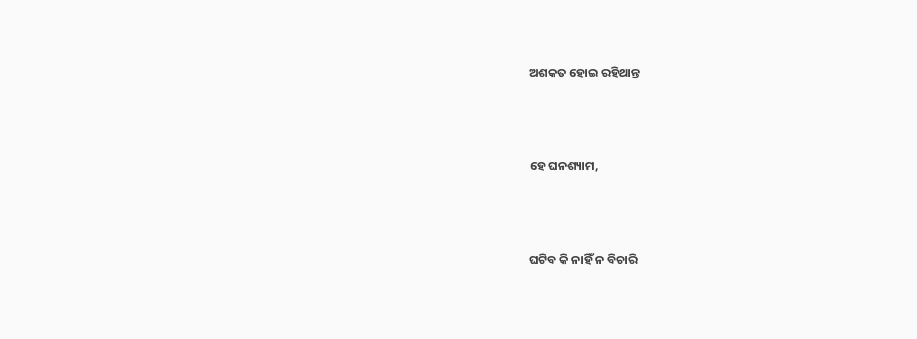ଅଶକତ ହୋଇ ରହିଥାନ୍ତ



ହେ ଘନଶ୍ୟାମ,



ଘଟିବ କି ନାହିଁ ନ ବିଚାରି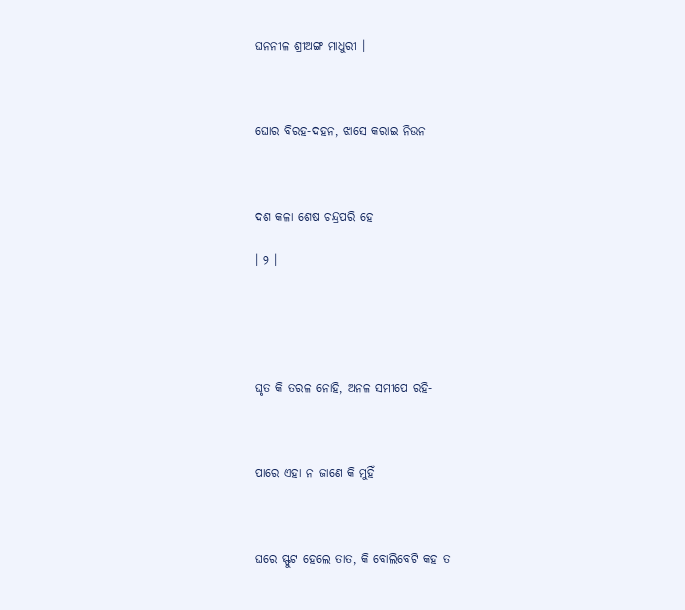ଘନନୀଳ ଶ୍ରୀଅଙ୍ଗ ମାଧୁରୀ ।



ଘୋର ବିରହ-ଦହନ, ଝାସେ କରାଇ ନିଉନ



ଦଶ କଳା ଶେଷ ଚନ୍ଦ୍ରପରି ହେ

। ୨ ।





ଘୃତ କି ତରଳ ନୋହି, ଅନଳ ସମୀପେ ରହି-



ପାରେ ଏହା ନ ଜାଣେ କି ମୁହିଁ



ଘରେ ସ୍ଫୁଟ ହେଲେ ତାତ, କି ବୋଲିବେଟି କହ ତ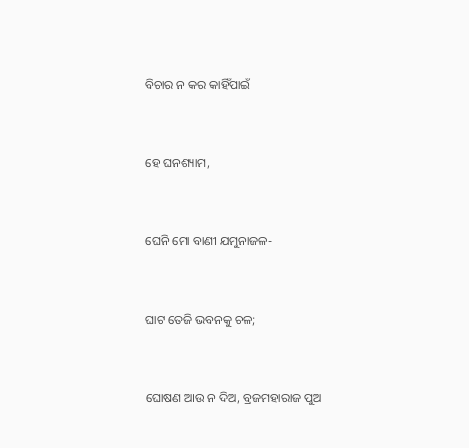ବିଚାର ନ କର କାହିଁପାଇଁ



ହେ ଘନଶ୍ୟାମ,



ଘେନି ମୋ ବାଣୀ ଯମୁନାଜଳ-



ଘାଟ ତେଜି ଭବନକୁ ଚଳ;



ଘୋଷଣ ଆଉ ନ ଦିଅ, ବ୍ରଜମହାରାଜ ପୁଅ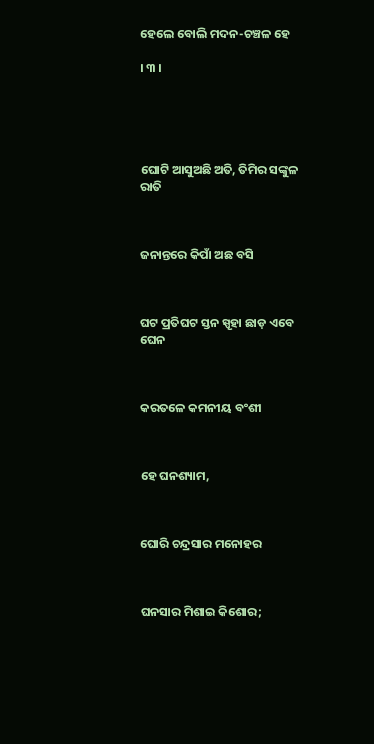ହେଲେ ବୋଲି ମଦନ-ଚଞ୍ଚଳ ହେ

। ୩ ।





ଘୋଟି ଆସୁଅଛି ଅତି, ତିମିର ସଙ୍କୁଳ ରାତି



ଜନାନ୍ତରେ କିପାଁ ଅଛ ବସି



ଘଟ ପ୍ରତିଘଟ ସ୍ତନ ସ୍ପୃହା ଛାଡ଼ ଏବେ ଘେନ



କରତଳେ କମନୀୟ ବଂଶୀ



ହେ ଘନଶ୍ୟାମ,



ଘୋରି ଚନ୍ଦ୍ରସାର ମନୋହର



ଘନସାର ମିଶାଇ କିଶୋର;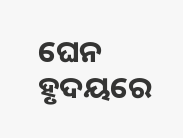ଘେନ ହୃଦୟରେ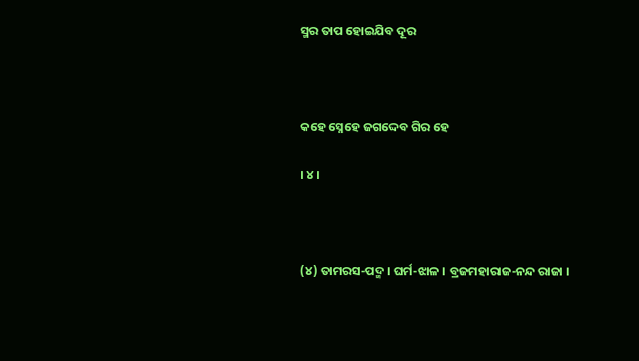ସ୍ମର ତାପ ହୋଇଯିବ ଦୂର



କହେ ସ୍ନେହେ ଜଗଦ୍ଦେବ ଗିର ହେ

। ୪ ।



(୪) ତାମରସ-ପଦ୍ମ । ଘର୍ମ-ଝାଳ । ବ୍ରଜମହାରାଜ-ନନ୍ଦ ରାଜା ।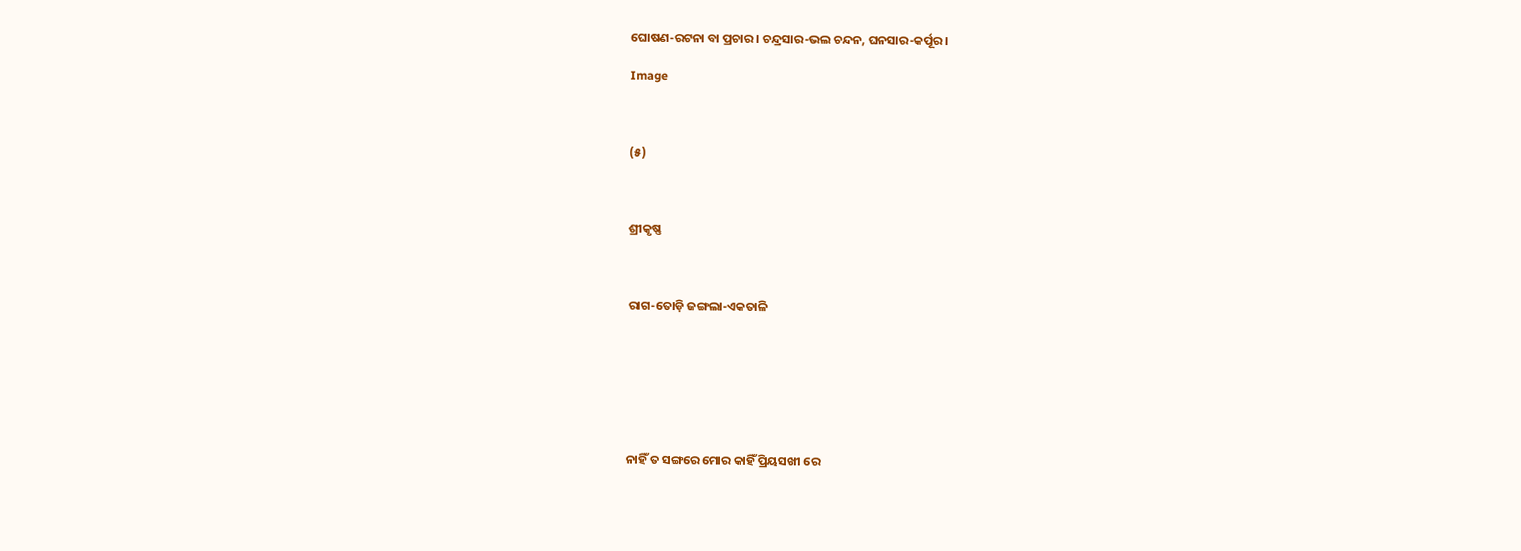ଘୋଷଣ-ରଟନା ବା ପ୍ରଚାର । ଚନ୍ଦ୍ରସାର-ଭଲ ଚନ୍ଦନ, ଘନସାର-କର୍ପୂର ।

Image



(୫)



ଶ୍ରୀକୃଷ୍ଣ



ରାଗ-ତୋଡ଼ି ଜଙ୍ଗଲା-ଏକତାଳି







ନାହିଁ ତ ସଙ୍ଗରେ ମୋର କାହିଁ ପ୍ରିୟସଖୀ ରେ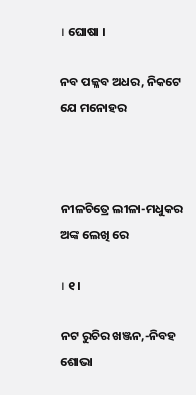। ଘୋଷା ।

ନବ ପଳ୍ଳବ ଅଧର, ନିକଟେ ଯେ ମନୋହର



ନୀଳଚିତ୍ରେ ଲୀଳା-ମଧୁକର ଅଙ୍କ ଲେଖି ରେ

। ୧ ।

ନଟ ରୁଚିର ଖଞ୍ଜନ,-ନିବହ ଶୋଭା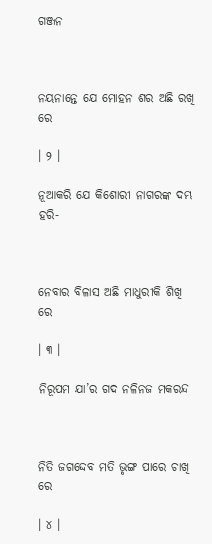ଗଞ୍ଜନ



ନୟନାନ୍ତେ ଯେ ମୋହନ ଶର ଅଛି ରଖି ରେ

। ୨ ।

ନୂଆକରି ଯେ କିଶୋରୀ ନାଗରଙ୍କ ଦମ୍ଭ ହରି-



ନେବାର ବିଳାସ ଅଛି ମାଧୁରୀକି ଶିଖି ରେ

। ୩ ।

ନିରୂପମ ଯା’ର ଗଦ ନଳିନଜ ମକରନ୍ଦ



ନିତି ଜଗଦ୍ଦେବ ମତି ଭୃଙ୍ଗ ପାରେ ଚାଖି ରେ

। ୪ ।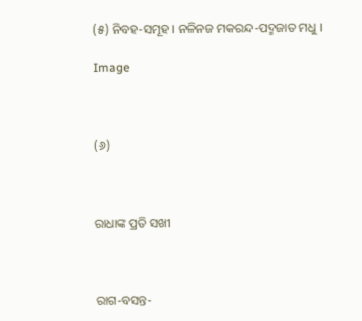(୫) ନିବହ-ସମୂହ । ନଳିନଜ ମକରନ୍ଦ-ପଦ୍ମଜାତ ମଧୁ ।

Image



(୬)



ରାଧାଙ୍କ ପ୍ରତି ସଖୀ



ରାଗ-ବସନ୍ତ-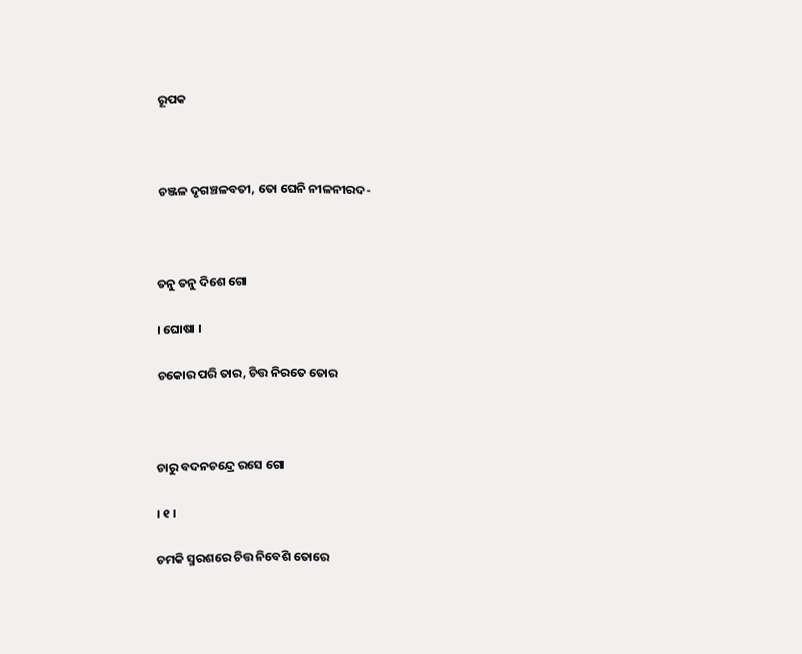ରୂପକ



ଚଞ୍ଜଳ ଦୃଗଞ୍ଚଳବତୀ, ତୋ ଘେନି ନୀଳନୀରଦ-



ତନୁ ତନୁ ଦିଶେ ଗୋ

। ଘୋଷା ।

ଚକୋର ପରି ତାର, ଚିତ୍ତ ନିରତେ ତୋର



ଚାରୁ ବଦନଚନ୍ଦ୍ରେ ରସେ ଗୋ

। ୧ ।

ଚମକି ସ୍ମରଶରେ ଚିତ୍ତ ନିବେଶି ତୋରେ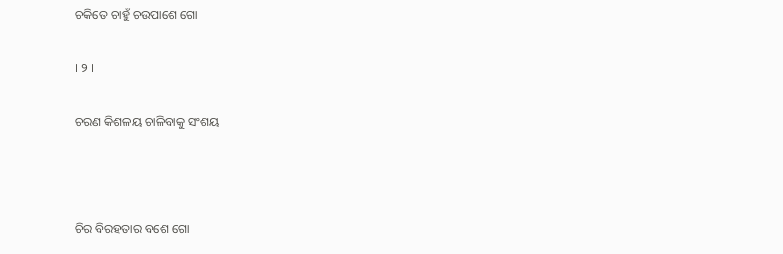ଚକିତେ ଚାହୁଁ ଚଉପାଶେ ଗୋ

। ୨ ।

ଚରଣ କିଶଳୟ ଚାଳିବାକୁ ସଂଶୟ



ଚିର ବିରହତାର ବଶେ ଗୋ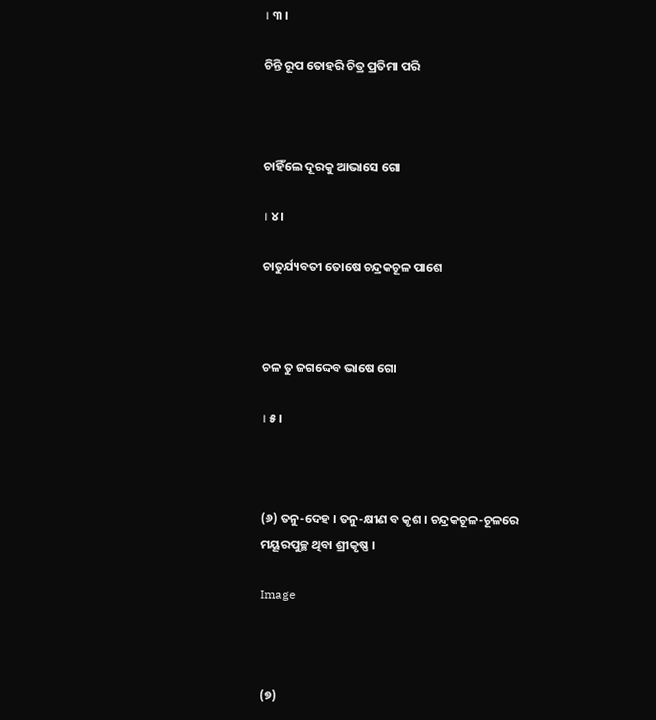। ୩ ।

ଚିନ୍ତି ରୂପ ତୋହରି ଚିତ୍ର ପ୍ରତିମା ପରି



ଚାହିଁଲେ ଦୂରକୁ ଆଭାସେ ଗୋ

। ୪ ।

ଚାତୁର୍ଯ୍ୟବତୀ ତୋଷେ ଚନ୍ଦ୍ରକଚୂଳ ପାଶେ



ଚଳ ତୁ ଜଗଦ୍ଦେବ ଭାଷେ ଗୋ

। ୫ ।



(୬) ତନୁ-ଦେହ । ତନୁ-କ୍ଷୀଣ ବ କୃଶ । ଚନ୍ଦ୍ରକଚୂଳ-ଚୂଳରେ ମୟୂରପୁଚ୍ଛ ଥିବା ଶ୍ରୀକୃଷ୍ଣ ।

Image



(୭)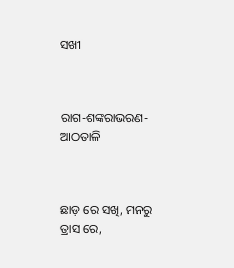ସଖୀ



ରାଗ-ଶଙ୍କରାଭରଣ-ଆଠତାଳି



ଛାଡ଼ ରେ ସଖି, ମନରୁ ତ୍ରାସ ରେ,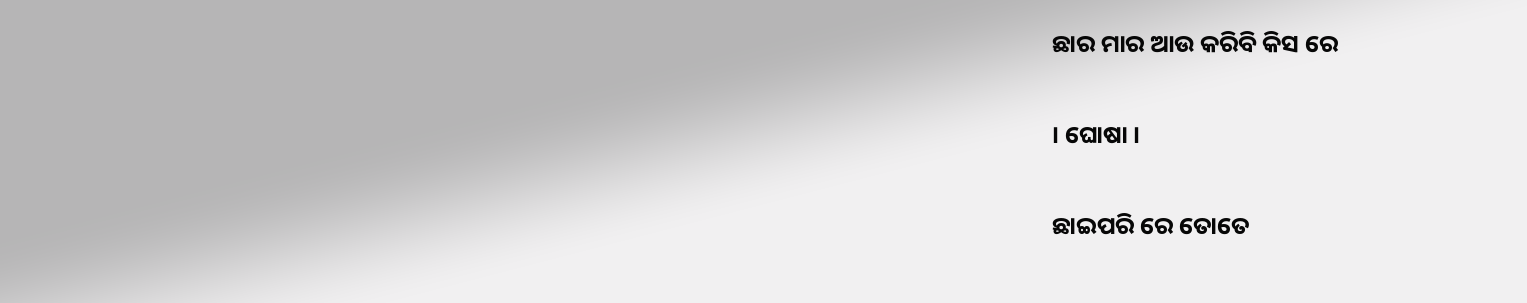ଛାର ମାର ଆଉ କରିବି କିସ ରେ

। ଘୋଷା ।

ଛାଇପରି ରେ ତୋତେ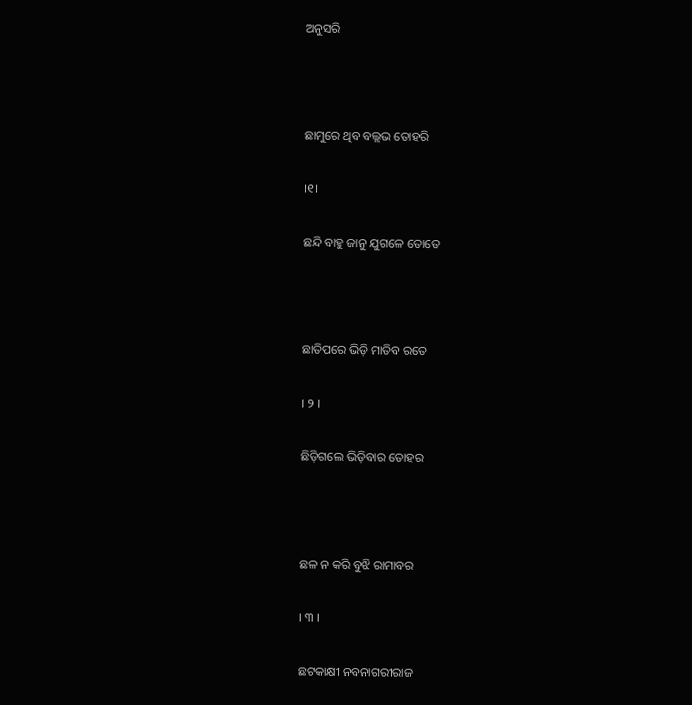ଅନୁସରି



ଛାମୁରେ ଥିବ ବଲ୍ଲଭ ତୋହରି

।୧।

ଛନ୍ଦି ବାହୁ ଜାନୁ ଯୁଗଳେ ତୋତେ



ଛାତିପରେ ଭିଡ଼ି ମାତିବ ରତେ

। ୨ ।

ଛିଡ଼ିଗଲେ ଭିଡ଼ିବାର ତୋହର



ଛଳ ନ କରି ବୁଝି ରାମାବର

। ୩ ।

ଛଟକାକ୍ଷୀ ନବନାଗରୀରାଜ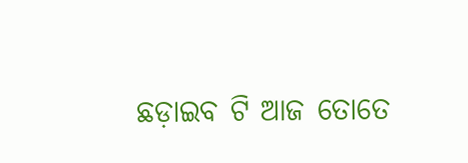ଛଡ଼ାଇବ ଟି ଆଜ ତୋତେ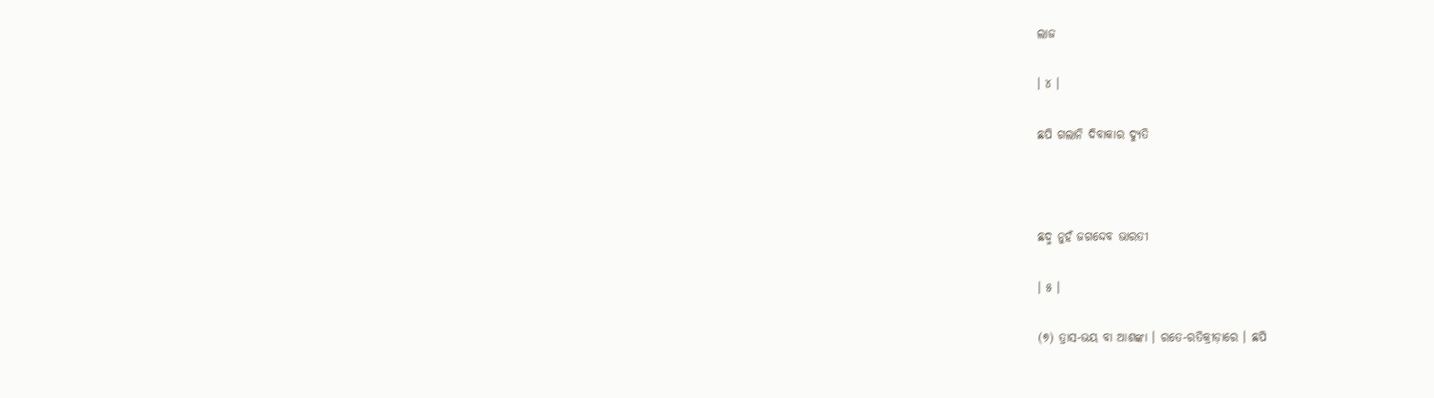ଲାଜ

। ୪ ।

ଛପି ଗଲାନି ଦିବାକାର ଦ୍ୟୁତି



ଛଦ୍ମ ନୁହଁ ଜଗଦ୍ଦେବ ଭାରତୀ

। ୫ ।

(୭) ତ୍ରାସ-ଭୟ ବା ଆଶଙ୍କା । ରତେ-ରତିକ୍ରୀଡ଼ାରେ । ଛପି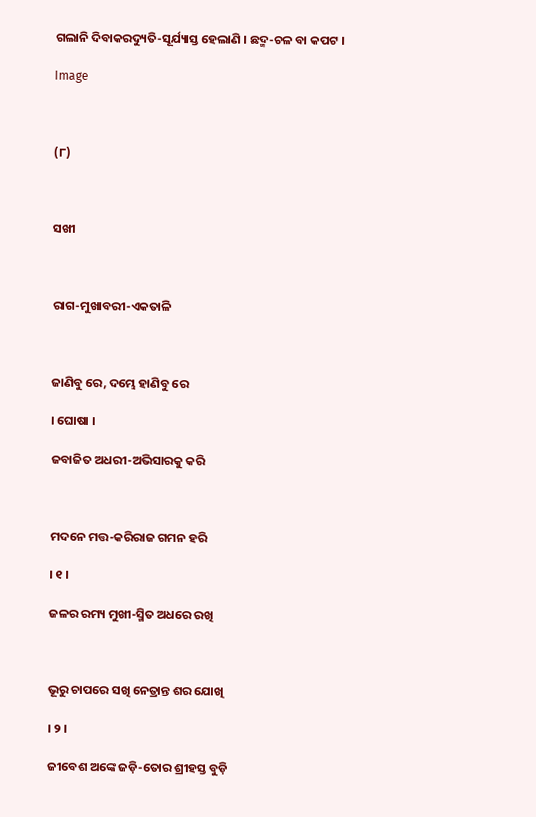ଗଲାନି ଦିବାକରଦ୍ୟୁତି-ସୂର୍ଯ୍ୟାସ୍ତ ହେଲାଣି । ଛଦ୍ମ-ଚଳ ବା କପଟ ।

Image



(୮)



ସଖୀ



ରାଗ-ମୁଖାବରୀ-ଏକତାଳି



ଜାଣିବୁ ରେ, ଦମ୍ଭେ ହାଣିବୁ ରେ

। ଘୋଷା ।

ଜବାଜିତ ଅଧରୀ-ଅଭିସାରକୁ କରି



ମଦନେ ମତ୍ତ-କରିରାଜ ଗମନ ହରି

। ୧ ।

ଜଳର ରମ୍ୟ ମୁଖୀ-ସ୍ମିତ ଅଧରେ ରଖି



ଭୂରୁ ଚାପରେ ସଖି ନେତ୍ରାନ୍ତ ଶର ଯୋଖି

। ୨ ।

ଜୀବେଶ ଅଙ୍କେ ଜଡ଼ି-ତୋର ଶ୍ରୀହସ୍ତ ବୁଡ଼ି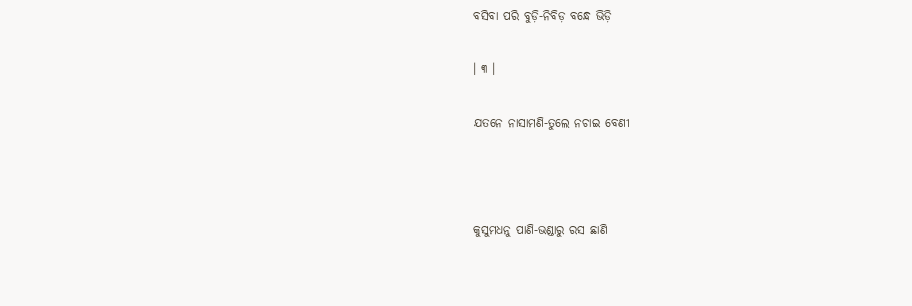ବସିବା ପରି ବୁଡ଼ି-ନିବିଡ଼ ବନ୍ଧେ ଭିଡ଼ି

। ୩ ।

ଯତନେ ନାସାମଣି-ତୁଲେ ନଚାଇ ବେଣୀ



କୁସୁମଧନୁ ପାଣି-ଭଣ୍ଡାରୁ ରସ ଛାଣି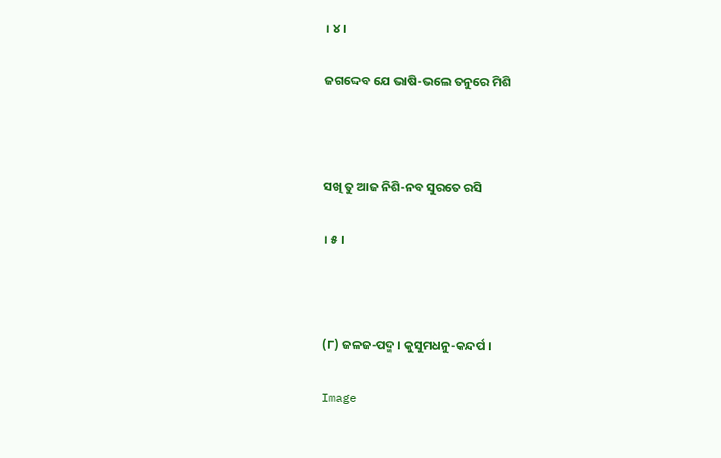। ୪ ।

ଜଗଦ୍ଦେବ ଯେ ଭାଷି-ଭଲେ ତନୁରେ ମିଶି



ସଖି ତୁ ଆଜ ନିଶି-ନବ ସୁରତେ ରସି

। ୫ ।



(୮) ଜଳଜ-ପଦ୍ମ । କୁସୁମଧନୁ-କନ୍ଦର୍ପ ।

Image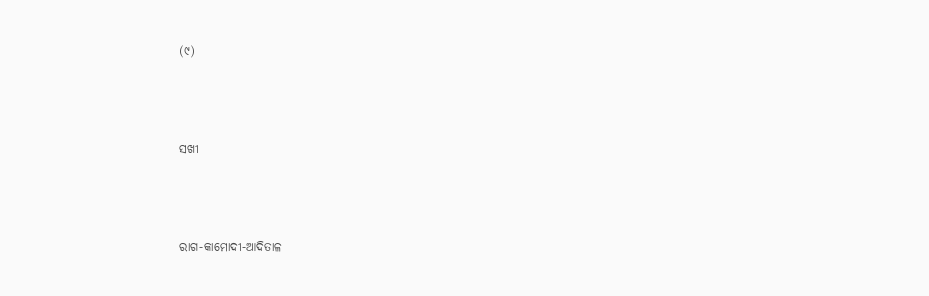(୯)



ସଖୀ



ରାଗ-କାମୋଦୀ-ଆଦିତାଳ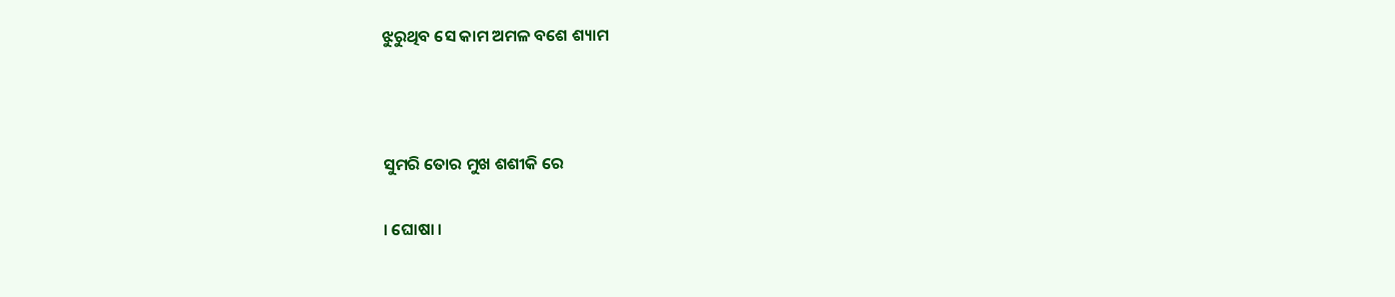ଝୁରୁଥିବ ସେ କାମ ଅମଳ ବଶେ ଶ୍ୟାମ



ସୁମରି ତୋର ମୁଖ ଶଶୀକି ରେ

। ଘୋଷା ।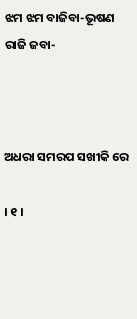ଝମ ଝମ ବାଜିବା-ଭୂଷଣ ରାଜି ଜବା-



ଅଧରା ସମରପ ସଖୀକି ରେ

। ୧ ।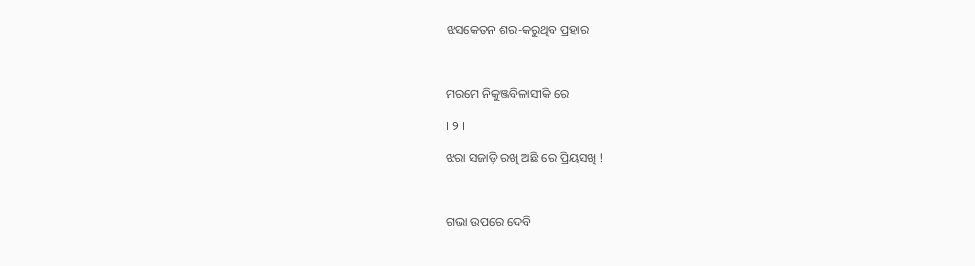ଝସକେତନ ଶର-କରୁଥିବ ପ୍ରହାର



ମରମେ ନିକୁଞ୍ଜବିଳାସୀକି ରେ

। ୨ ।

ଝରା ସଜାଡ଼ି ରଖି ଅଛି ରେ ପ୍ରିୟସଖି !



ଗଭା ଉପରେ ଦେବି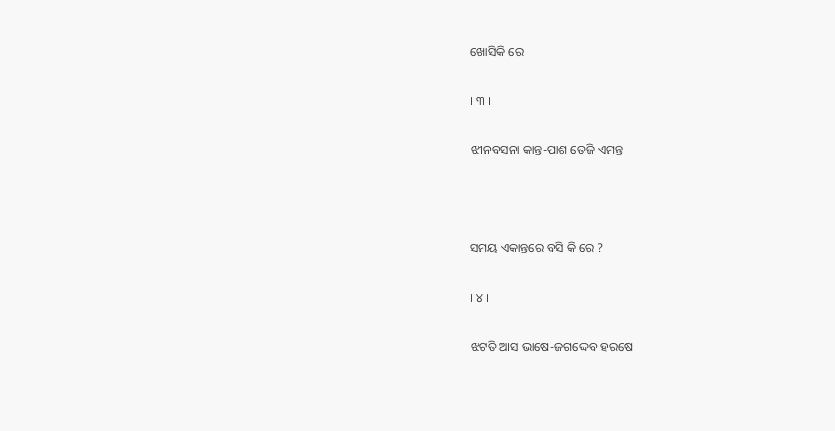ଖୋସିକି ରେ

। ୩ ।

ଝୀନବସନା କାନ୍ତ-ପାଶ ତେଜି ଏମନ୍ତ



ସମୟ ଏକାନ୍ତରେ ବସି କି ରେ ?

। ୪ ।

ଝଟତି ଆସ ଭାଷେ-ଜଗଦ୍ଦେବ ହରଷେ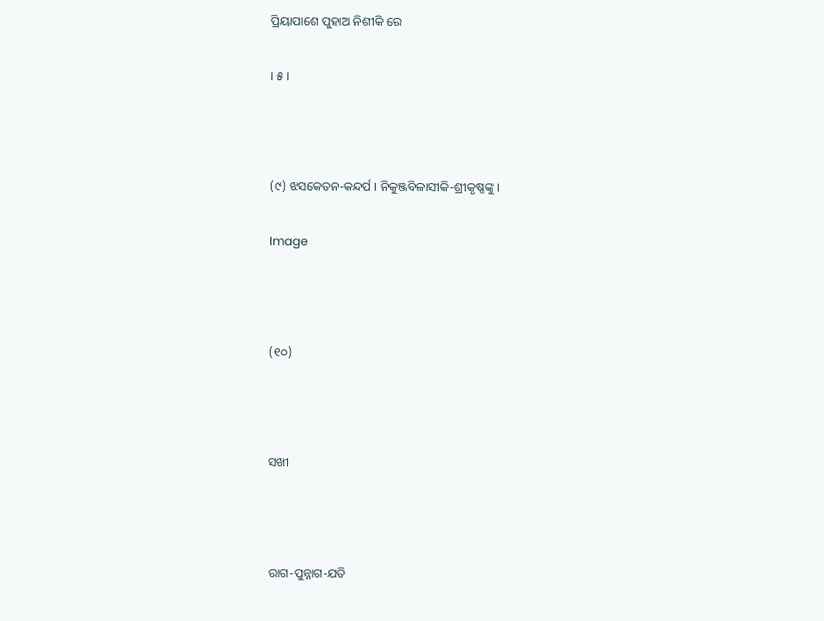ପ୍ରିୟାପାଶେ ପୁହାଅ ନିଶୀକି ରେ

। ୫ ।



(୯) ଝସକେତନ-କନ୍ଦର୍ପ । ନିକୁଞ୍ଜବିଳାସୀକି-ଶ୍ରୀକୃଷ୍ଣଙ୍କୁ ।

Image



(୧୦)



ସଖୀ



ରାଗ-ପୁନ୍ନାଗ-ଯତି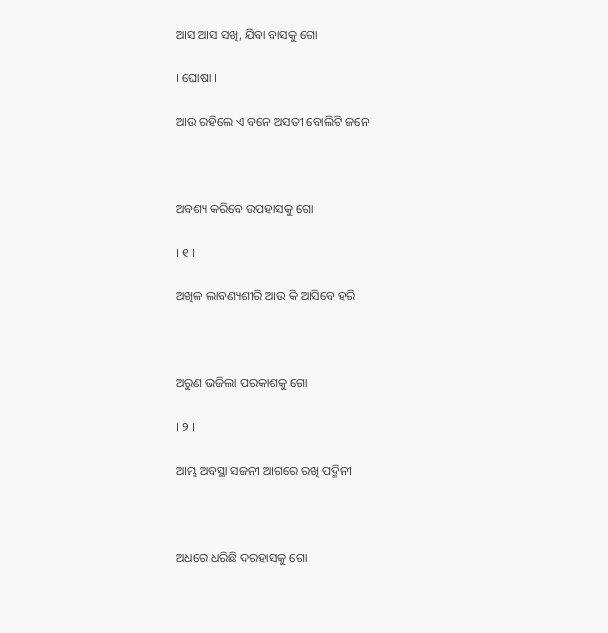ଆସ ଆସ ସଖି, ଯିବା ବାସକୁ ଗୋ

। ଘୋଷା ।

ଆଉ ରହିଲେ ଏ ବନେ ଅସତୀ ବୋଲିଟି ଜନେ



ଅବଶ୍ୟ କରିବେ ଉପହାସକୁ ଗୋ

। ୧ ।

ଅଖିଳ ଲାବଣ୍ୟଶୀରି ଆଉ କି ଆସିବେ ହରି



ଅରୁଣ ଭଜିଲା ପରକାଶକୁ ଗୋ

। ୨ ।

ଆମ୍ଭ ଅବସ୍ଥା ସଜନୀ ଆଗରେ ରଖି ପଦ୍ମିନୀ



ଅଧରେ ଧରିଛି ଦରହାସକୁ ଗୋ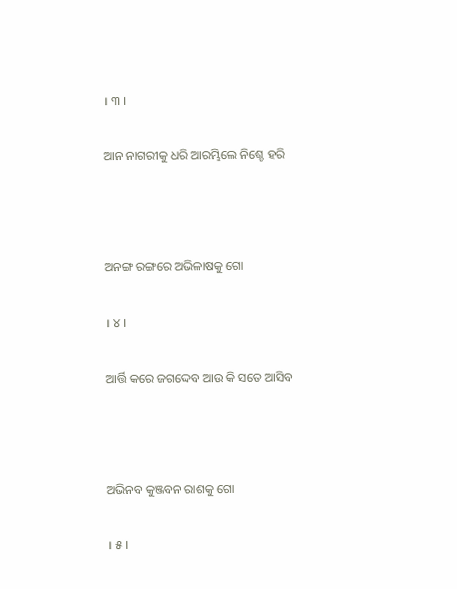। ୩ ।

ଆନ ନାଗରୀକୁ ଧରି ଆରମ୍ଭିଲେ ନିଶ୍ଚେ ହରି



ଅନଙ୍ଗ ରଙ୍ଗରେ ଅଭିଳାଷକୁ ଗୋ

। ୪ ।

ଆର୍ତ୍ତି କରେ ଜଗଦ୍ଦେବ ଆଉ କି ସତେ ଆସିବ



ଅଭିନବ କୁଞ୍ଜବନ ରାଶକୁ ଗୋ

। ୫ ।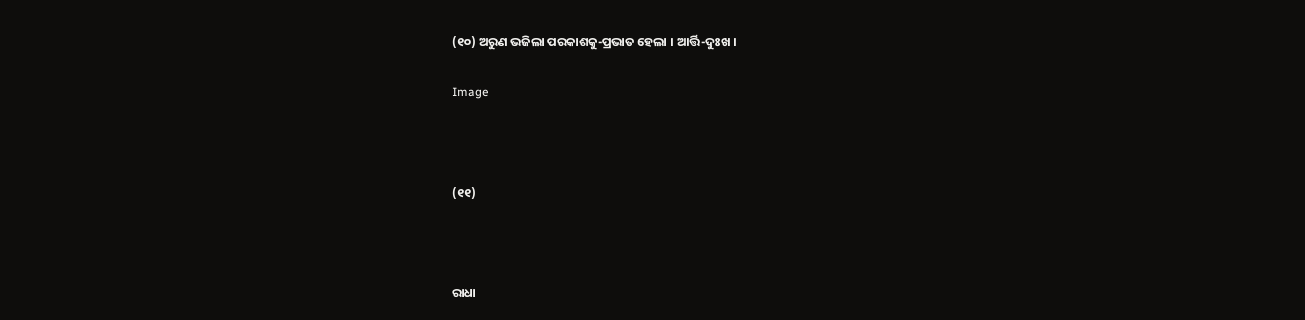(୧୦) ଅରୁଣ ଭଜିଲା ପରକାଶକୁ-ପ୍ରଭାତ ହେଲା । ଆର୍ତ୍ତି-ଦୁଃଖ ।

Image



(୧୧)



ରାଧା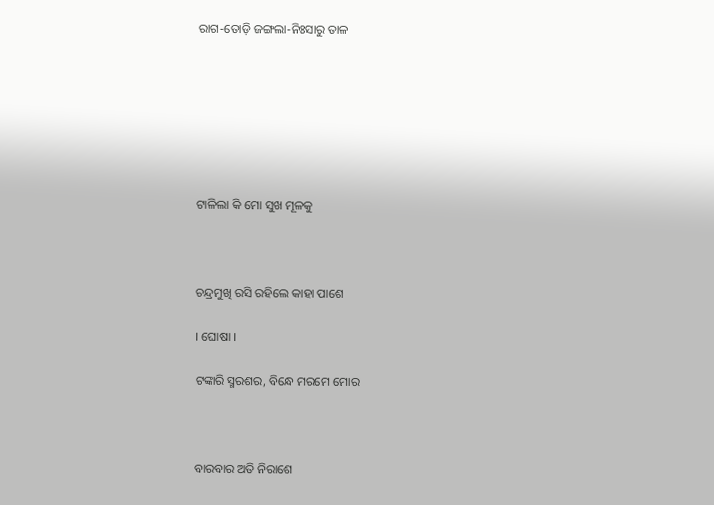ରାଗ-ତୋଡ଼ି ଜଙ୍ଗଲା-ନିଃସାରୁ ତାଳ







ଟାଳିଲା କି ମୋ ସୁଖ ମୂଳକୁ



ଚନ୍ଦ୍ରମୁଖି ରସି ରହିଲେ କାହା ପାଶେ

। ଘୋଷା ।

ଟଙ୍କାରି ସ୍ମରଶର, ବିନ୍ଧେ ମରମେ ମୋର



ବାରବାର ଅତି ନିରାଶେ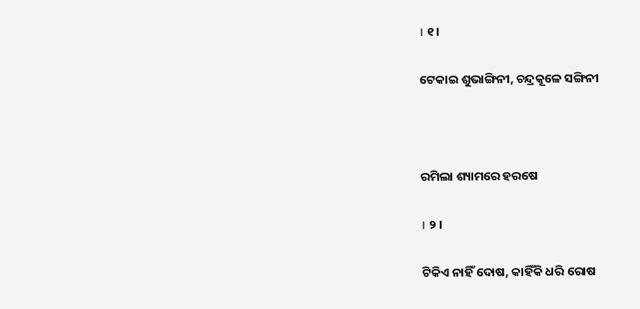। ୧ ।

ଟେକାଇ ଶୁଭାଙ୍ଗିନୀ, ଚନ୍ଦ୍ରକୂଳେ ସଙ୍ଗିନୀ



ରମିଲା ଶ୍ୟାମରେ ହରଷେ

। ୨ ।

ଟିକିଏ ନାହିଁ ଦୋଷ, କାହିଁକି ଧରି ରୋଷ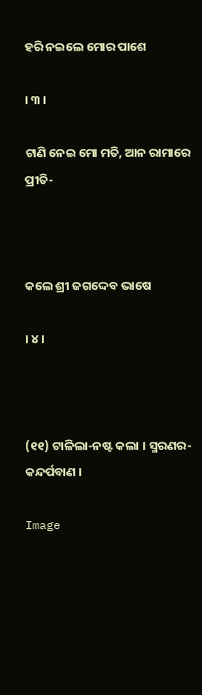ହରି ନଇଲେ ମୋର ପାଶେ

। ୩ ।

ଟାଣି ନେଇ ମୋ ମତି, ଆନ ରାମାରେ ପ୍ରୀତି-



କଲେ ଶ୍ରୀ ଜଗଦ୍ଦେବ ଭାଷେ

। ୪ ।



(୧୧) ଟାଳିଲା-ନଷ୍ଟ କଲା । ସ୍ମରଣର-କନ୍ଦର୍ପବାଣ ।

Image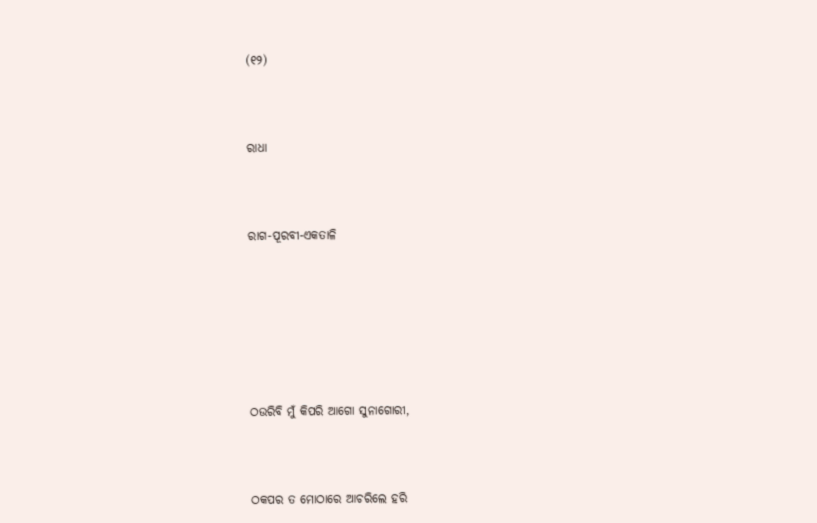(୧୨)



ରାଧା



ରାଗ-ପୂରବୀ-ଏକତାଳି







ଠଉରିବି ମୁଁ କିପରି ଆଗୋ ସୁନାଗୋରୀ,



ଠକପର ତ ମୋଠାରେ ଆଚରିଲେ ହରି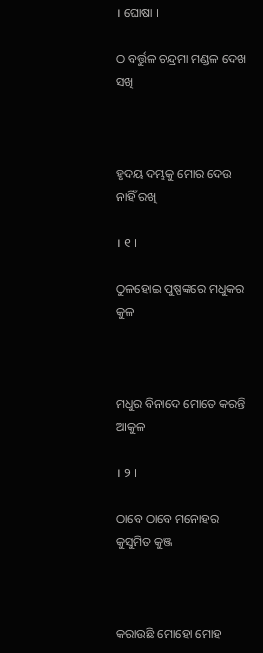। ଘୋଷା ।

ଠ ବର୍ତ୍ତୁଳ ଚନ୍ଦ୍ରମା ମଣ୍ଡଳ ଦେଖ ସଖି



ହୃଦୟ ଦମ୍ଭକୁ ମୋର ଦେଉ ନାହିଁ ରଖି

। ୧ ।

ଠୁଳହୋଇ ପୁଷ୍ପଙ୍କରେ ମଧୁକର କୁଳ



ମଧୁର ବିନାଦେ ମୋତେ କରନ୍ତି ଆକୁଳ

। ୨ ।

ଠାବେ ଠାବେ ମନୋହର କୁସୁମିତ କୁଞ୍ଜ



କରାଉଛି ମୋହୋ ମୋହ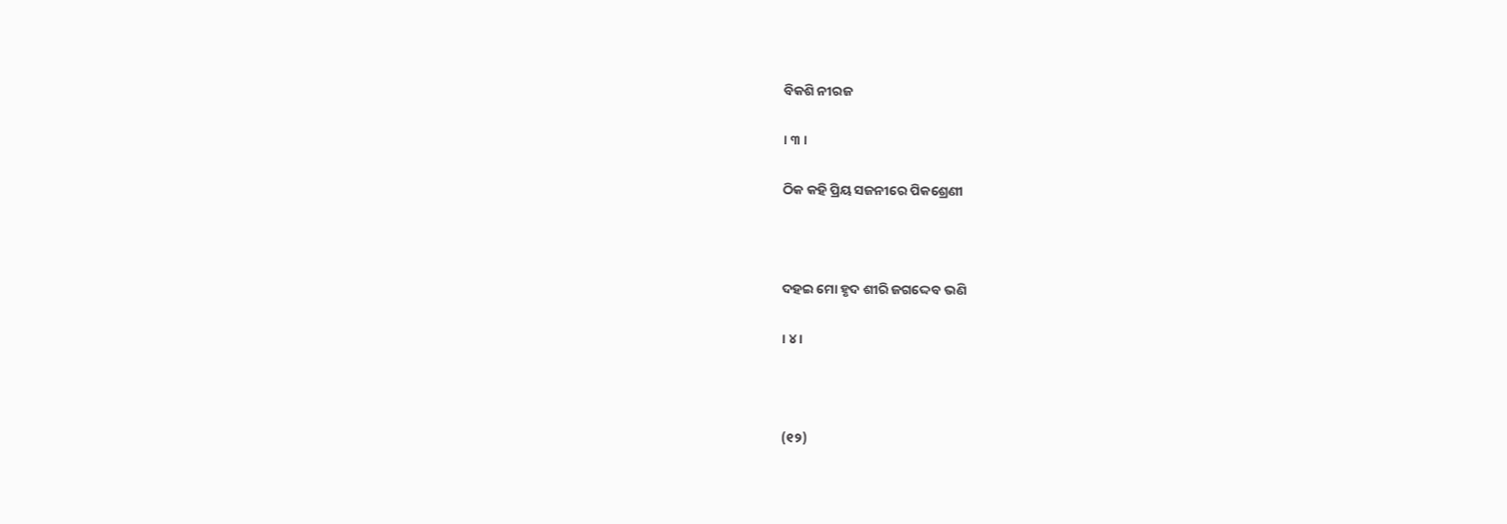ବିକଶି ନୀରଜ

। ୩ ।

ଠିକ କହି ପ୍ରିୟ ସଜନୀରେ ପିକଶ୍ରେଣୀ



ଦହଇ ମୋ ହୃଦ ଶୀରି ଜଗଦ୍ଦେବ ଭଣି

। ୪ ।



(୧୨)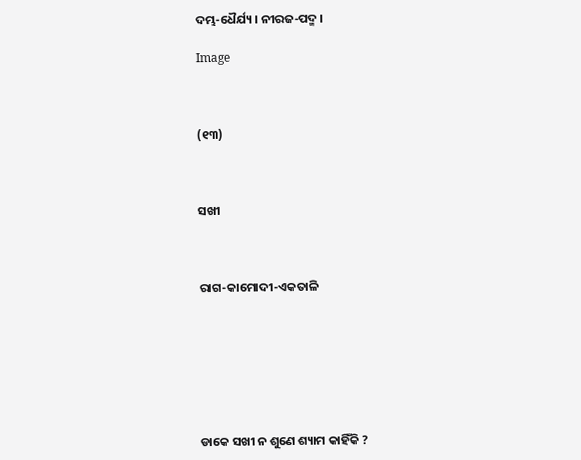ଦମ୍ଭ-ଧୈର୍ଯ୍ୟ । ନୀରଜ-ପଦ୍ମ ।

Image



(୧୩)



ସଖୀ



ରାଗ-କାମୋଦୀ-ଏକତାଳି







ଡାକେ ସଖୀ ନ ଶୁଣେ ଶ୍ୟାମ କାହିଁକି ?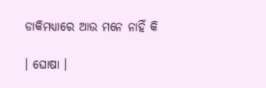ଡାକିମଧ୍ୟାରେ ଆଉ ମନେ ନାହିଁ କି

। ଘୋଷା ।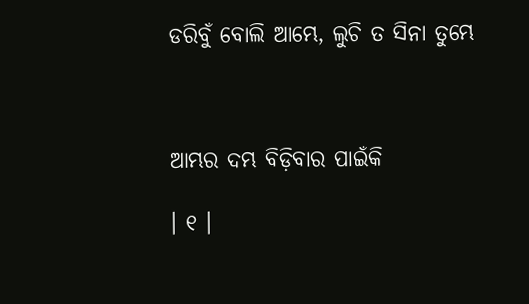ଡରିବୁଁ ବୋଲି ଆମ୍ଭେ, ଲୁଚି ତ ସିନା ତୁମ୍ଭେ



ଆମ୍ଭର ଦମ୍ଭ ବିଡ଼ିବାର ପାଇଁକି

। ୧ ।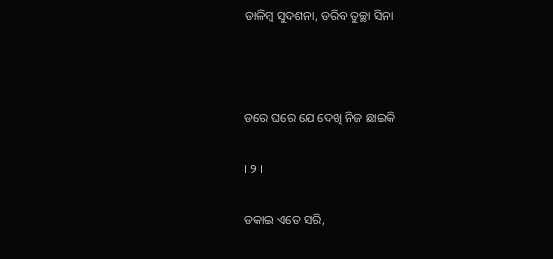ଡାଳିମ୍ବ ସୁଦଶନା, ଡରିବ ତୁଚ୍ଛା ସିନା



ଡରେ ଘରେ ଯେ ଦେଖି ନିଜ ଛାଇକି

। ୨ ।

ଡକାଇ ଏତେ ସରି,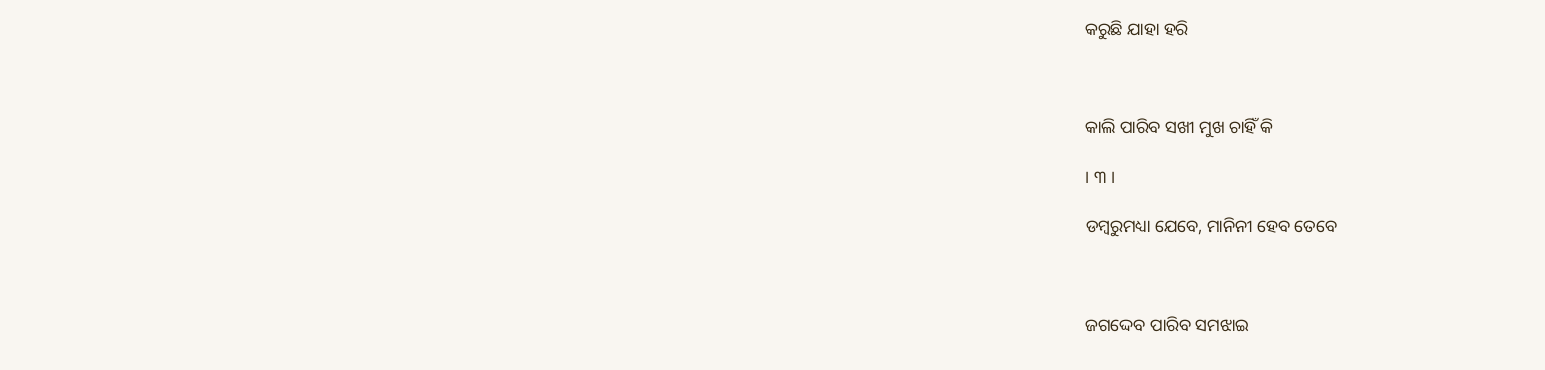କରୁଛି ଯାହା ହରି



କାଲି ପାରିବ ସଖୀ ମୁଖ ଚାହିଁ କି

। ୩ ।

ଡମ୍ବରୁମଧ୍ୟା ଯେବେ, ମାନିନୀ ହେବ ତେବେ



ଜଗଦ୍ଦେବ ପାରିବ ସମଝାଇ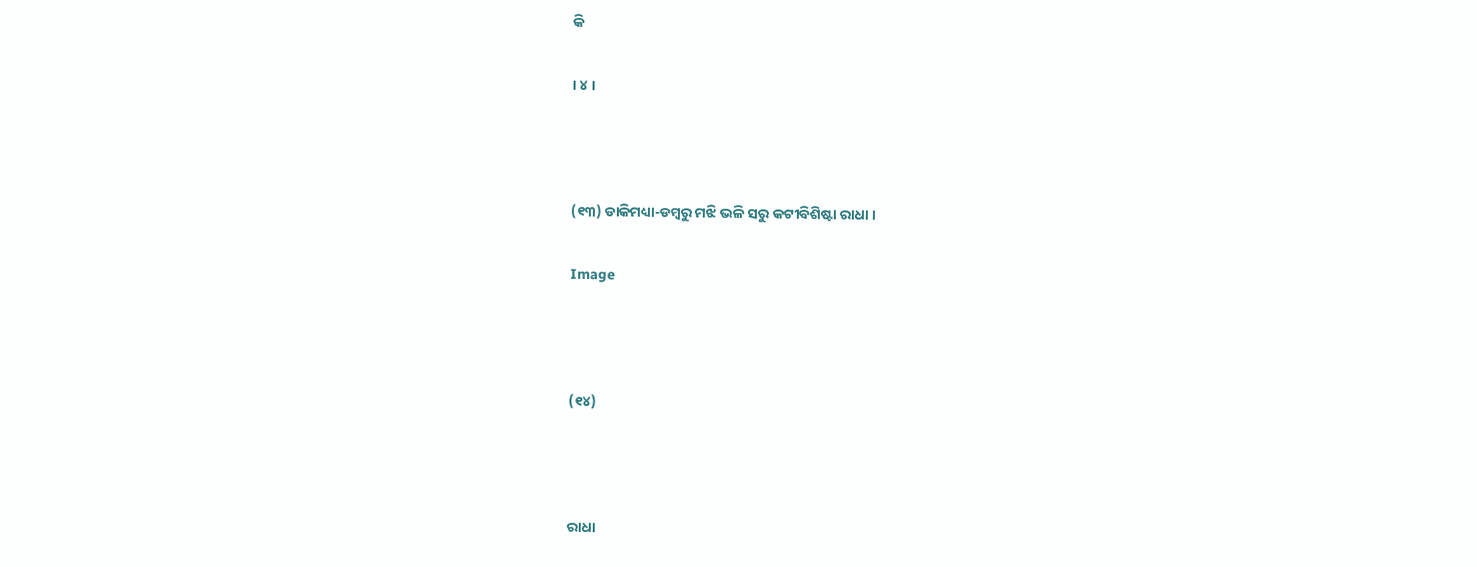କି

। ୪ ।



(୧୩) ଡାକିମଧ୍ୟା-ଡମ୍ବରୁ ମଝି ଭଳି ସରୁ କଟୀବିଶିଷ୍ଟା ରାଧା ।

Image



(୧୪)



ରାଧା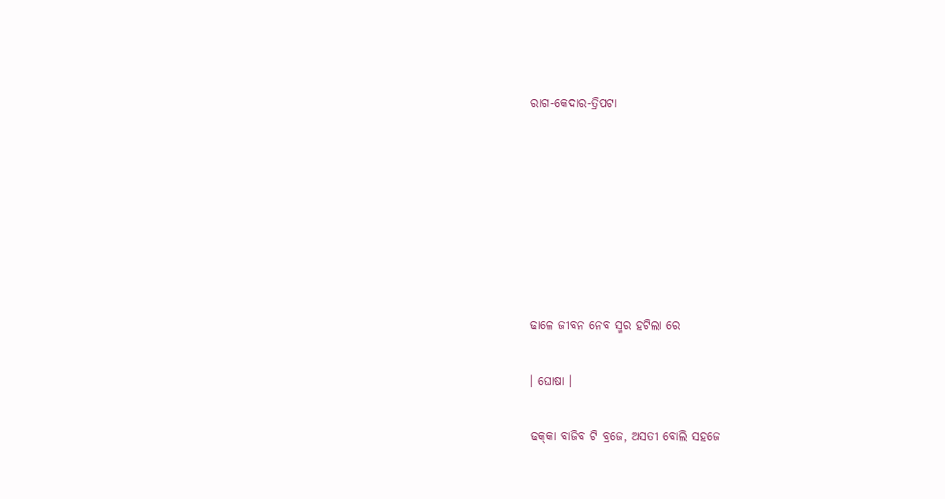ରାଗ-କେଦାର-ତ୍ରିପଟା







ଢାଳେ ଜୀବନ ନେବ ସ୍ମର ହଟିଲା ରେ

। ଘୋଷା ।

ଢକ୍‍କା ବାଜିବ ଟି ବ୍ରଜେ, ଅସତୀ ବୋଲି ସହଜେ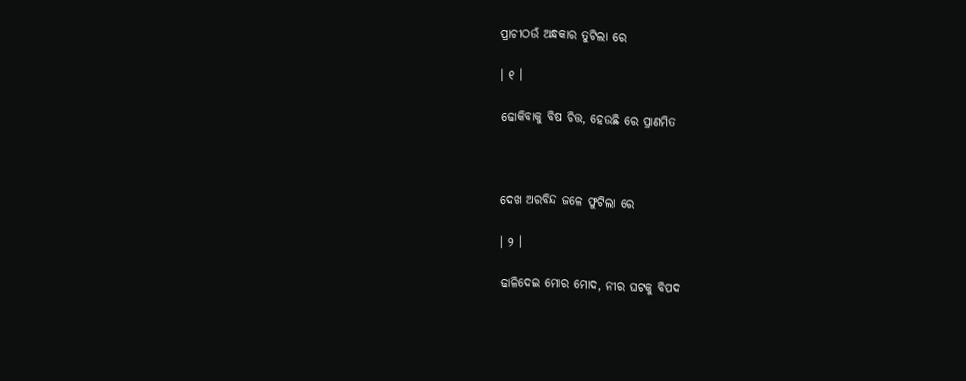ପ୍ରାଚୀଠଉଁ ଅନ୍ଧକାର ତୁଟିଲା ରେ

। ୧ ।

ଢୋକିବାକୁ ବିଷ ଚିତ୍ତ, ହେଉଛି ରେ ପ୍ରାଣମିତ



ଦେଖ ଅରବିନ୍ଦ ଜଳେ ଫୁଟିଲା ରେ

। ୨ ।

ଢାଳିଦେଇ ମୋର ମୋଦ, ନୀର ଘଟକୁ ବିପଦ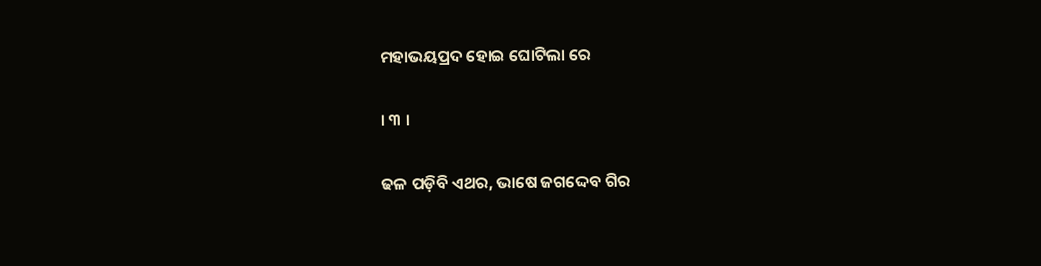ମହାଭୟପ୍ରଦ ହୋଇ ଘୋଟିଲା ରେ

। ୩ ।

ଢଳ ପଡ଼ିବି ଏଥର, ଭାଷେ ଜଗଦ୍ଦେବ ଗିର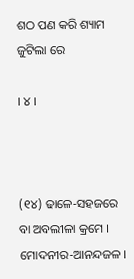ଶଠ ପଣ କରି ଶ୍ୟାମ ଜୁଟିଲା ରେ

। ୪ ।



(୧୪) ଢାଳେ-ସହଜରେ ବା ଅବଲୀଳା କ୍ରମେ । ମୋଦନୀର-ଆନନ୍ଦଜଳ ।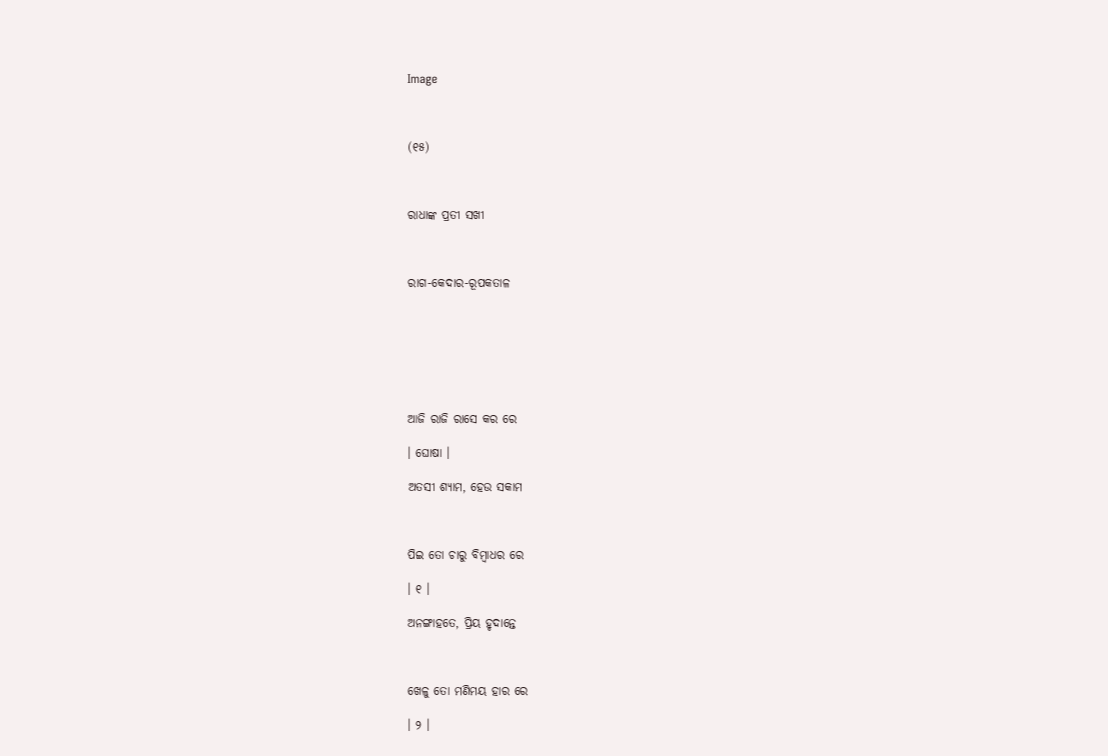Image



(୧୫)



ରାଧାଙ୍କ ପ୍ରତୀ ସଖୀ



ରାଗ-କେଦାର-ରୂପକତାଳ







ଆଜି ରାଜି ରାସେ କର ରେ

। ଘୋଷା ।

ଅତସୀ ଶ୍ୟାମ, ହେଉ ସକାମ



ପିଇ ତୋ ଚାରୁ ବିମ୍ବାଧର ରେ

। ୧ ।

ଅନଙ୍ଗାହତେ, ପ୍ରିୟ ହୃଦାନ୍ତେ



ଖେଳୁ ତୋ ମଣିମୟ ହାର ରେ

। ୨ ।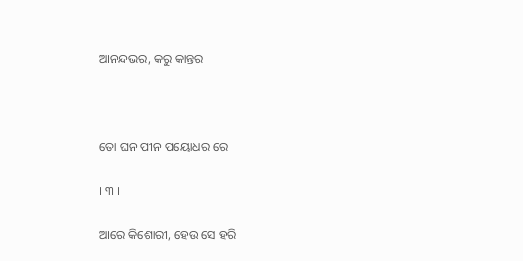ଆନନ୍ଦଭର, କରୁ କାନ୍ତର



ତୋ ଘନ ପୀନ ପୟୋଧର ରେ

। ୩ ।

ଆରେ କିଶୋରୀ, ହେଉ ସେ ହରି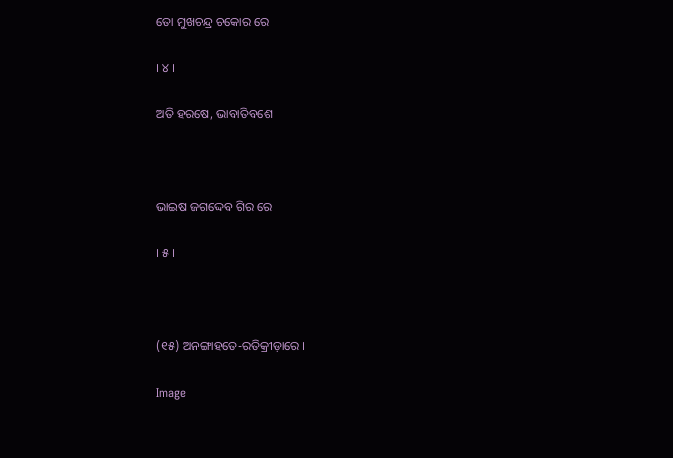ତୋ ମୁଖଚନ୍ଦ୍ର ଚକୋର ରେ

। ୪ ।

ଅତି ହରଷେ, ଭାବାତିବଶେ



ଭାଇଷ ଜଗଦ୍ଦେବ ଗିର ରେ

। ୫ ।



(୧୫) ଅନଙ୍ଗାହତେ-ରତିକ୍ରୀଡ଼ାରେ ।

Image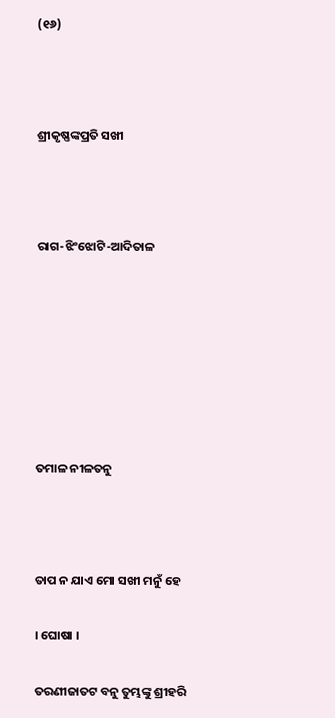(୧୬)



ଶ୍ରୀକୃଷ୍ଣଙ୍କପ୍ରତି ସଖୀ



ରାଗ-ଝିଂଝୋଟି-ଆଦିତାଳ







ତମାଳ ନୀଳତନୁ



ତାପ ନ ଯାଏ ମୋ ସଖୀ ମନୁଁ ହେ

। ଘୋଷା ।

ତରଣୀଜାତଟ ବନୁ ତୁମ୍ଭଙ୍କୁ ଶ୍ରୀହରି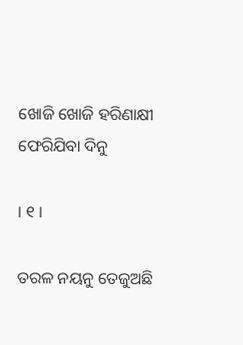ଖୋଜି ଖୋଜି ହରିଣାକ୍ଷୀ ଫେରିଯିବା ଦିନୁ

। ୧ ।

ତରଳ ନୟନୁ ତେଜୁଅଛି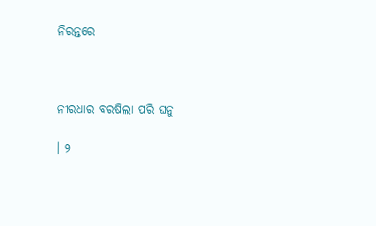ନିରନ୍ତରେ



ନୀରଧାର ବରଷିଲା ପରି ଘନୁ

। ୨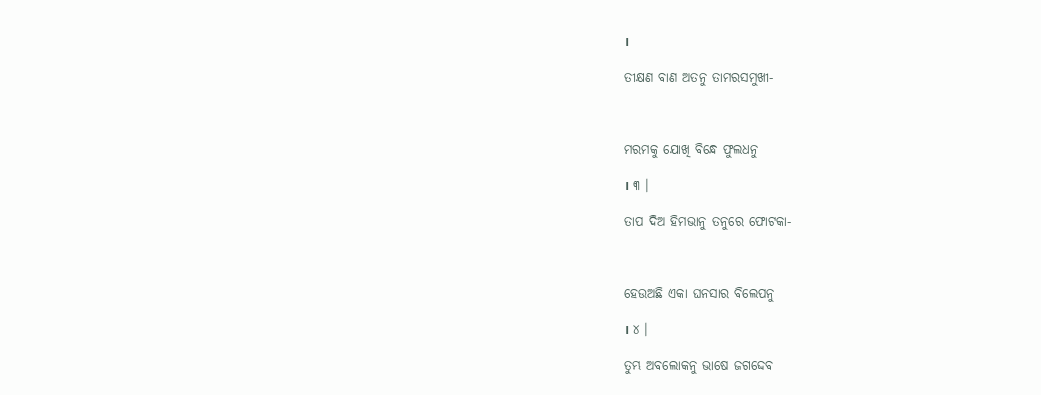।

ତୀକ୍ଷଣ ବାଣ ଅତନୁ ତାମରସମୁଖୀ-



ମରମକୁ ଯୋଖି ବିନ୍ଧେ ଫୁଲଧନୁ

। ୩ ।

ତାପ ଦିଅ ହିମଭାନୁ ତନୁରେ ଫୋଟକା-



ହେଉଅଛି ଏକା ଘନସାର ବିଲେପନୁ

। ୪ ।

ତୁମ୍ଭ ଅବଲୋକନୁ ଭାଷେ ଜଗଦ୍ଦେବ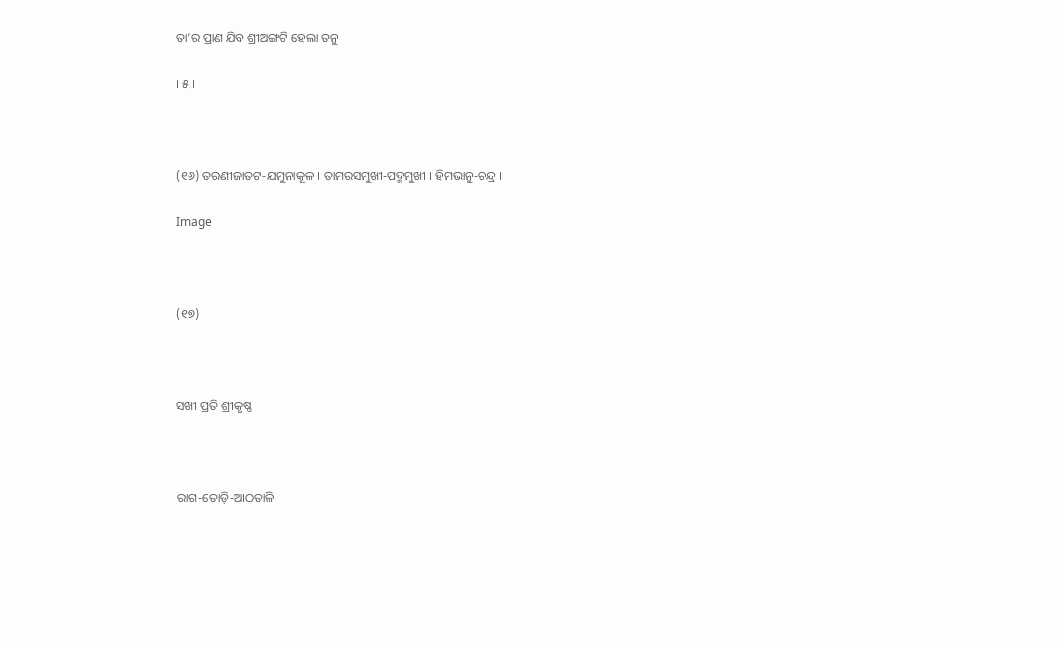ତା’ର ପ୍ରାଣ ଯିବ ଶ୍ରୀଅଙ୍ଗଟି ହେଲା ତନୁ

। ୫ ।



(୧୬) ତରଣୀଜାତଟ-ଯମୁନାକୂଳ । ତାମରସମୁଖୀ-ପଦ୍ମମୁଖୀ । ହିମଭାନୁ-ଚନ୍ଦ୍ର ।

Image



(୧୭)



ସଖୀ ପ୍ରତି ଶ୍ରୀକୃଷ୍ଣ



ରାଗ-ତୋଡ଼ି-ଆଠତାଳି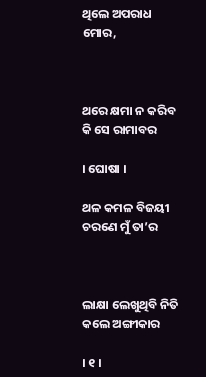ଥିଲେ ଅପରାଧ ମୋର,



ଥରେ କ୍ଷମା ନ କରିବ କି ସେ ରାମାବର

। ଘୋଷା ।

ଥଳ କମଳ ବିଜୟୀ ଚରଣେ ମୁଁ ତା’ର



ଲାକ୍ଷା ଲେଖୁଥିବି ନିତି କଲେ ଅଙ୍ଗୀକାର

। ୧ ।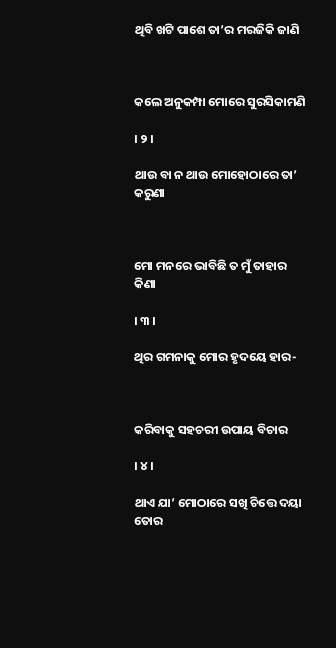ଥିବି ଖଟି ପାଶେ ତା’ର ମରଜିକି ଜାଣି



କଲେ ଅନୁକମ୍ପା ମୋରେ ସୁରସିକାମଣି

। ୨ ।

ଥାଉ ବା ନ ଥାଉ ମୋହୋଠାରେ ତା’ କରୁଣା



ମୋ ମନରେ ଭାବିଛି ତ ମୁଁ ତାହାର କିଣା

। ୩ ।

ଥିର ଗମନାକୁ ମୋର ହୃଦୟେ ହାର-



କରିବାକୁ ସହଚରୀ ଉପାୟ ବିଚାର

। ୪ ।

ଥାଏ ଯା’ ମୋଠାରେ ସଖି ଚିତ୍ତେ ଦୟା ତୋର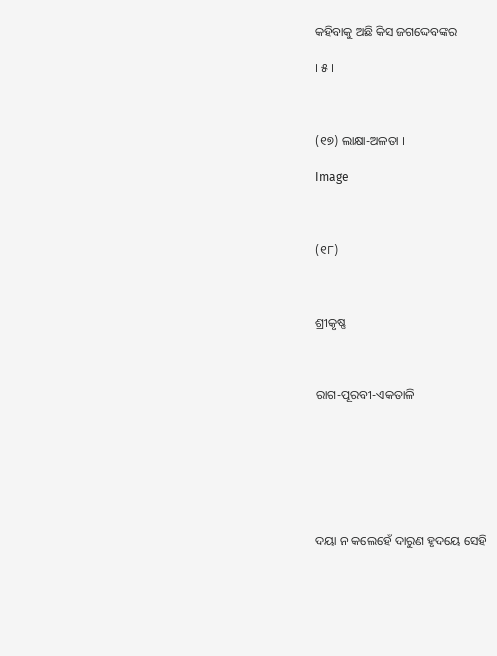କହିବାକୁ ଅଛି କିସ ଜଗଦ୍ଦେବଙ୍କର

। ୫ ।



(୧୭) ଲାକ୍ଷା-ଅଳତା ।

Image



(୧୮)



ଶ୍ରୀକୃଷ୍ଣ



ରାଗ-ପୂରବୀ-ଏକତାଳି







ଦୟା ନ କଲେହେଁ ଦାରୁଣ ହୃଦୟେ ସେହି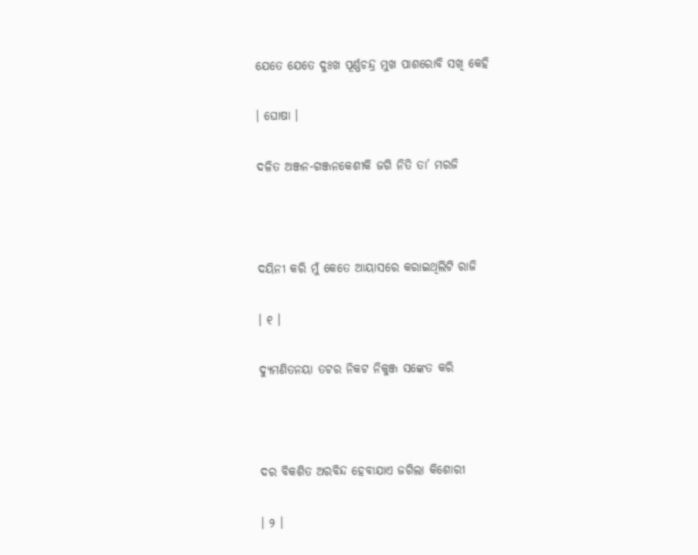ଯେତେ ଯେତେ ଦୁଃଖ ପୂର୍ଣ୍ଣଚନ୍ଦ୍ର ମୁଖ ପାଶରୋବି ସଖି କେହି

। ଘୋଷା ।

ଦଳିତ ଅଞ୍ଜନ-ଗଞ୍ଜନକେଶୀକି ଜଗି ନିତି ତା’ ମରଜି



ଦୟିନୀ କରି ମୁଁ କେତେ ଆୟାସରେ କରାଇଥିଲିଟି ରାଜି

। ୧ ।

ଦ୍ୟୁମଣିତନୟା ତଟର ନିକଟ ନିକୁଞ୍ଜ ସଙ୍କେତ କରି



ଦର ବିକଶିତ ଅରବିନ୍ଦ ହେବାଯାଏ ଜଗିଲା କିଶୋରୀ

। ୨ ।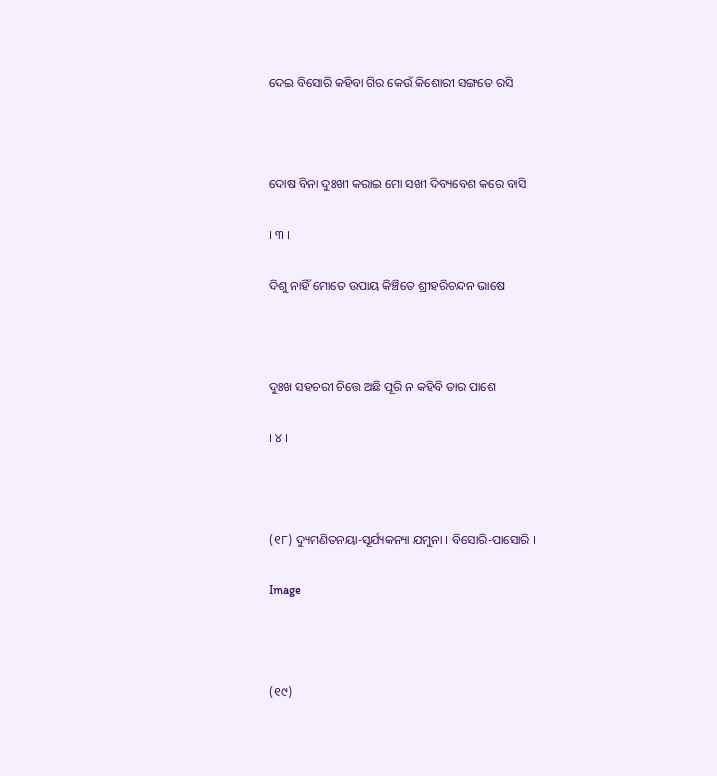ଦେଇ ବିସୋରି କହିବା ଗିର କେଉଁ କିଶୋରୀ ସଙ୍ଗତେ ରସି



ଦୋଷ ବିନା ଦୁଃଖୀ କରାଇ ମୋ ସଖୀ ଦିବ୍ୟବେଶ କରେ ବାସି

। ୩ ।

ଦିଶୁ ନାହିଁ ମୋତେ ଉପାୟ କିଞ୍ଚିତେ ଶ୍ରୀହରିଚନ୍ଦନ ଭାଷେ



ଦୁଃଖ ସହଚରୀ ଚିତ୍ତେ ଅଛି ପୂରି ନ କହିବି ତାର ପାଶେ

। ୪ ।



(୧୮) ଦ୍ୟୁମଣିତନୟା-ସୂର୍ଯ୍ୟକନ୍ୟା ଯମୁନା । ବିସୋରି-ପାସୋରି ।

Image



(୧୯)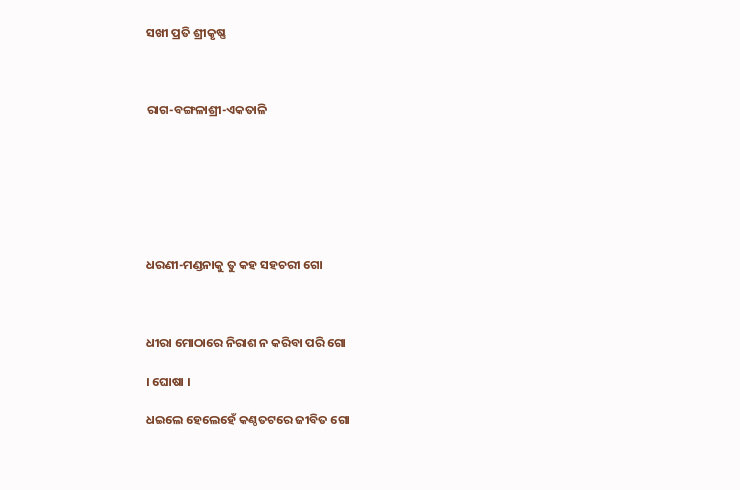ସଖୀ ପ୍ରତି ଶ୍ରୀକୃଷ୍ଣ



ରାଗ-ବଙ୍ଗଳାଶ୍ରୀ-ଏକତାଳି







ଧରଣୀ-ମଣ୍ଡନାକୁ ତୁ କହ ସହଚରୀ ଗୋ



ଧୀରା ମୋଠାରେ ନିରାଶ ନ କରିବା ପରି ଗୋ

। ଘୋଷା ।

ଧଇଲେ ହେଲେହେଁ କଣ୍ଠତଟରେ ଜୀବିତ ଗୋ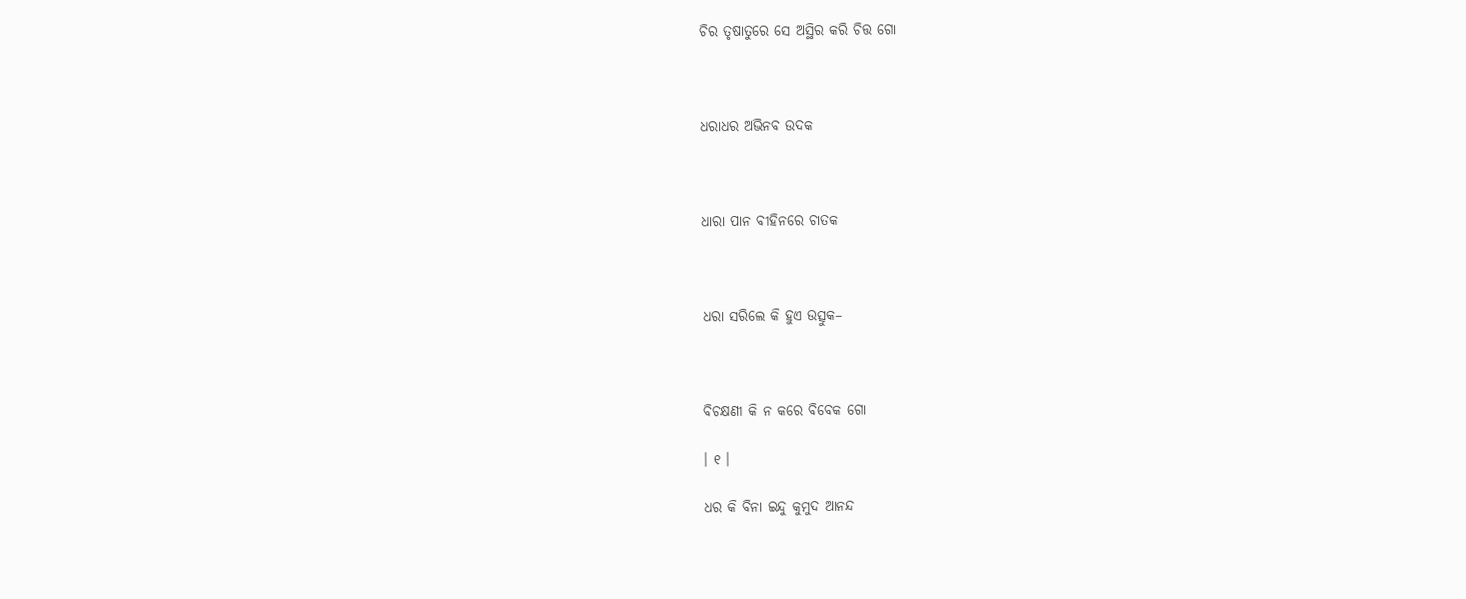ଚିର ତୃଷାତୁରେ ସେ ଅସ୍ଥିର କରି ଚିତ୍ତ ଗୋ



ଧରାଧର ଅଭିନବ ଉଦକ



ଧାରା ପାନ ବୀହିନରେ ଚାତକ



ଧରା ସରିଲେ କି ହୁଏ ଉତ୍ସୁକ–



ବିଚକ୍ଷଣୀ କି ନ କରେ ବିବେକ ଗୋ

। ୧ ।

ଧର କି ବିନା ଇନ୍ଦୁ କୁମୁଦ ଆନନ୍ଦ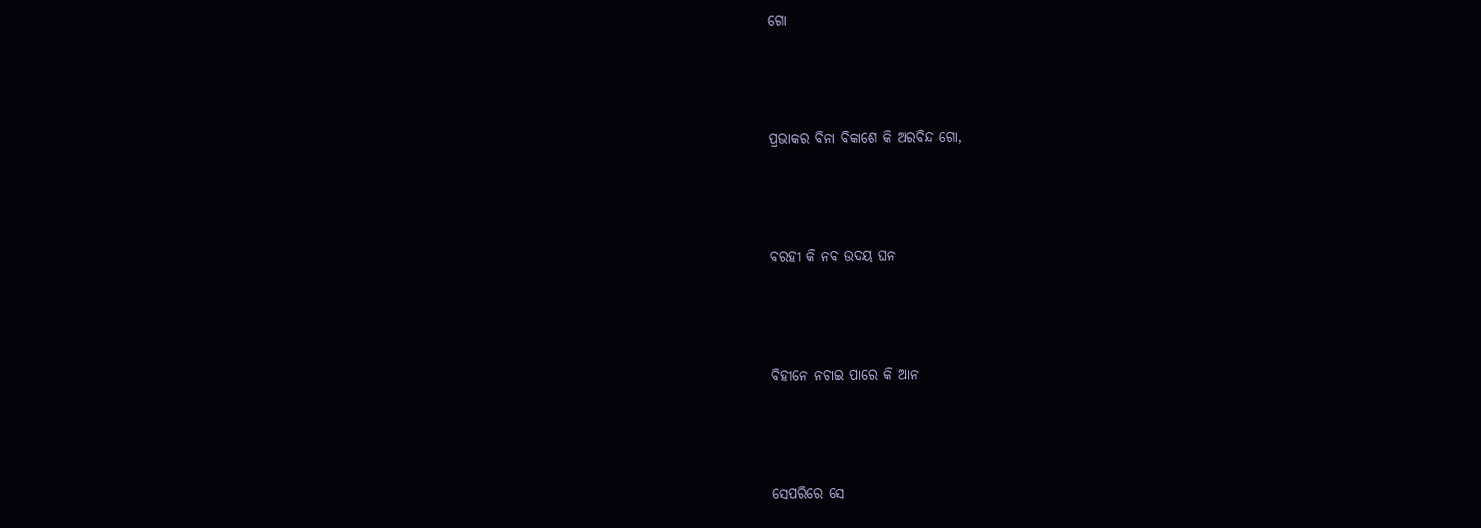ଗୋ



ପ୍ରଭାକର ବିନା ବିକାଶେ କି ଅରବିନ୍ଦ ଗୋ,



ବରହୀ କି ନବ ଉଦୟ ଘନ



ବିହୀନେ ନଚାଇ ପାରେ କି ଆନ



ସେପରିରେ ସେ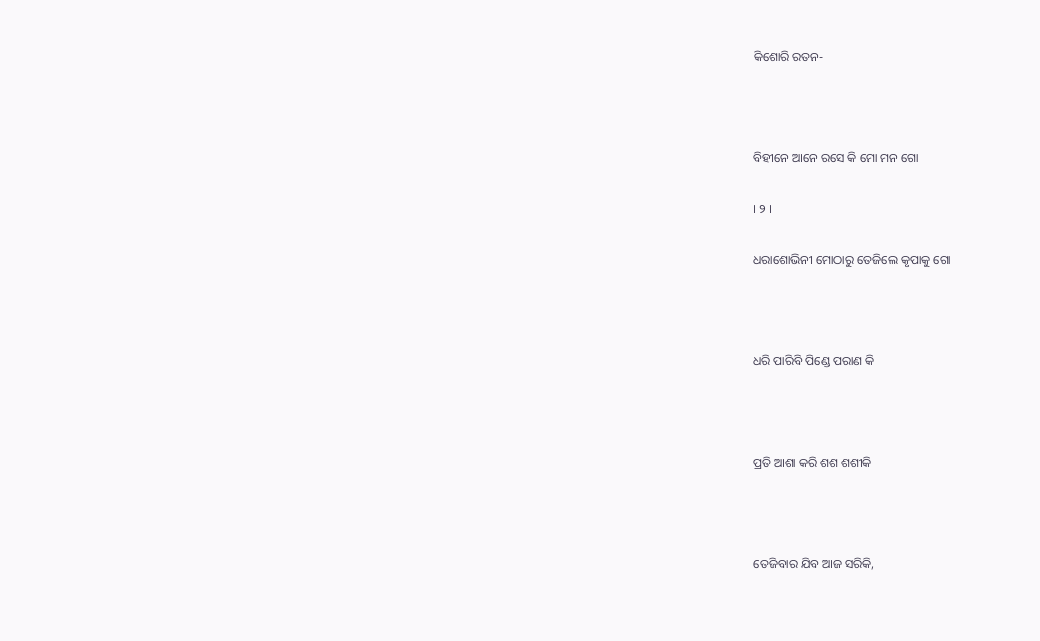କିଶୋରି ରତନ-



ବିହୀନେ ଆନେ ରସେ କି ମୋ ମନ ଗୋ

। ୨ ।

ଧରାଶୋଭିନୀ ମୋଠାରୁ ତେଜିଲେ କୃପାକୁ ଗୋ



ଧରି ପାରିବି ପିଣ୍ଡେ ପରାଣ କି



ପ୍ରତି ଆଶା କରି ଶଶ ଶଶୀକି



ତେଜିବାର ଯିବ ଆଜ ସରିକି,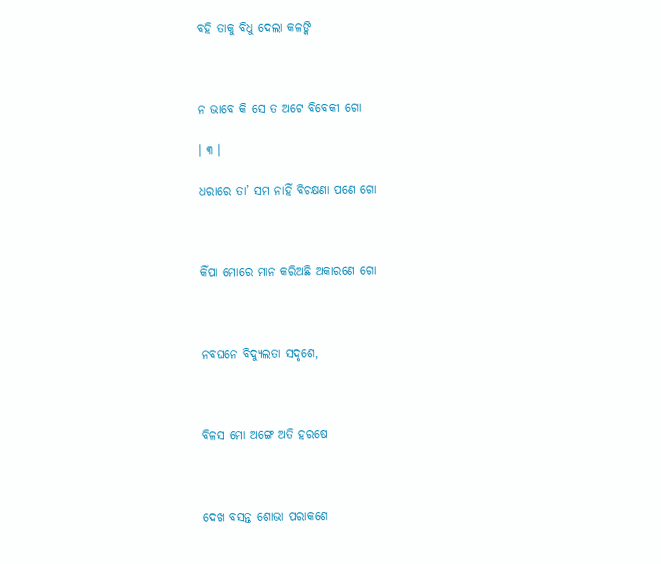ବହି ତାକୁ ବିଧୁ ଦେଲା କଳଙ୍କି



ନ ଭାବେ କି ସେ ତ ଅଟେ ବିବେକୀ ଗୋ

। ୩ ।

ଧରାରେ ତା’ ସମ ନାହିଁ ବିଚକ୍ଷଣା ପଣେ ଗୋ



କିଁପା ମୋରେ ମାନ କରିଅଛି ଅକାରଣେ ଗୋ



ନବଘନେ ବିଦ୍ୟୁଲତା ସଦୃଶେ,



ବିଳସ ମୋ ଅଙ୍ଗେ ଅତି ହରଷେ



ଦେଖ ବସନ୍ତ ଶୋଭା ପରାକଶେ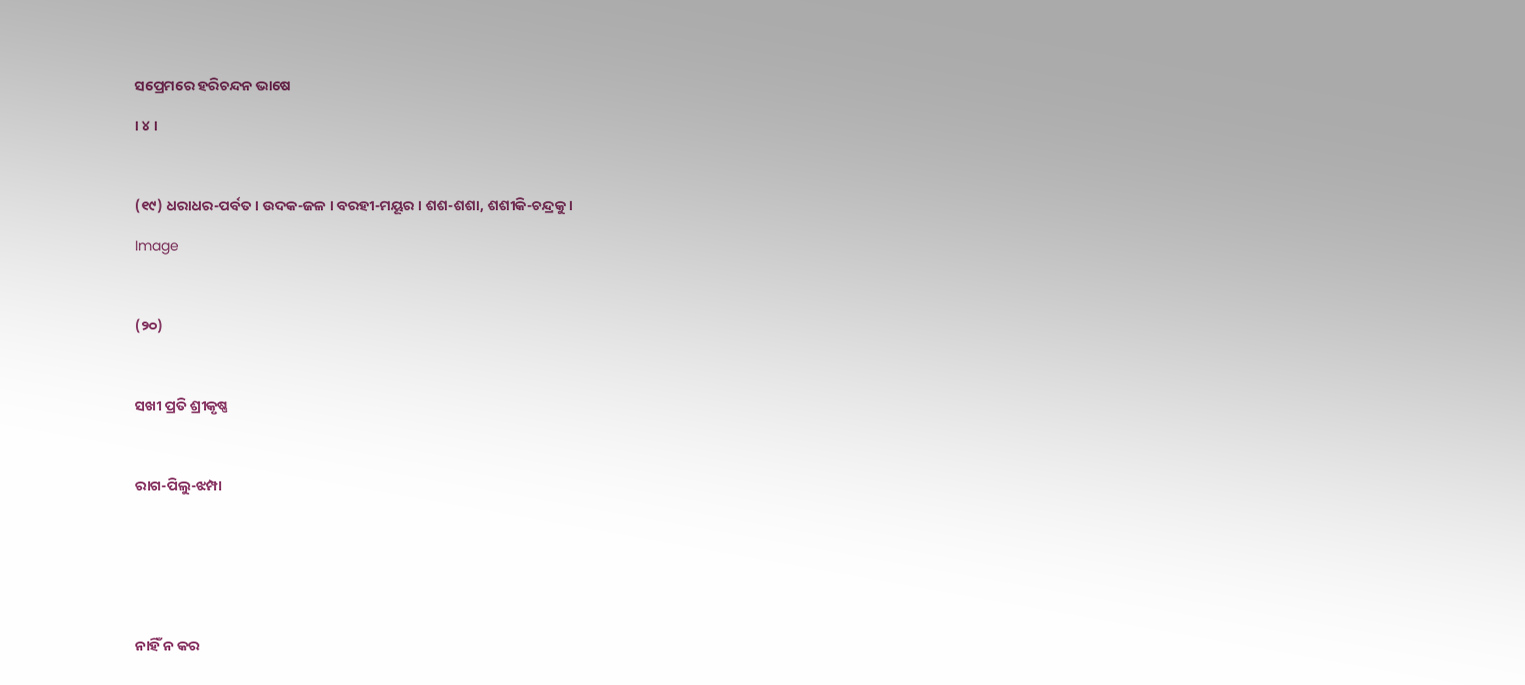ସପ୍ରେମରେ ହରିଚନ୍ଦନ ଭାଷେ

। ୪ ।



(୧୯) ଧରାଧର-ପର୍ବତ । ଉଦକ-ଜଳ । ବରହୀ-ମୟୂର । ଶଶ-ଶଶା, ଶଶୀକି-ଚନ୍ଦ୍ରକୁ ।

Image



(୨୦)



ସଖୀ ପ୍ରତି ଶ୍ରୀକୃଷ୍ଣ



ରାଗ-ପିଲୁ-ଝମ୍ପା







ନାହିଁ ନ କର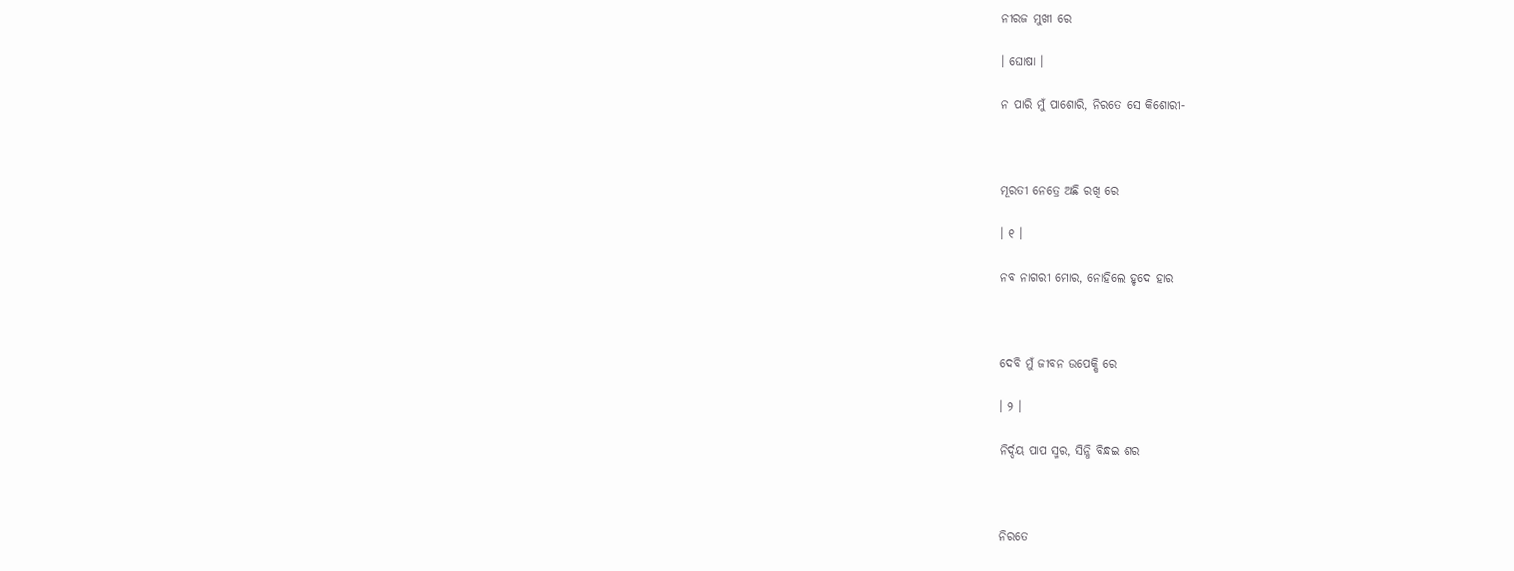ନୀରଜ ମୁଖୀ ରେ

। ଘୋଷା ।

ନ ପାରି ମୁଁ ପାଶୋରି, ନିରତେ ସେ କିଶୋରୀ-



ମୂରତୀ ନେତ୍ରେ ଅଛି ରଖି ରେ

। ୧ ।

ନବ ନାଗରୀ ମୋର, ନୋହିଲେ ହୃଦେ ହାର



ଦେବି ମୁଁ ଜୀବନ ଉପେକ୍ଷି ରେ

। ୨ ।

ନିର୍ଦ୍ଦୟ ପାପ ସ୍ମର, ସିନ୍ଧି ବିନ୍ଧଇ ଶର



ନିରତେ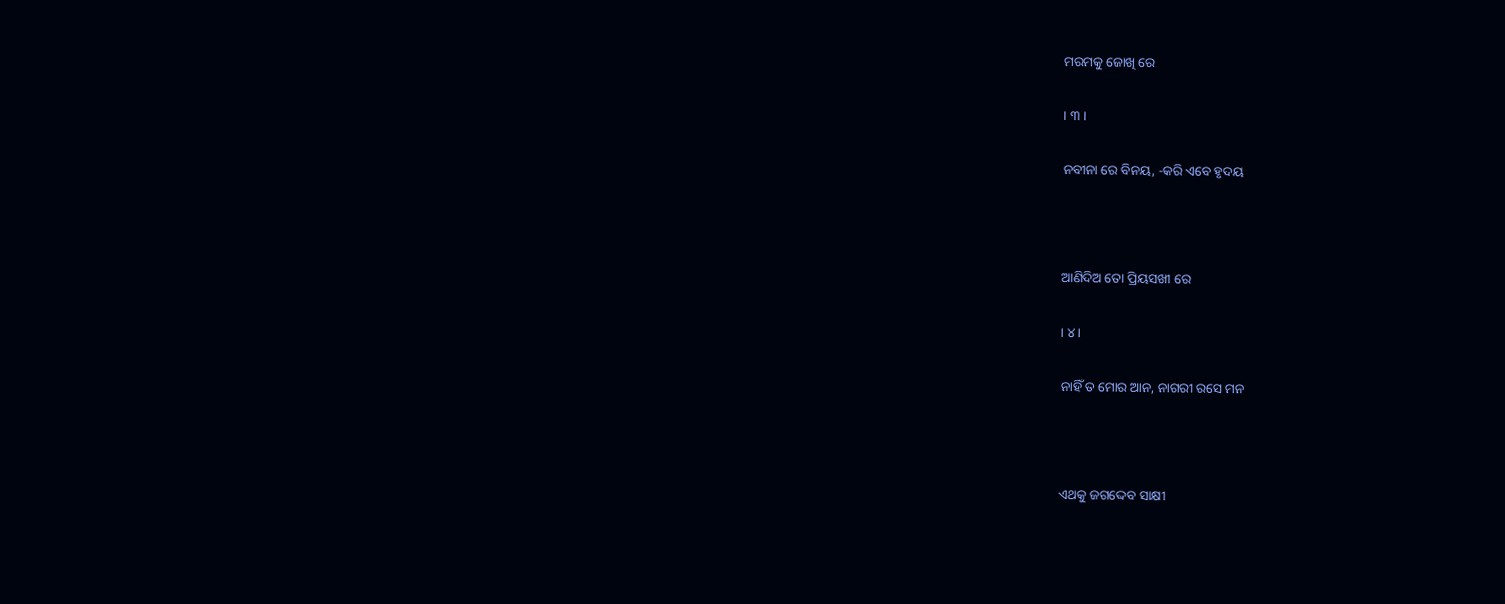ମରମକୁ ଜୋଖି ରେ

। ୩ ।

ନବୀନା ରେ ବିନୟ, -କରି ଏବେ ହୃଦୟ



ଆଣିଦିଅ ତୋ ପ୍ରିୟସଖୀ ରେ

। ୪ ।

ନାହିଁ ତ ମୋର ଆନ, ନାଗରୀ ରସେ ମନ



ଏଥକୁ ଜଗଦ୍ଦେବ ସାକ୍ଷୀ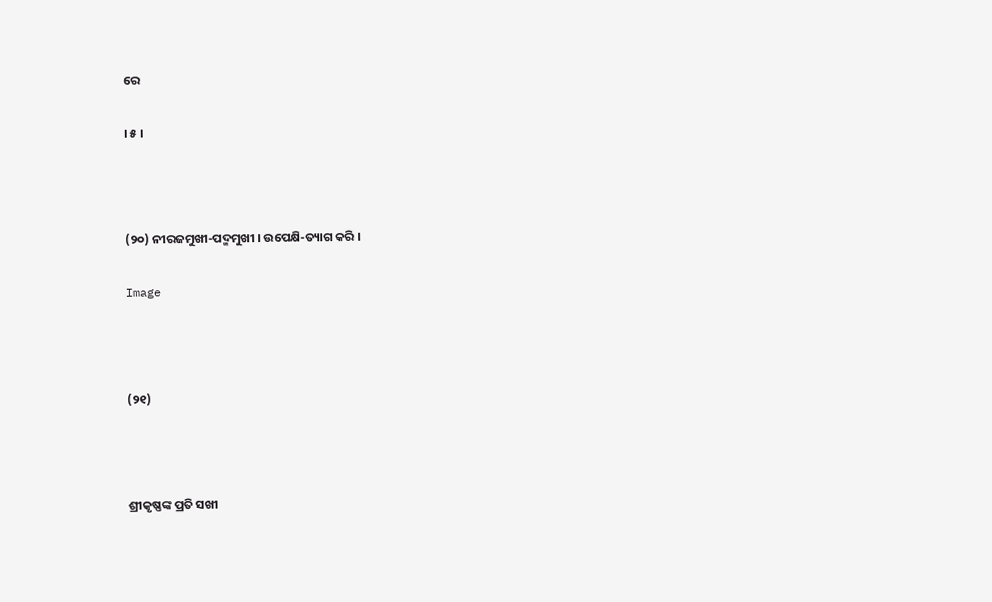ରେ

। ୫ ।



(୨୦) ନୀରଜମୁଖୀ-ପଦ୍ମମୁଖୀ । ଉପେକ୍ଷି-ତ୍ୟାଗ କରି ।

Image



(୨୧)



ଶ୍ରୀକୃଷ୍ଣଙ୍କ ପ୍ରତି ସଖୀ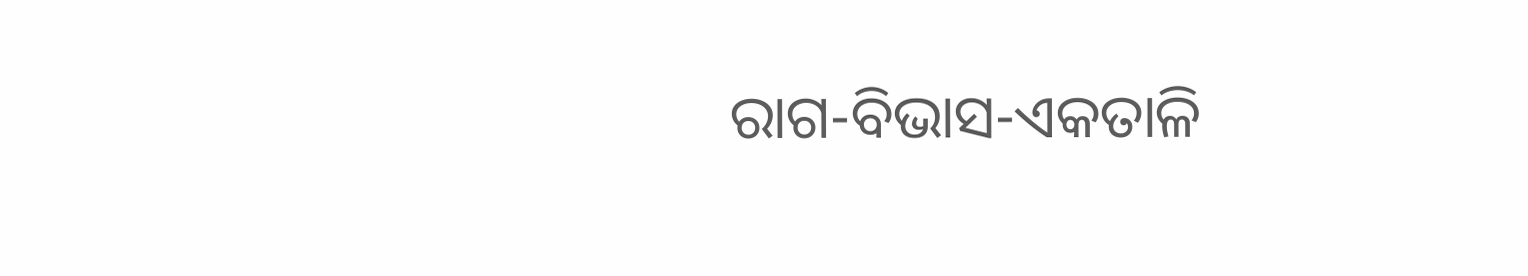ରାଗ-ବିଭାସ-ଏକତାଳି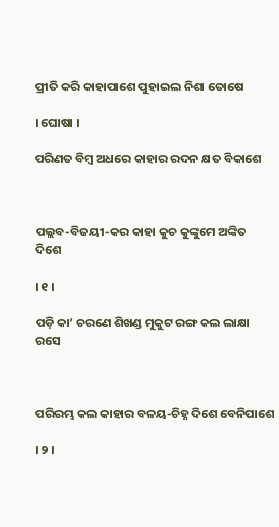ପ୍ରୀତି କରି କାହାପାଶେ ପୁହାଇଲ ନିଶା ତୋଷେ

। ଘୋଷା ।

ପରିଣତ ବିମ୍ବ ଅଧରେ କାହାର ରଦନ କ୍ଷତ ବିକାଶେ



ପଲ୍ଲବ-ବିଜୟୀ-କର କାହା କୁଚ କୁଙ୍କୁମେ ଅଙ୍କିତ ଦିଶେ

। ୧ ।

ପଡ଼ି କା’ ଚରଣେ ଶିଖଣ୍ଡ ମୁକୁଟ ରଙ୍ଗ କଲ ଲାକ୍ଷା ରସେ



ପରିରମ୍ଭ କଲ କାହାର ବଳୟ-ଚିହ୍ନ ଦିଶେ ବେନିପାଶେ

। ୨ ।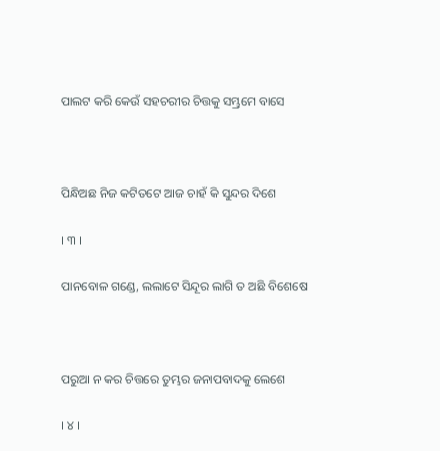ପାଲଟ କରି କେଉଁ ସହଚରୀର ଚିତ୍ତକୁ ସମ୍ଭ୍ରମେ ବାସେ



ପିନ୍ଧିଅଛ ନିଜ କଟିତଟେ ଆଜ ଚାହଁ କି ସୁନ୍ଦର ଦିଶେ

। ୩ ।

ପାନବୋଳ ଗଣ୍ଡେ, ଲଲାଟେ ସିନ୍ଦୂର ଲାଗି ତ ଅଛି ବିଶେଷେ



ପରୁଆ ନ କର ଚିତ୍ତରେ ତୁମ୍ଭର ଜନାପବାଦକୁ ଲେଶେ

। ୪ ।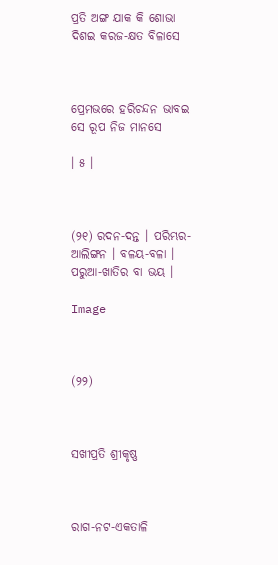ପ୍ରତି ଅଙ୍ଗ ଯାକ କି ଶୋଭା ଦିଶଇ କରଜ-କ୍ଷତ ବିଳାସେ



ପ୍ରେମଭରେ ହରିଚନ୍ଦନ ଭାବଇ ସେ ରୂପ ନିଜ ମାନସେ

। ୫ ।



(୨୧) ରଦନ-ଦନ୍ତ । ପରିମ୍ଭର-ଆଲିଙ୍ଗନ । ବଳୟ-ବଳା । ପରୁଆ-ଖାତିର ବା ଭୟ ।

Image



(୨୨)



ସଖୀପ୍ରତି ଶ୍ରୀକୃଷ୍ଣ



ରାଗ-ନଟ-ଏକତାଳି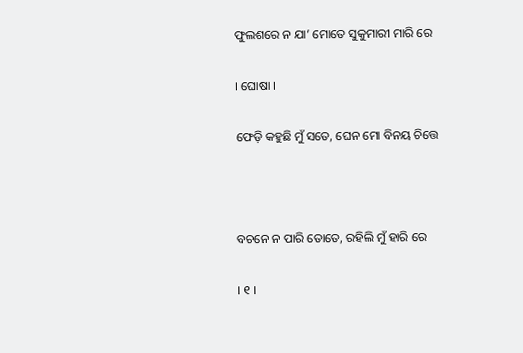ଫୁଲଶରେ ନ ଯା’ ମୋତେ ସୁକୁମାରୀ ମାରି ରେ

। ଘୋଷା ।

ଫେଡ଼ି କହୁଛି ମୁଁ ସତେ, ଘେନ ମୋ ବିନୟ ଚିତ୍ତେ



ବଚନେ ନ ପାରି ତୋତେ, ରହିଲି ମୁଁ ହାରି ରେ

। ୧ ।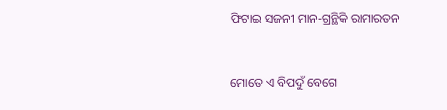ଫିଟାଇ ସଜନୀ ମାନ-ଗ୍ରନ୍ଥିକି ରାମାରତନ



ମୋତେ ଏ ବିପଦୁଁ ବେଗେ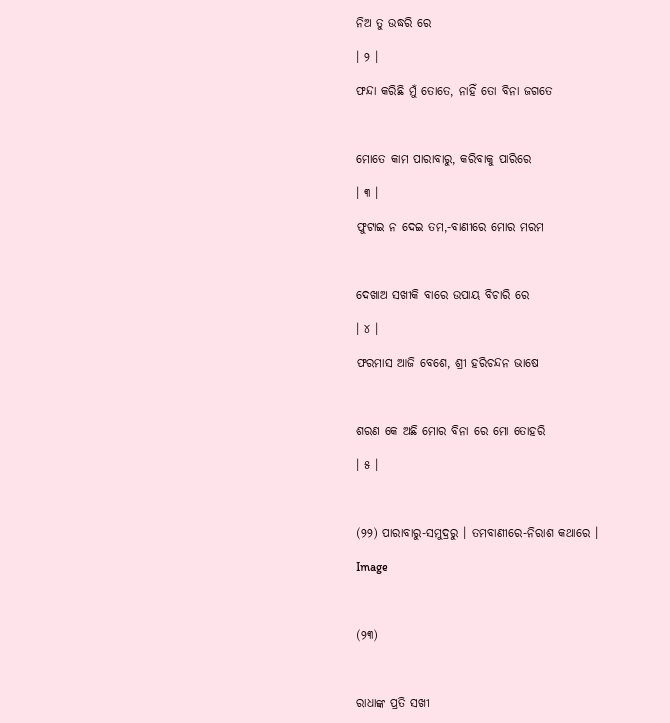ନିଅ ତୁ ଉଦ୍ଧରି ରେ

। ୨ ।

ଫନ୍ଦା କରିଛି ମୁଁ ତୋତେ, ନାହିଁ ତୋ ବିନା ଜଗତେ



ମୋତେ କାମ ପାରାବାରୁ, କରିବାକୁ ପାରିରେ

। ୩ ।

ଫୁଟାଇ ନ ଦେଇ ତମ,-ବାଣୀରେ ମୋର ମରମ



ଦେଖାଅ ସଖୀକି ବାରେ ଉପାୟ ବିଚାରି ରେ

। ୪ ।

ଫରମାସ ଆଜି ବେଶେ, ଶ୍ରୀ ହରିଚନ୍ଦନ ଭାଷେ



ଶରଣ କେ ଅଛି ମୋର ବିନା ରେ ମୋ ତୋହରି

। ୫ ।



(୨୨) ପାରାବାରୁ-ସମୁଦ୍ରରୁ । ତମବାଣୀରେ-ନିରାଶ କଥାରେ ।

Image



(୨୩)



ରାଧାଙ୍କ ପ୍ରତି ସଖୀ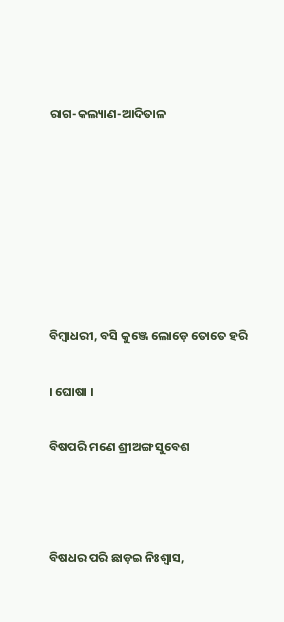ରାଗ-କଲ୍ୟାଣ-ଆଦିତାଳ







ବିମ୍ବାଧରୀ, ବସି କୁଞ୍ଜେ ଲୋଡ଼େ ତୋତେ ହରି

। ଘୋଷା ।

ବିଷପରି ମଣେ ଶ୍ରୀଅଙ୍ଗ ସୁବେଶ



ବିଷଧର ପରି ଛାଡ଼ଇ ନିଃଶ୍ୱାସ,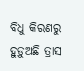ବିଧୁ କିରଣରୁ ହୁଡ଼ୁଅଛି ତ୍ରାସ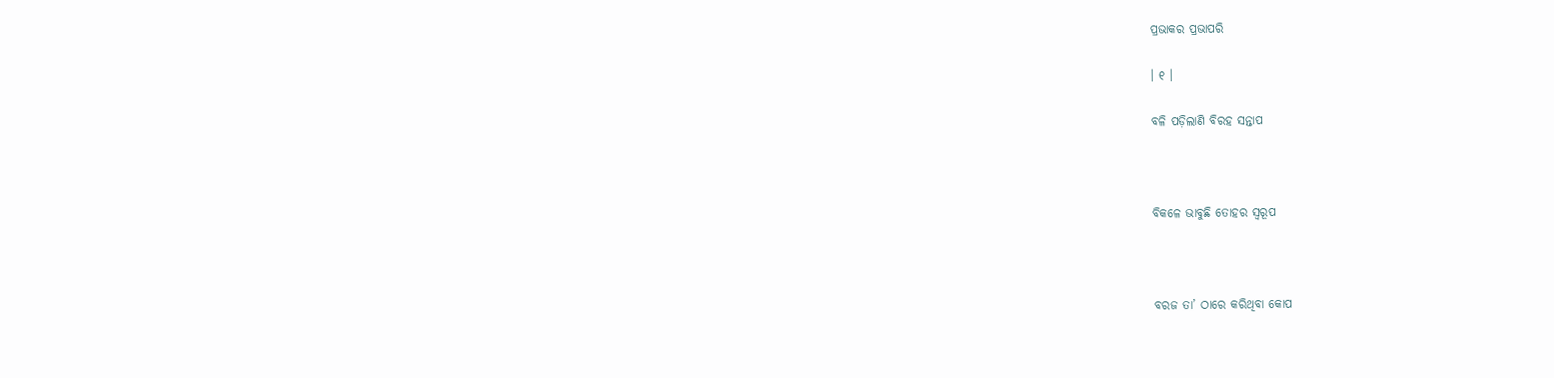ପ୍ରଭାକର ପ୍ରଭାପରି

। ୧ ।

ବଳି ପଡ଼ିଲାଣି ବିରହ ସନ୍ତାପ



ବିକଳେ ଭାବୁଛି ତୋହର ସ୍ୱରୂପ



ବରଜ ତା’ ଠାରେ କରିଥିବା କୋପ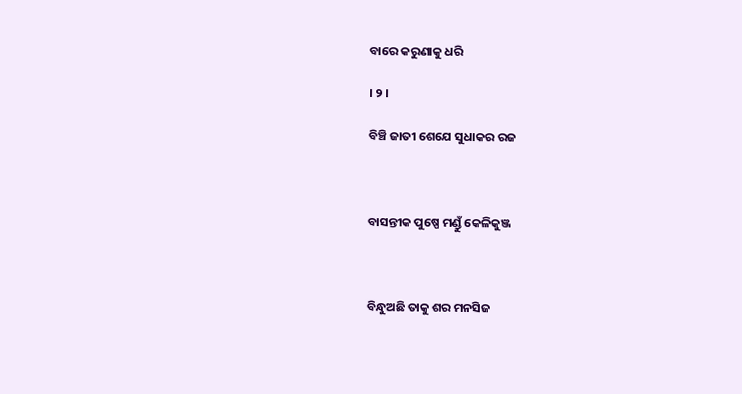ବାରେ କରୁଣାକୁ ଧରି

। ୨ ।

ବିଞ୍ଚି ଜାତୀ ଶେଯେ ସୁଧାକର ରଜ



ବାସନ୍ତୀକ ପୁଷ୍ପେ ମଣ୍ଡୁଁ କେଳିକୁଞ୍ଜ



ବିନ୍ଧୁଅଛି ତାକୁ ଶର ମନସିଜ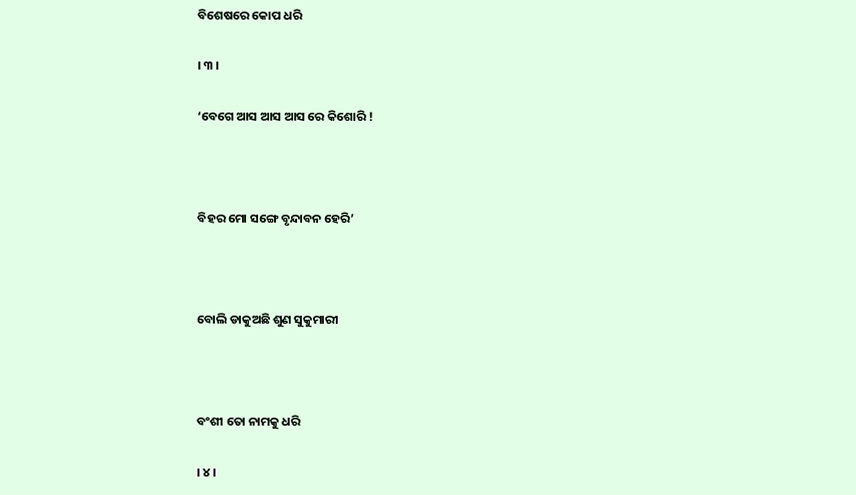ବିଶେଷରେ କୋପ ଧରି

। ୩ ।

‘ବେଗେ ଆସ ଆସ ଆସ ରେ କିଶୋରି !



ବିହର ମୋ ସଙ୍ଗେ ବୃନ୍ଦାବନ ହେରି’



ବୋଲି ଡାକୁଅଛି ଶୁଣ ସୁକୁମାରୀ



ବଂଶୀ ତୋ ନାମକୁ ଧରି

। ୪ ।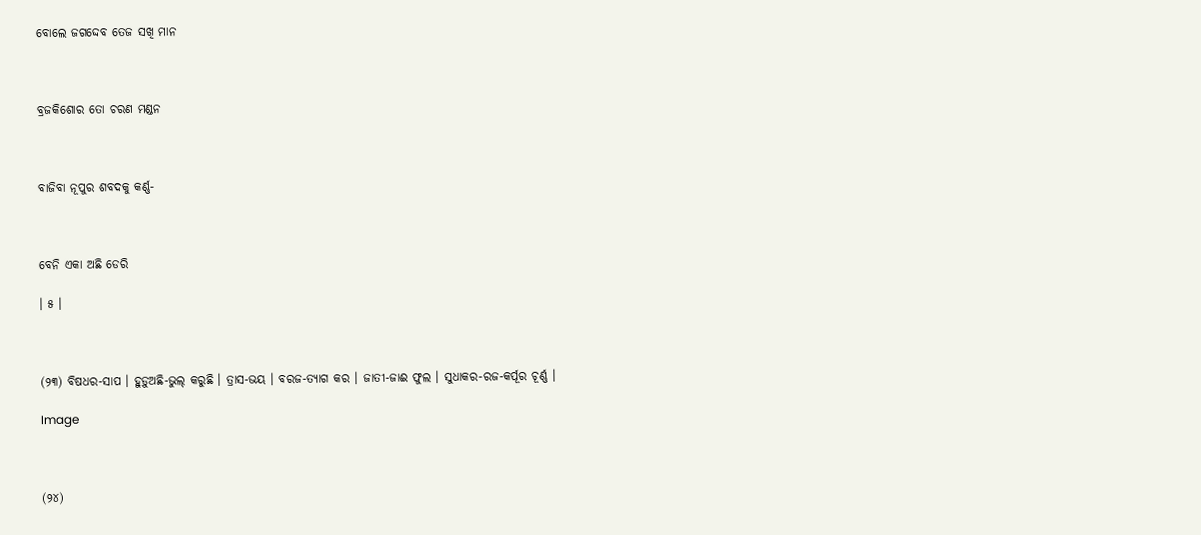ବୋଲେ ଜଗଦ୍ଦେବ ତେଜ ସଖି ମାନ



ବ୍ରଜକିଶୋର ତୋ ଚରଣ ମଣ୍ଡନ



ବାଜିବା ନୂପୁର ଶବଦକୁ କର୍ଣ୍ଣ-



ବେନି ଏକା ଅଛି ଡେରି

। ୫ ।



(୨୩) ବିଷଧର-ସାପ । ହୁଡ଼ୁଅଛି-ଭୁଲ୍ କରୁଛି । ତ୍ରାସ-ଭୟ । ବରଜ-ତ୍ୟାଗ କର । ଜାତୀ-ଜାଈ ଫୁଲ । ସୁଧାକର-ରଜ-କର୍ପୂର ଚୂର୍ଣ୍ଣ ।

Image



(୨୪)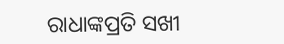ରାଧାଙ୍କପ୍ରତି ସଖୀ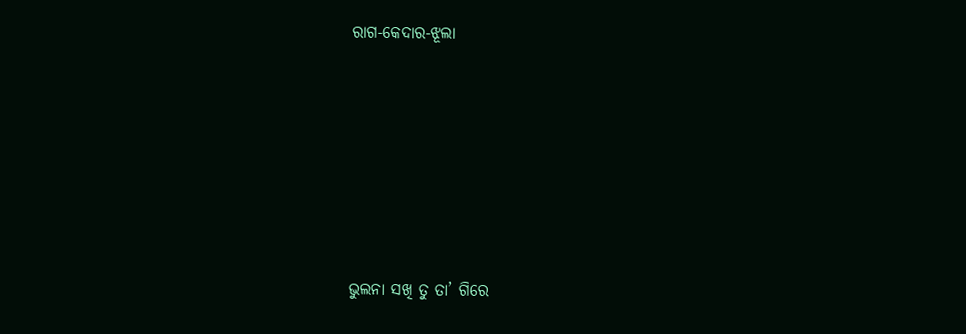ରାଗ-କେଦାର-ଝୂଲା







ଭୁଲନା ସଖି ତୁ ତା’ ଗିରେ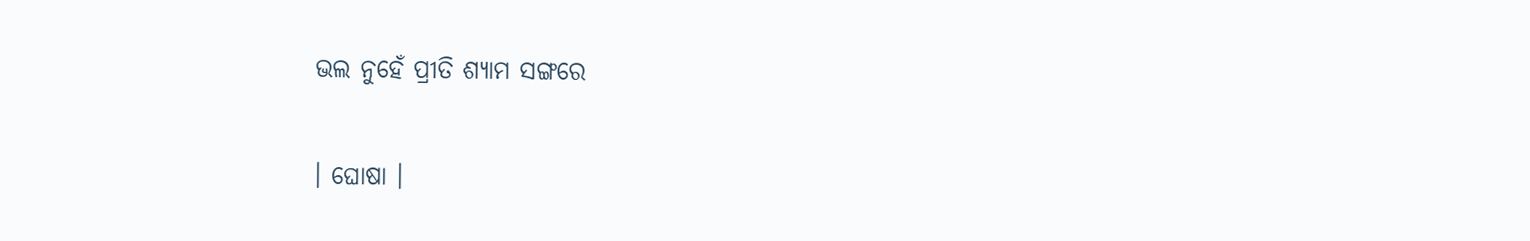ଭଲ ନୁହେଁ ପ୍ରୀତି ଶ୍ୟାମ ସଙ୍ଗରେ

। ଘୋଷା ।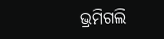ଭ୍ରମିଗଲି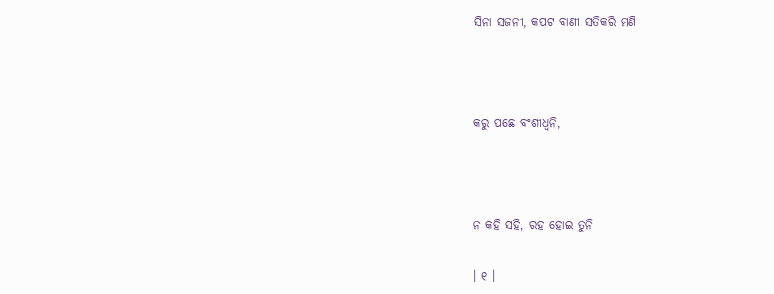ସିନା ସଜନୀ, କପଟ ବାଣୀ ସତିକରି ମଣି



କରୁ ପଛେ ବଂଶୀଧ୍ଵନି,



ନ କହି ସହି, ରହ ହୋଇ ତୁନି

। ୧ ।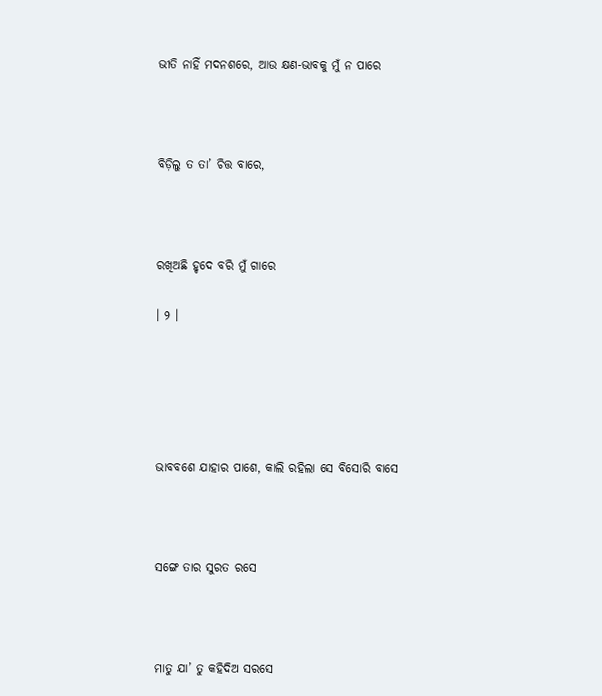ଭୀତି ନାହିଁ ମଦନଶରେ, ଆଉ କ୍ଷଣ-ଭାବକୁ ମୁଁ ନ ପାରେ



ବିଡ଼ିଲୁ ତ ତା’ ଚିତ୍ତ ବାରେ,



ରଖିଅଛି ହୃଦେ ବରି ମୁଁ ଗାରେ

। ୨ ।





ଭାବବଶେ ଯାହାର ପାଶେ, କାଲି ରହିଲା ସେ ବିସୋରି ବାସେ



ସଙ୍ଗେ ତାର ସୁରତ ରସେ



ମାତୁ ଯା’ ତୁ କହିଦିଅ ସରସେ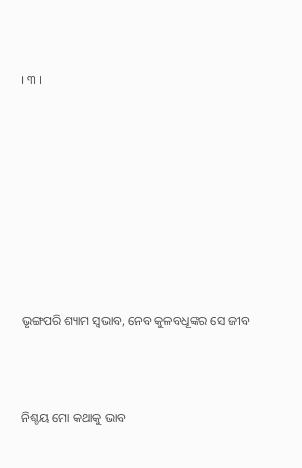। ୩ ।









ଭୃଙ୍ଗପରି ଶ୍ୟାମ ସ୍ୱଭାବ, ନେବ କୁଳବଧୂଙ୍କର ସେ ଜୀବ



ନିଶ୍ଚୟ ମୋ କଥାକୁ ଭାବ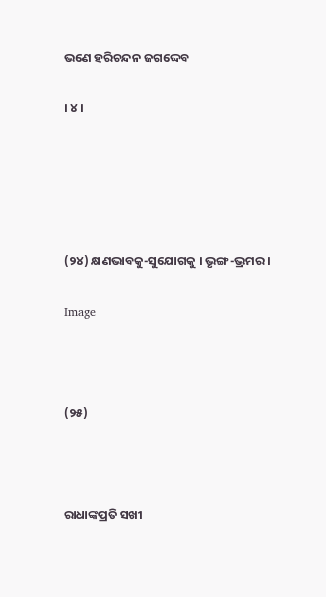ଭଣେ ହରିଚନ୍ଦନ ଜଗଦ୍ଦେବ

। ୪ ।





(୨୪) କ୍ଷଣଭାବକୁ-ସୁଯୋଗକୁ । ଭୃଙ୍ଗ-ଭ୍ରମର ।

Image



(୨୫)



ରାଧାଙ୍କପ୍ରତି ସଖୀ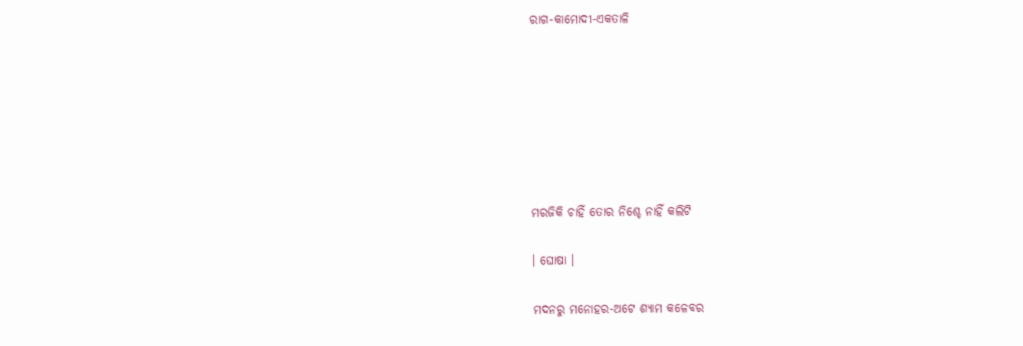ରାଗ-କାମୋଦୀ-ଏକତାଳି







ମରଜିକି ଚାହିଁ ତୋର ନିଶ୍ଚେ ନାହିଁ କଲିଟି

। ଘୋଷା ।

ମଦନରୁ ମନୋହର-ଅଟେ ଶ୍ୟାମ କଳେବର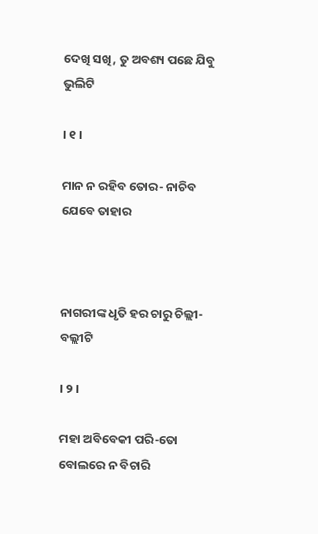ଦେଖି ସଖି, ତୁ ଅବଶ୍ୟ ପଛେ ଯିବୁ ଭୁଲିଟି

। ୧ ।

ମାନ ନ ରହିବ ତୋର- ନାଚିବ ଯେବେ ତାହାର



ନାଗରୀଙ୍କ ଧୃତି ହର ଚାରୁ ଚିଲ୍ଲୀ-ବଲ୍ଲୀଟି

। ୨ ।

ମହା ଅବିବେକୀ ପରି-ତୋ ବୋଲରେ ନ ବିଚାରି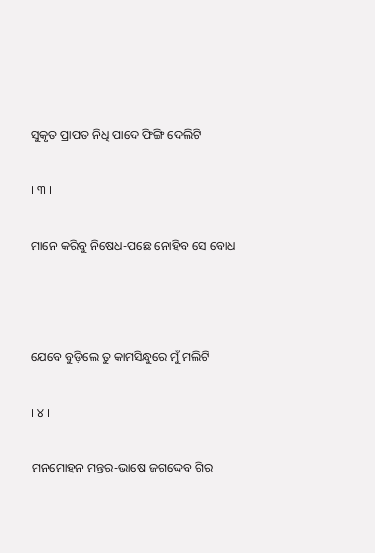ସୁକୃତ ପ୍ରାପତ ନିଧି ପାଦେ ଫିଙ୍ଗି ଦେଲିଟି

। ୩ ।

ମାନେ କରିବୁ ନିଷେଧ-ପଛେ ନୋହିବ ସେ ବୋଧ



ଯେବେ ବୁଡ଼ିଲେ ତୁ କାମସିନ୍ଧୁରେ ମୁଁ ମଲିଟି

। ୪ ।

ମନମୋହନ ମନ୍ତର-ଭାଷେ ଜଗଦ୍ଦେବ ଗିର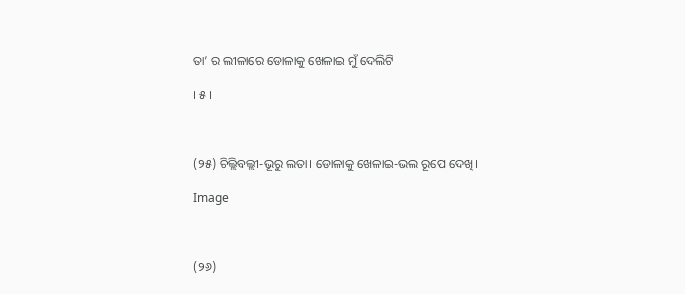ତା’ ର ଲୀଳାରେ ଡୋଳାକୁ ଖେଳାଇ ମୁଁ ଦେଲିଟି

। ୫ ।



(୨୫) ଚିଲ୍ଲିବଲ୍ଲୀ-ଭୂରୁ ଲତା। ଡୋଳାକୁ ଖେଳାଇ-ଭଲ ରୂପେ ଦେଖି।

Image



(୨୬)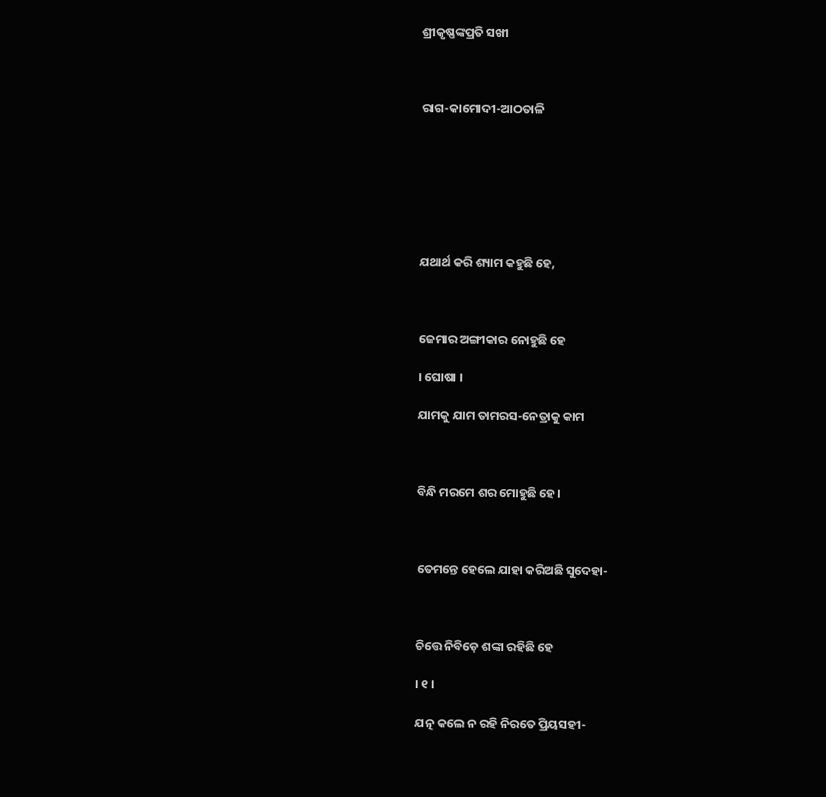ଶ୍ରୀକୃଷ୍ଣଙ୍କପ୍ରତି ସଖୀ



ରାଗ-କାମୋଦୀ-ଆଠତାଳି







ଯଥାର୍ଥ କରି ଶ୍ୟାମ କହୁଛି ହେ,



ଜେମାର ଅଙ୍ଗୀକାର ନୋହୁଛି ହେ

। ଘୋଷା ।

ଯାମକୁ ଯାମ ତାମରସ-ନେତ୍ରାକୁ କାମ



ବିନ୍ଧି ମରମେ ଶର ମୋହୁଛି ହେ।



ତେମନ୍ତେ ହେଲେ ଯାହା କରିଅଛି ସୁଦେହା-



ଚିତ୍ତେ ନିବିଡ଼େ ଶଙ୍କା ରହିଛି ହେ

। ୧ ।

ଯତ୍ନ କଲେ ନ ରହି ନିରତେ ପ୍ରିୟସହୀ-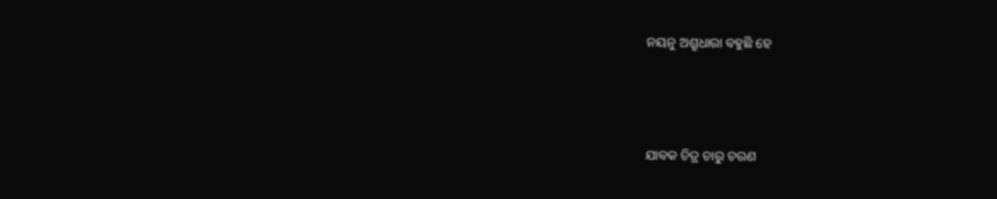ନୟନୁ ଅଶ୍ରୁଧାରା ବହୁଛି ହେ



ଯାବକ ଚିତ୍ର ଚାରୁ ଚରଣ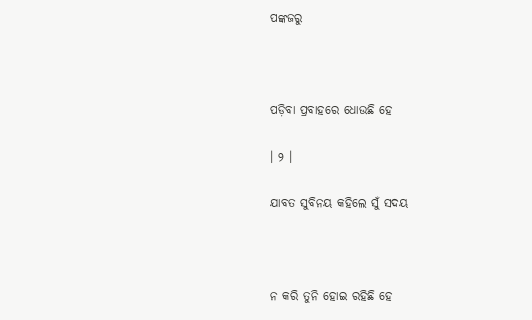ପଙ୍କଜରୁ



ପଡ଼ିବା ପ୍ରବାହରେ ଧୋଉଛି ହେ

। ୨ ।

ଯାବତ ସୁବିନୟ କହିଲେ ସୁଁ ସଦୟ



ନ କରି ତୁନି ହୋଇ ରହିଛି ହେ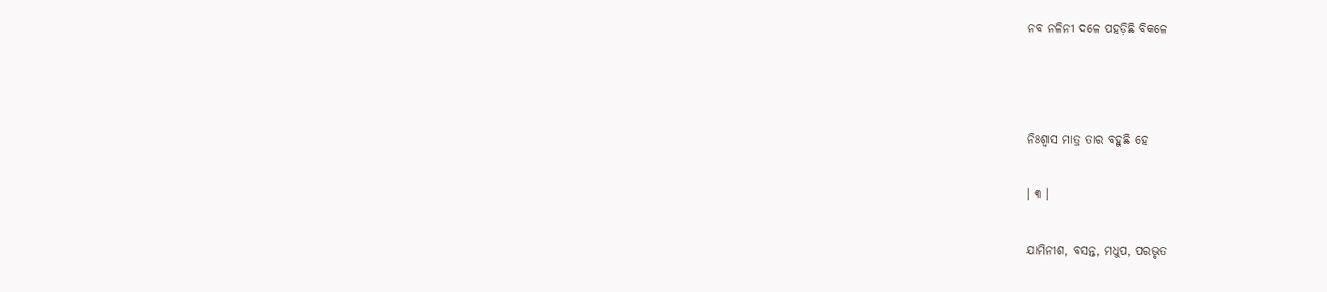ନବ ନଳିନୀ ଦଳେ ପହଡ଼ିଛି ବିକଳେ



ନିଃଶ୍ୱାସ ମାତ୍ର ତାର ବହୁଛି ହେ

। ୩ ।

ଯାମିନୀଶ, ବସନ୍ତ, ମଧୁପ, ପରଭୃତ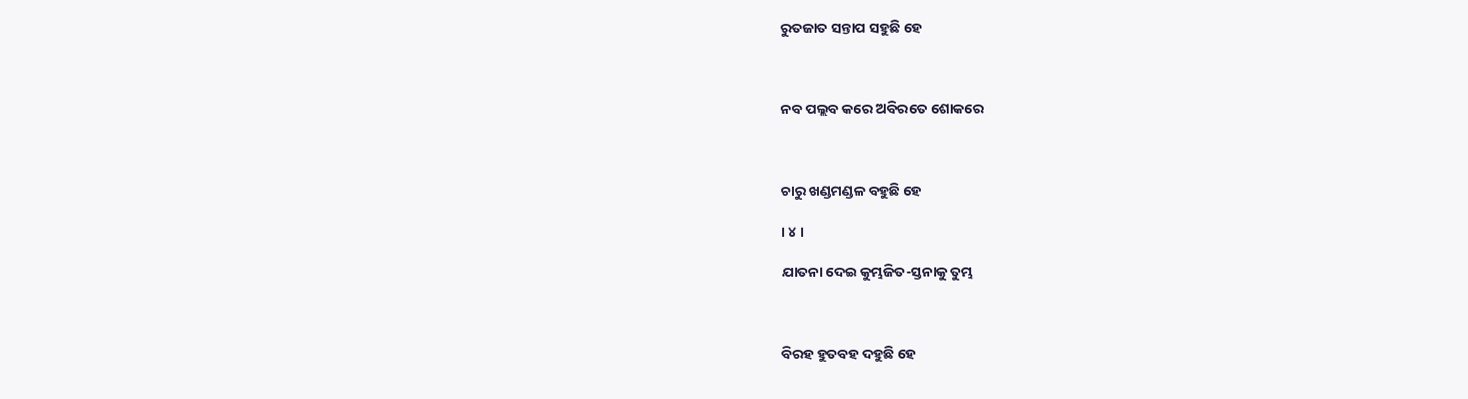ରୁତଜାତ ସନ୍ତାପ ସହୁଛି ହେ



ନବ ପଲ୍ଲବ କରେ ଅବିରତେ ଶୋକରେ



ଚାରୁ ଖଣ୍ଡମଣ୍ଡଳ ବହୁଛି ହେ

। ୪ ।

ଯାତନା ଦେଇ କୁମ୍ଭଜିତ-ସ୍ତନାକୁ ତୁମ୍ଭ



ବିରହ ହୁତବହ ଦହୁଛି ହେ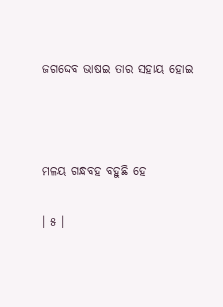ଜଗଦ୍ଦେବ ଭାଷଇ ତାର ସହାୟ ହୋଇ



ମଳୟ ଗନ୍ଧବହ ବହୁଛି ହେ

। ୫ ।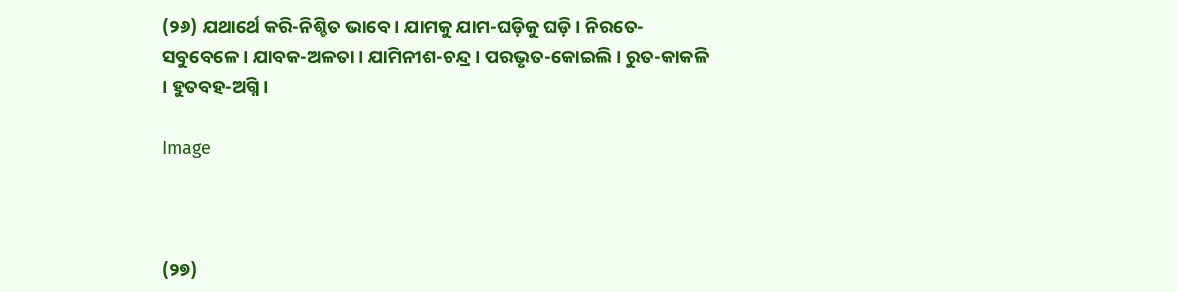(୨୬) ଯଥାର୍ଥେ କରି-ନିଶ୍ଚିତ ଭାବେ । ଯାମକୁ ଯାମ-ଘଡ଼ିକୁ ଘଡ଼ି । ନିରତେ-ସବୁବେଳେ । ଯାବକ-ଅଳତା । ଯାମିନୀଶ-ଚନ୍ଦ୍ର । ପରଭୃତ-କୋଇଲି । ରୁତ-କାକଳି । ହୁତବହ-ଅଗ୍ନି ।

Image



(୨୭)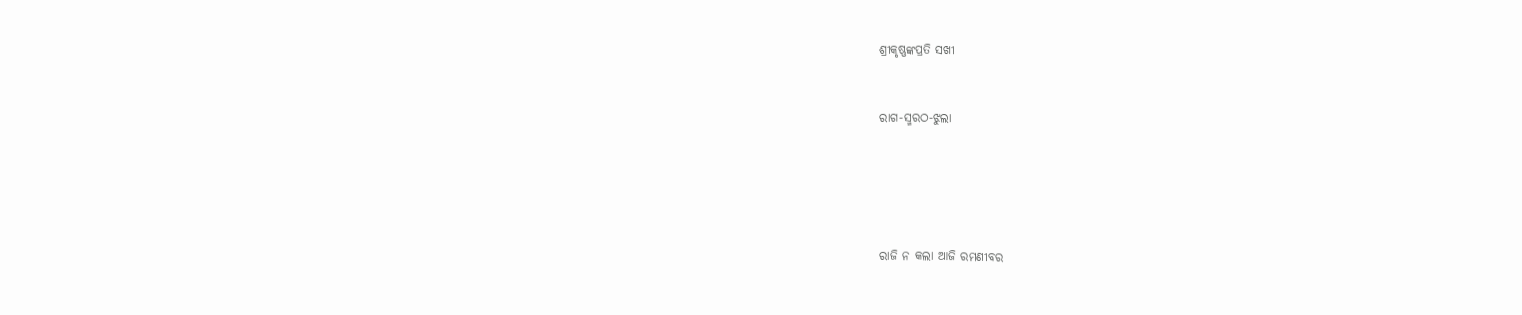ଶ୍ରୀକୃଷ୍ଣଙ୍କପ୍ରତି ସଖୀ



ରାଗ-ସ୍ମରଠ-ଝୁଲା







ରାଜି ନ କଲା ଆଜି ରମଣୀବର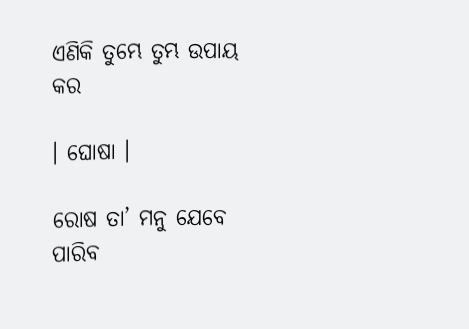ଏଣିକି ତୁମ୍ଭେ ତୁମ୍ଭ ଉପାୟ କର

। ଘୋଷା ।

ରୋଷ ତା’ ମନୁ ଯେବେ ପାରିବ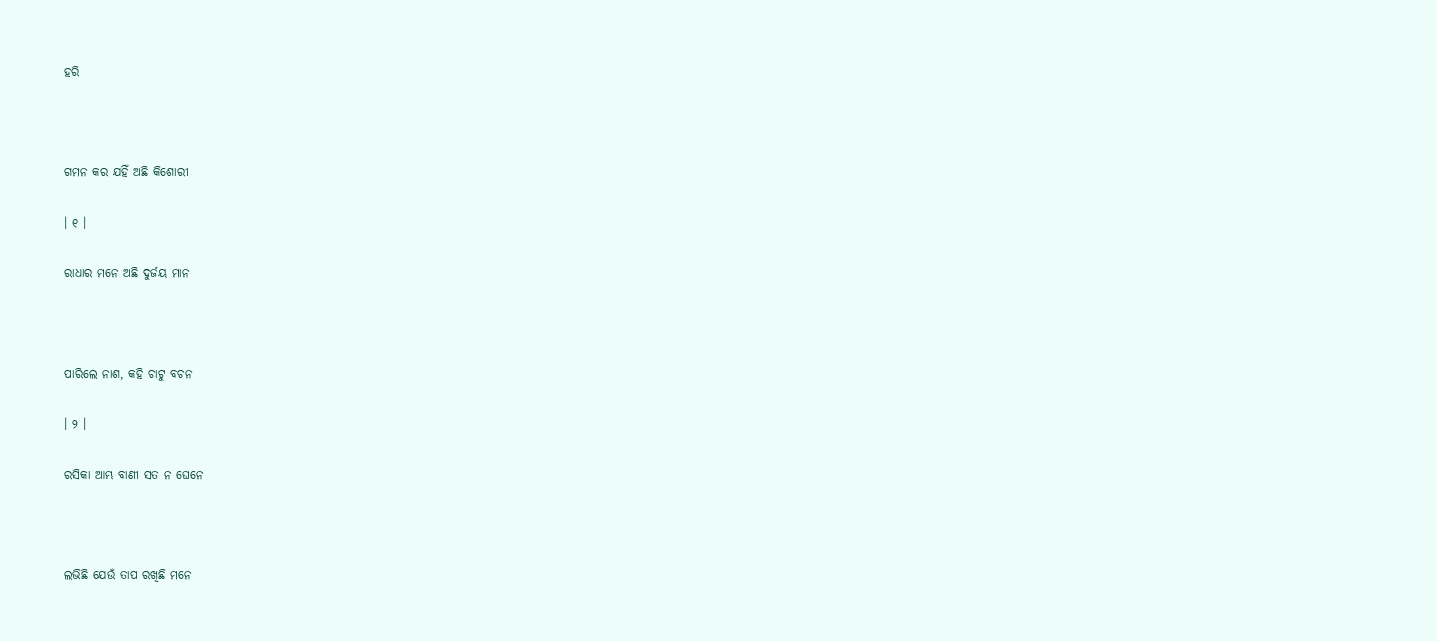ହରି



ଗମନ କର ଯହିଁ ଅଛି କିଶୋରୀ

। ୧ ।

ରାଧାର ମନେ ଅଛି ଦୁର୍ଜୟ ମାନ



ପାରିଲେ ନାଶ, କହି ଚାଟୁ ବଚନ

। ୨ ।

ରସିକା ଆମ୍ଭ ବାଣୀ ସତ ନ ଘେନେ



ଲଭିଛି ଯେଉଁ ତାପ ରଖିଛି ମନେ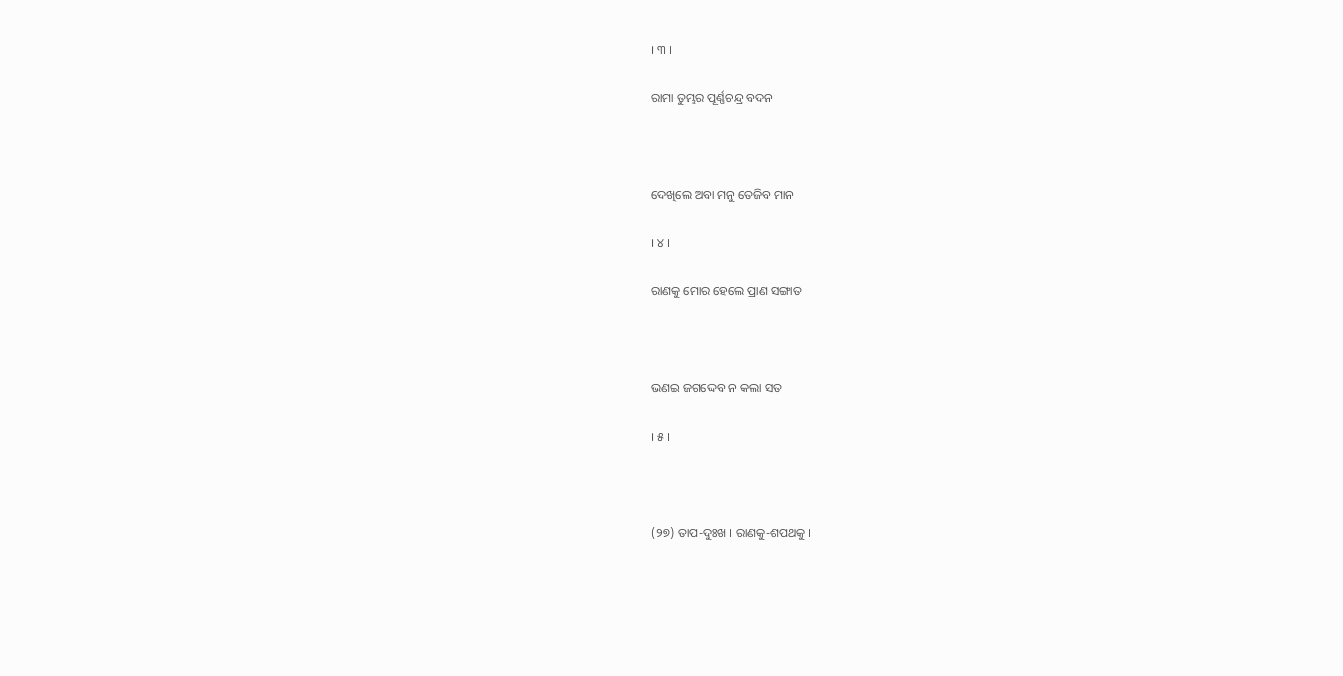। ୩ ।

ରାମା ତୁମ୍ଭର ପୂର୍ଣ୍ଣଚନ୍ଦ୍ର ବଦନ



ଦେଖିଲେ ଅବା ମନୁ ତେଜିବ ମାନ

। ୪ ।

ରାଣକୁ ମୋର ହେଲେ ପ୍ରାଣ ସଙ୍ଗାତ



ଭଣଇ ଜଗଦ୍ଦେବ ନ କଲା ସତ

। ୫ ।



(୨୭) ତାପ-ଦୁଃଖ । ରାଣକୁ-ଶପଥକୁ ।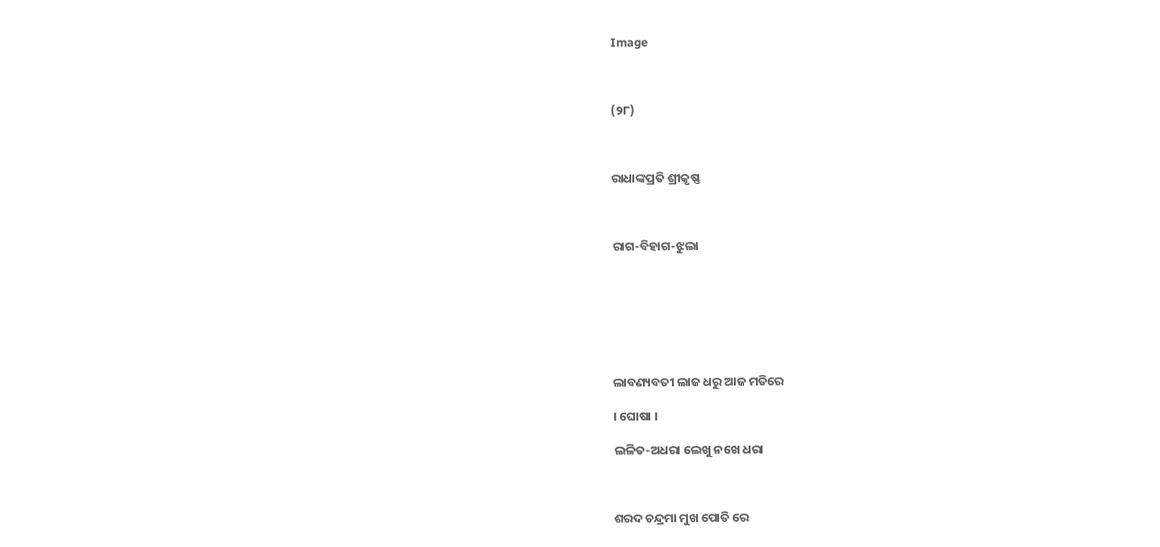Image



(୨୮)



ରାଧାଙ୍କପ୍ରତି ଶ୍ରୀକୃଷ୍ଣ



ରାଗ-ବିହାଗ-ଝୁଲା







ଲାବଣ୍ୟବତୀ ଲାଜ ଧରୁ ଆଜ ମତିରେ

। ଘୋଷା ।

ଲଳିତ-ଅଧରା ଲେଖୁ ନଖେ ଧରା



ଶରଦ ଚନ୍ଦ୍ରମା ମୁଖ ପୋତି ରେ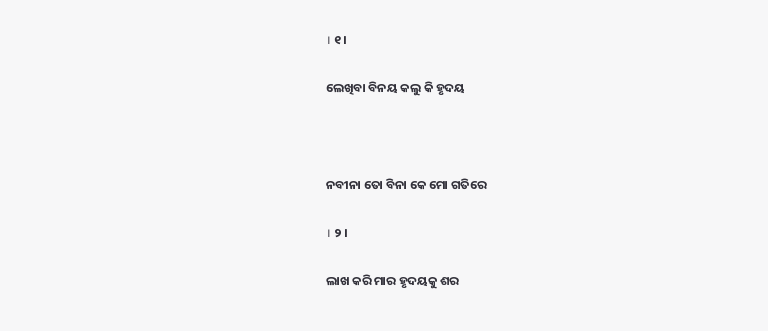। ୧ ।

ଲେଖିବା ବିନୟ କଲୁ କି ହୃଦୟ



ନବୀନା ତୋ ବିନା କେ ମୋ ଗତିରେ

। ୨ ।

ଲାଖ କରି ମାର ହୃଦୟକୁ ଶର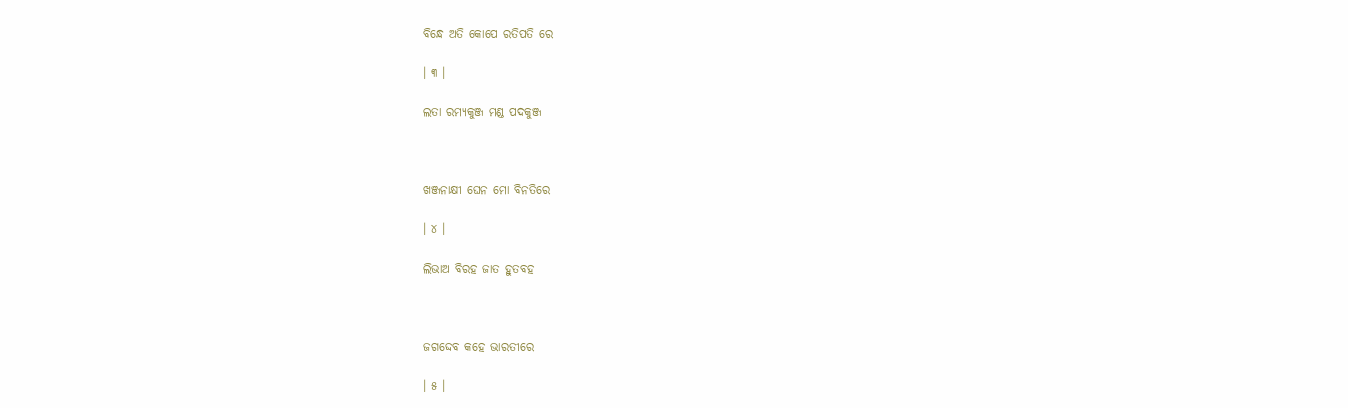ବିନ୍ଧେ ଅତି କୋପେ ରତିପତି ରେ

। ୩ ।

ଲତା ରମ୍ୟକୁଞ୍ଜ ମଣ୍ଡ ପଦକୁଞ୍ଜ



ଖଞ୍ଜନାକ୍ଷୀ ଘେନ ମୋ ବିନତିରେ

। ୪ ।

ଲିଭାଅ ବିରହ ଜାତ ହୁତବହ



ଜଗଦ୍ଦେବ କହେ ଭାରତୀରେ

। ୫ ।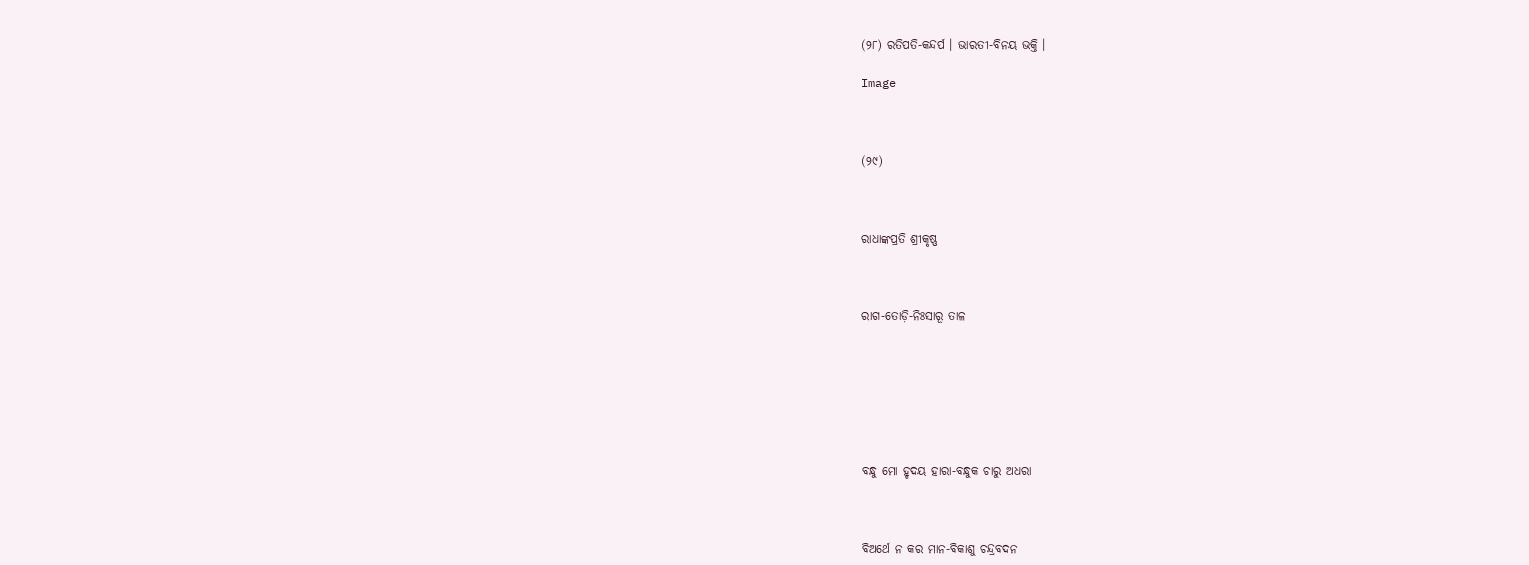(୨୮) ରତିପତି-କନ୍ଦର୍ପ । ଭାରତୀ-ବିନୟ ଭକ୍ତି ।

Image



(୨୯)



ରାଧାଙ୍କପ୍ରତି ଶ୍ରୀକୃଷ୍ଣ



ରାଗ-ତୋଡ଼ି-ନିଃସାରୂ ତାଳ







ବନ୍ଧୁ ମୋ ହୃଦୟ ହାରା-ବନ୍ଧୁକ ଚାରୁ ଅଧରା



ବିଅର୍ଥେ ନ କର ମାନ-ବିକାଶୁ ଚନ୍ଦ୍ରବଦନ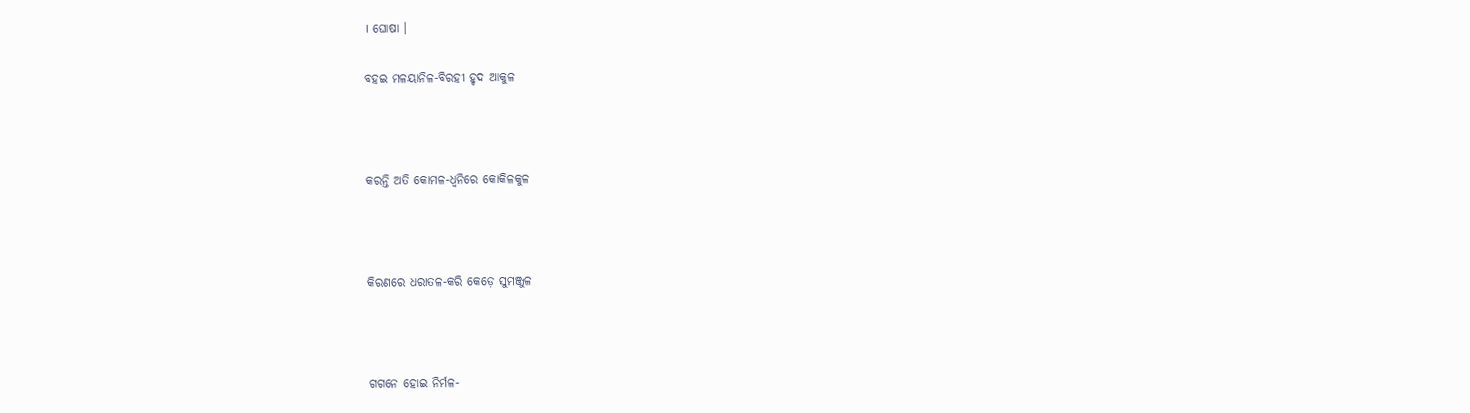। ଘୋଷା ।

ବହଇ ମଳୟାନିଳ-ବିରହୀ ହୃଦ ଆକୁଳ



କରନ୍ତି ଅତି କୋମଳ-ଧ୍ଵନିରେ କୋକିଳକୁଳ



କିରଣରେ ଧରାତଳ-କରି କେଡ଼େ ସୁମଞ୍ଜୁଳ



ଗଗନେ ହୋଇ ନିର୍ମଳ-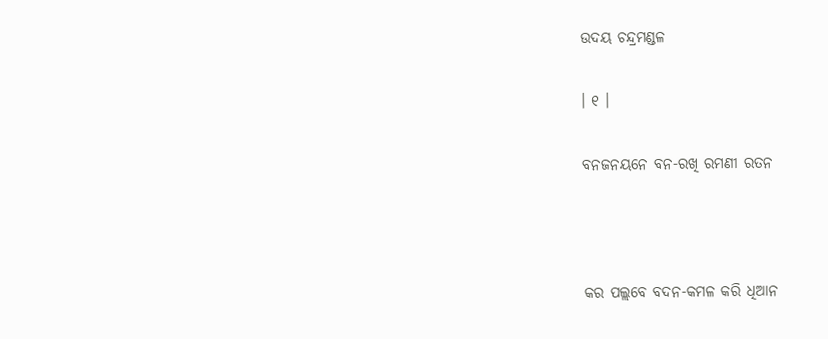ଉଦୟ ଚନ୍ଦ୍ରମଣ୍ଡଳ

। ୧ ।

ବନଜନୟନେ ବନ-ରଖି ରମଣୀ ରତନ



କର ପଲ୍ଲବେ ବଦନ-କମଳ କରି ଧିଆନ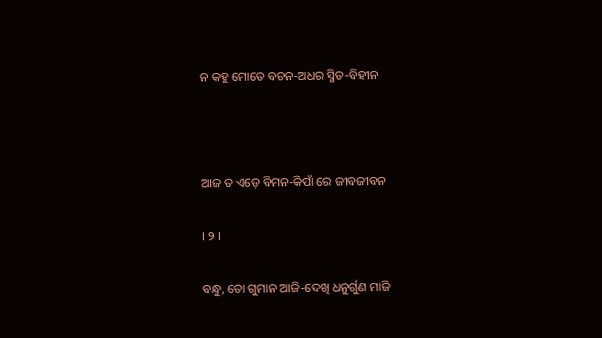ନ କହୁ ମୋତେ ବଚନ-ଅଧର ସ୍ମିତ-ବିହୀନ



ଆଜ ତ ଏଡ଼େ ବିମନ-କିପାଁ ରେ ଜୀବଜୀବନ

। ୨ ।

ବନ୍ଧୁ, ତୋ ଗୁମାନ ଆଜି-ଦେଖି ଧନୁର୍ଗୁଣ ମାଜି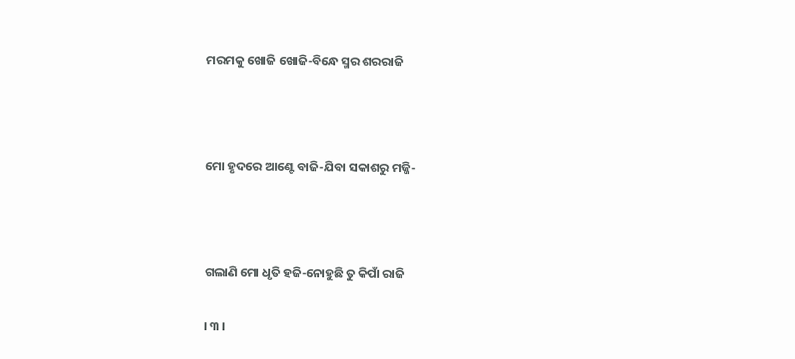ମରମକୁ ଖୋଜି ଖୋଜି-ବିନ୍ଧେ ସ୍ମର ଶରରାଜି



ମୋ ହୃଦରେ ଆଣ୍ଟେ ବାଜି-ଯିବା ସକାଶରୁ ମଜ୍ଜି-



ଗଲାଣି ମୋ ଧୃତି ହଜି-ନୋହୁଛି ତୁ କିପାଁ ରାଜି

। ୩ ।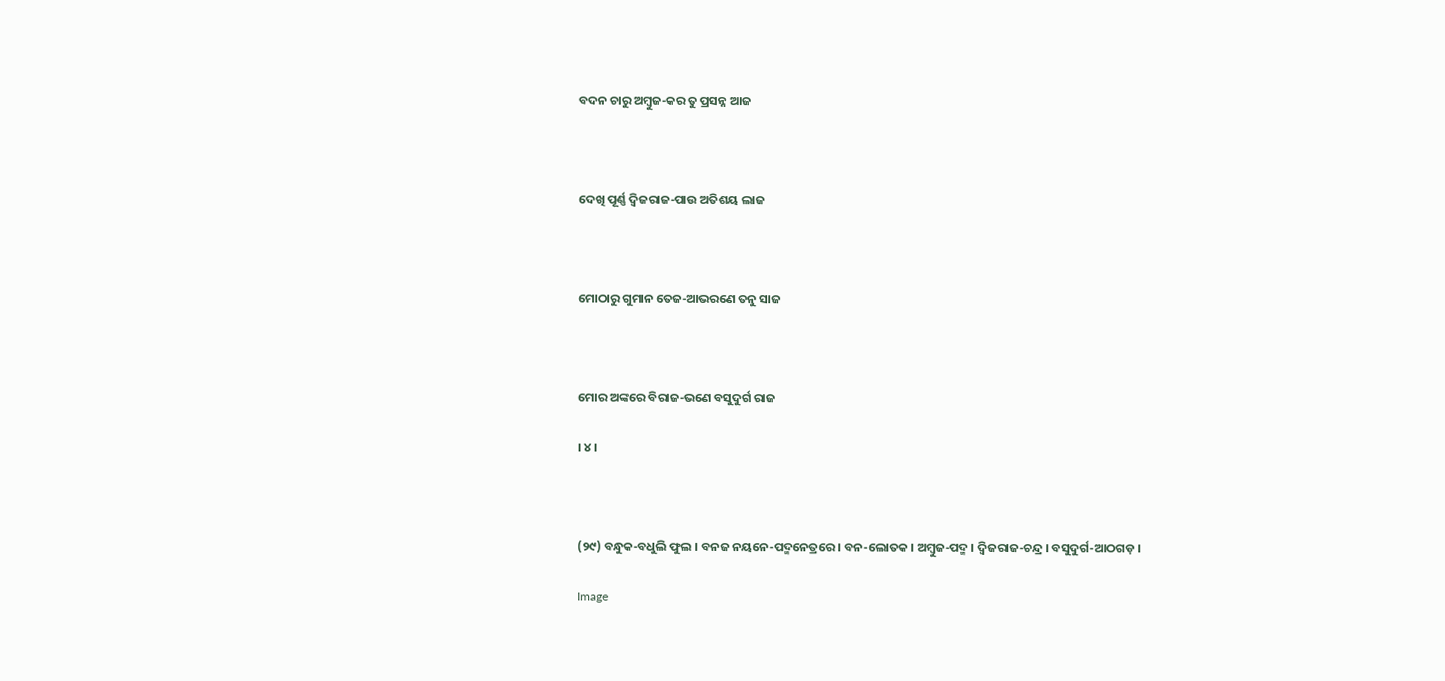ବଦନ ଚାରୁ ଅମ୍ବୁଜ-କର ତୁ ପ୍ରସନ୍ନ ଆଜ



ଦେଖି ପୂର୍ଣ୍ଣ ଦ୍ୱିଜରାଜ-ପାଉ ଅତିଶୟ ଲାଜ



ମୋଠାରୁ ଗୁମାନ ତେଜ-ଆଭରଣେ ତନୁ ସାଜ



ମୋର ଅଙ୍କରେ ବିରାଜ-ଭଣେ ବସୁଦୁର୍ଗ ରାଜ

। ୪ ।



(୨୯) ବନ୍ଧୁକ-ବଧୁଲି ଫୁଲ । ବନଜ ନୟନେ-ପଦ୍ମନେତ୍ରରେ । ବନ-ଲୋତକ । ଅମ୍ବୁଜ-ପଦ୍ମ । ଦ୍ୱିଜରାଜ-ଚନ୍ଦ୍ର । ବସୁଦୁର୍ଗ-ଆଠଗଡ଼ ।

Image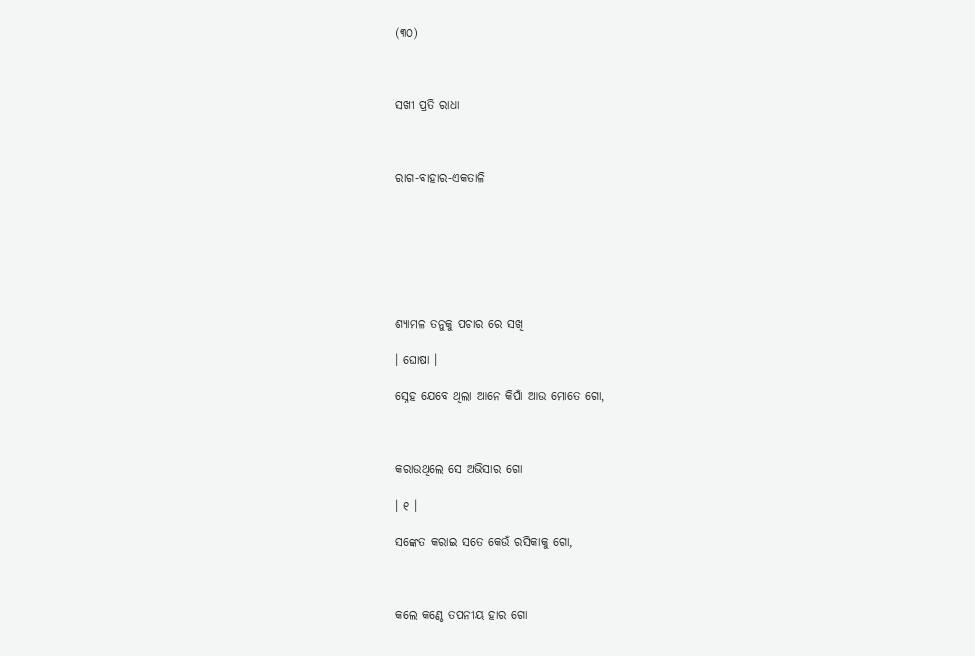(୩୦)



ସଖୀ ପ୍ରତି ରାଧା



ରାଗ-ବାହାର-ଏକତାଳି







ଶ୍ୟାମଳ ତନୁକୁ ପଚାର ରେ ସଖି

। ଘୋଷା ।

ସ୍ନେହ ଯେବେ ଥିଲା ଆନେ କିପାଁ ଆଉ ମୋତେ ଗୋ,



କରାଉଥିଲେ ସେ ଅଭିସାର ଗୋ

। ୧ ।

ସଙ୍କେତ କରାଇ ସତେ କେଉଁ ରସିକାକୁ ଗୋ,



କଲେ କଣ୍ଠେ ତପନୀୟ ହାର ଗୋ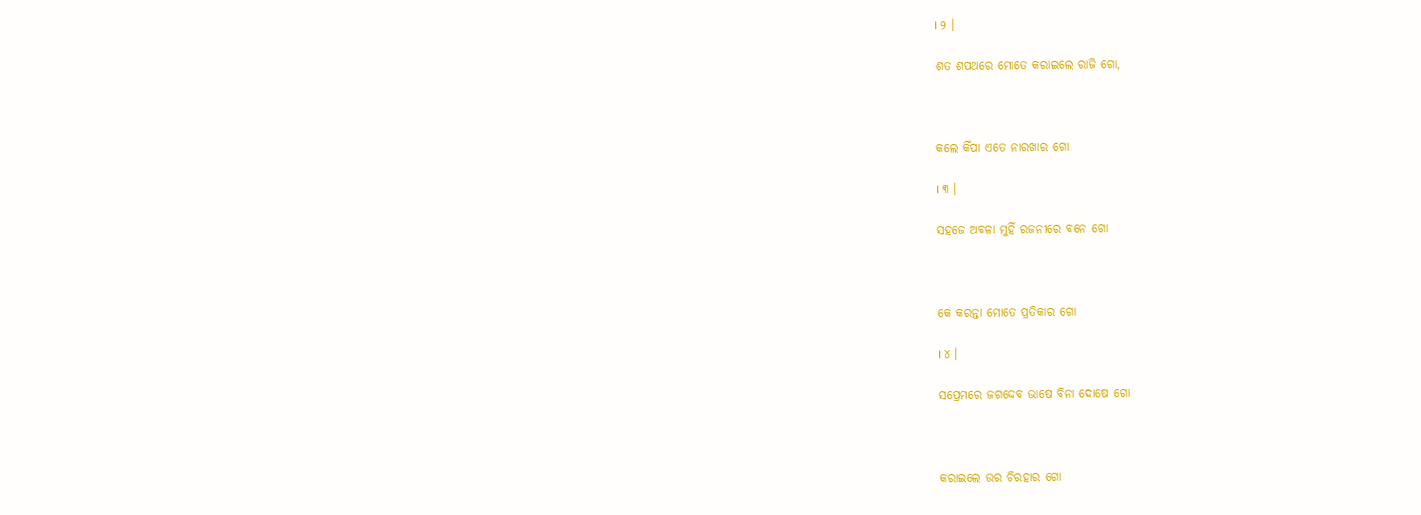। ୨ ।

ଶତ ଶପଥରେ ମୋତେ କରାଇଲେ ରାଜି ଗୋ,



କଲେ କିଁପା ଏତେ ନାରଖାର ଗୋ

। ୩ ।

ସହଜେ ଅବଳା ମୁହିଁ ରଜନୀରେ ବନେ ଗୋ



କେ କରନ୍ତା ମୋତେ ପ୍ରତିକାର ଗୋ

। ୪ ।

ସପ୍ରେମରେ ଜଗଦ୍ଦେବ ଭାଷେ ବିନା ଦୋଷେ ଗୋ



କରାଇଲେ ଉର ଚିରହାର ଗୋ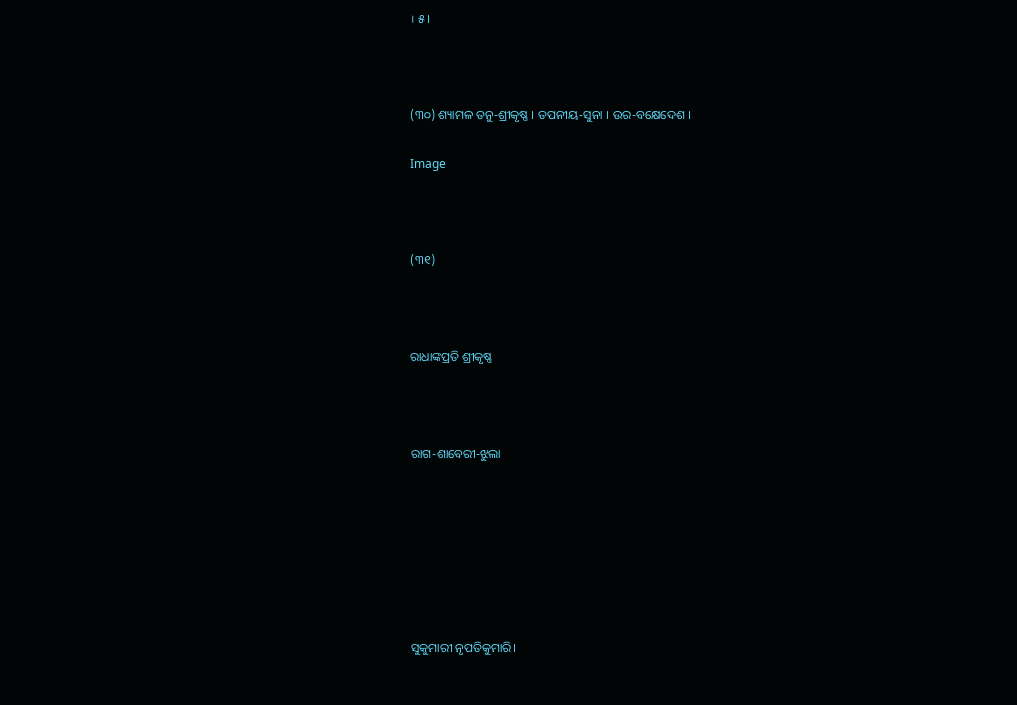। ୫ ।



(୩୦) ଶ୍ୟାମଳ ତନୁ-ଶ୍ରୀକୃଷ୍ଣ । ତପନୀୟ-ସୁନା । ଉର-ବକ୍ଷେଦେଶ ।

Image



(୩୧)



ରାଧାଙ୍କପ୍ରତି ଶ୍ରୀକୃଷ୍ଣ



ରାଗ-ଶାବେରୀ-ଝୁଲା







ସୁକୁମାରୀ ନୃପତିକୁମାରି।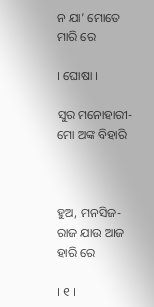ନ ଯା’ ମୋତେ ମାରି ରେ

। ଘୋଷା ।

ସୁର ମନୋହାରୀ-ମୋ ଅଙ୍କ ବିହାରି



ହୁଅ, ମନସିଜ-ରାଜ ଯାଉ ଆଜ ହାରି ରେ

। ୧ ।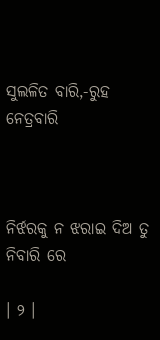ସୁଲଳିତ ବାରି,-ରୁହ ନେତ୍ରବାରି



ନିର୍ଝରକୁ ନ ଝରାଇ ଦିଅ ତୁ ନିବାରି ରେ

। ୨ ।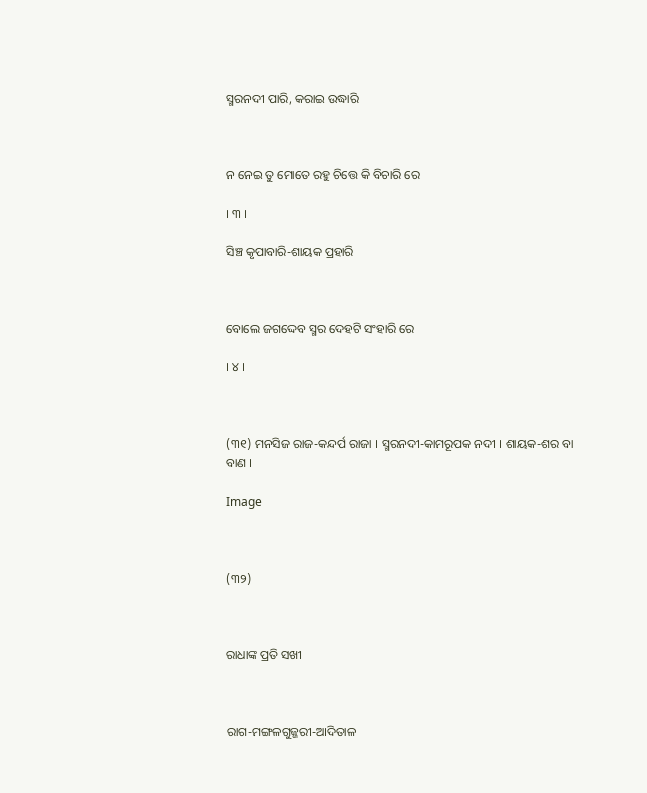ସ୍ମରନଦୀ ପାରି, କରାଇ ଉଦ୍ଧାରି



ନ ନେଇ ତୁ ମୋତେ ରହୁ ଚିତ୍ତେ କି ବିଚାରି ରେ

। ୩ ।

ସିଞ୍ଚ କୃପାବାରି-ଶାୟକ ପ୍ରହାରି



ବୋଲେ ଜଗଦ୍ଦେବ ସ୍ମର ଦେହଟି ସଂହାରି ରେ

। ୪ ।



(୩୧) ମନସିଜ ରାଜ-କନ୍ଦର୍ପ ରାଜା । ସ୍ମରନଦୀ-କାମରୂପକ ନଦୀ । ଶାୟକ-ଶର ବା ବାଣ ।

Image



(୩୨)



ରାଧାଙ୍କ ପ୍ରତି ସଖୀ



ରାଗ-ମଙ୍ଗଳଗୁଜ୍ଜରୀ-ଆଦିତାଳ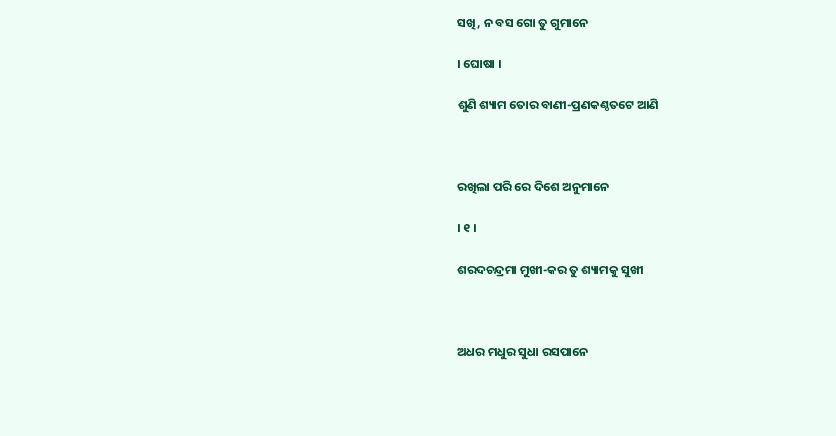ସଖି, ନ ବସ ଗୋ ତୁ ଗୁମାନେ

। ଘୋଷା ।

ଶୁଣି ଶ୍ୟାମ ତୋର ବାଣୀ-ପ୍ରଣକଣ୍ଠତଟେ ଆଣି



ରଖିଲା ପରି ରେ ଦିଶେ ଅନୁମାନେ

। ୧ ।

ଶରଦଚନ୍ଦ୍ରମା ମୁଖୀ-କର ତୁ ଶ୍ୟାମକୁ ସୁଖୀ



ଅଧର ମଧୁର ସୁଧା ରସପାନେ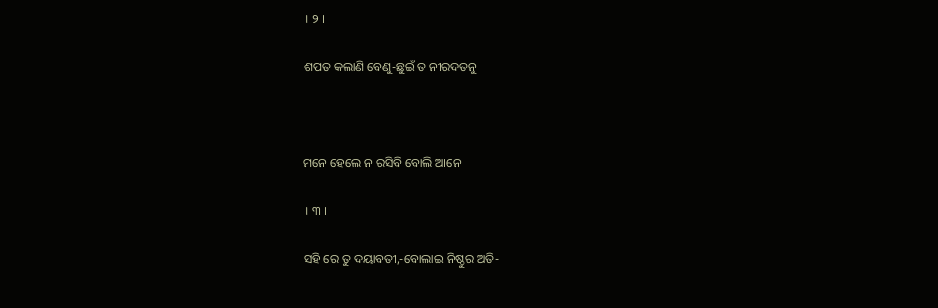। ୨ ।

ଶପତ କଲାଣି ବେଣୁ-ଛୁଇଁ ତ ନୀରଦତନୁ



ମନେ ହେଲେ ନ ରସିବି ବୋଲି ଆନେ

। ୩ ।

ସହି ରେ ତୁ ଦୟାବତୀ,-ବୋଲାଇ ନିଷ୍ଠୁର ଅତି-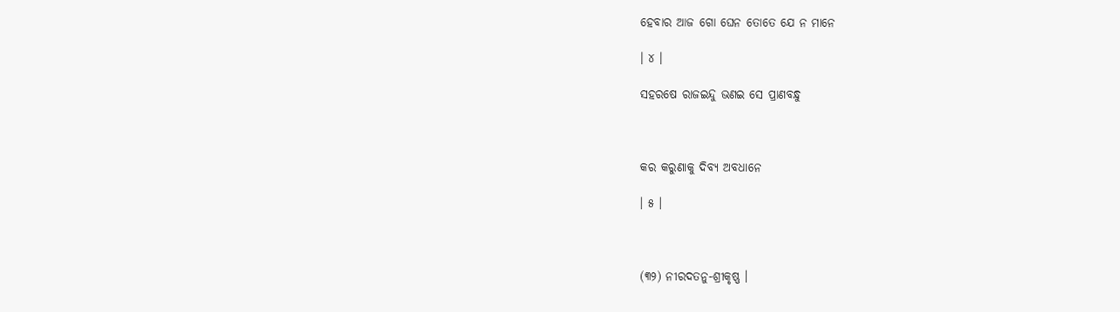ହେବାର ଆଜ ଗୋ ଘେନ ତୋତେ ଯେ ନ ମାନେ

। ୪ ।

ସହରଷେ ରାଜଇନ୍ଦୁ ଭଣଇ ସେ ପ୍ରାଣବନ୍ଧୁ



କର କରୁଣାକୁ ଦିବ୍ୟ ଅବଧାନେ

। ୫ ।



(୩୨) ନୀରଦତନୁ-ଶ୍ରୀକୃଷ୍ଣ ।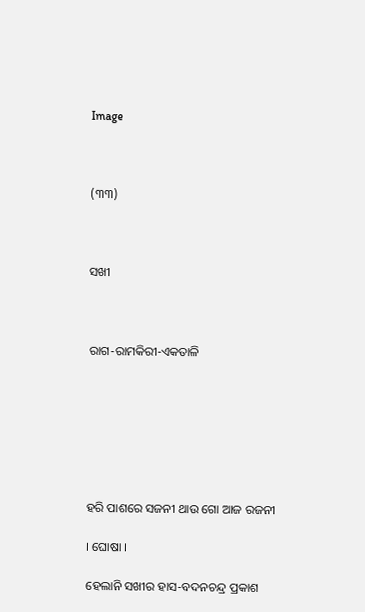Image



(୩୩)



ସଖୀ



ରାଗ-ରାମକିରୀ-ଏକତାଳି







ହରି ପାଶରେ ସଜନୀ ଥାଉ ଗୋ ଆଜ ରଜନୀ

। ଘୋଷା ।

ହେଲାନି ସଖୀର ହାସ-ବଦନଚନ୍ଦ୍ର ପ୍ରକାଶ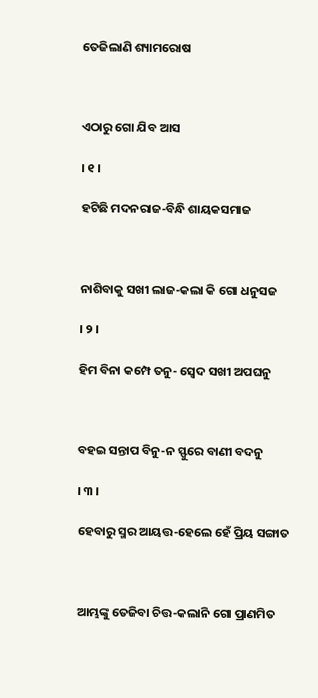ତେଜିଲାଣି ଶ୍ୟାମରୋଷ



ଏଠାରୁ ଗୋ ଯିବ ଆସ

। ୧ ।

ହଟିଛି ମଦନରାଜ-ବିନ୍ଧି ଶାୟକସମାଜ



ନାଶିବାକୁ ସଖୀ ଲାଜ-କଲା କି ଗୋ ଧନୁସଜ

। ୨ ।

ହିମ ବିନା କମ୍ପେ ତନୁ- ସ୍ୱେଦ ସଖୀ ଅପଘନୁ



ବହଇ ସନ୍ତାପ ବିନୁ-ନ ସ୍ଫୁରେ ବାଣୀ ବଦନୁ

। ୩ ।

ହେବାରୁ ସ୍ମର ଆୟତ୍ତ-ହେଲେ ହେଁ ପ୍ରିୟ ସଙ୍ଗାତ



ଆମ୍ଭଙ୍କୁ ତେଜିବା ଚିତ୍ତ-କଲାନି ଗୋ ପ୍ରାଣମିତ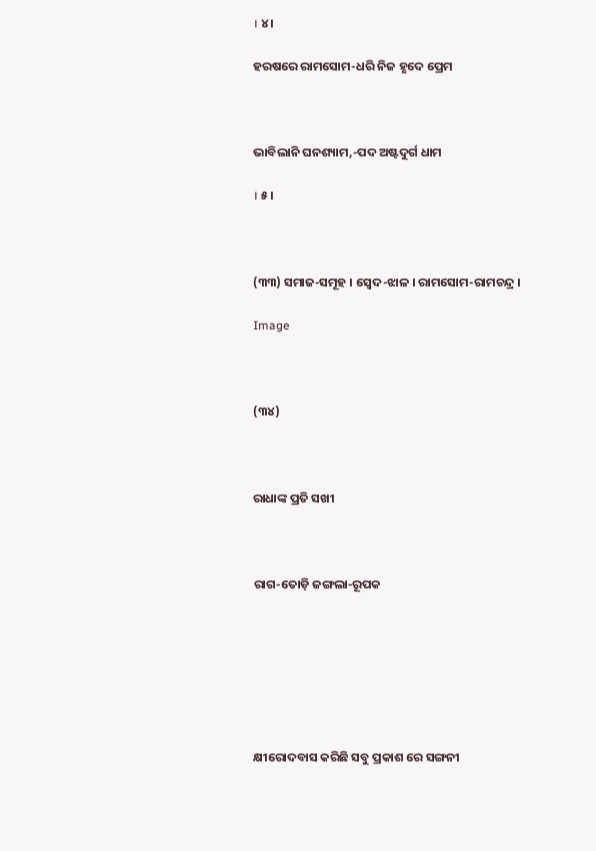। ୪ ।

ହରଷରେ ରାମସୋମ-ଧରି ନିଜ ହୃଦେ ପ୍ରେମ



ଭାବିଲାନି ଘନଶ୍ୟାମ,-ପଦ ଅଷ୍ଟଦୁର୍ଗ ଧାମ

। ୫ ।



(୩୩) ସମାଜ-ସମୂହ । ସ୍ୱେଦ-ଝାଳ । ରାମସୋମ-ରାମଚନ୍ଦ୍ର ।

Image



(୩୪)



ରାଧାଙ୍କ ପ୍ରତି ସଖୀ



ରାଗ-ତୋଡ଼ି ଜଙ୍ଗଲା-ରୂପକ







କ୍ଷୀରୋଦବାସ କରିଛି ସବୁ ପ୍ରକାଶ ରେ ସଙ୍ଗନୀ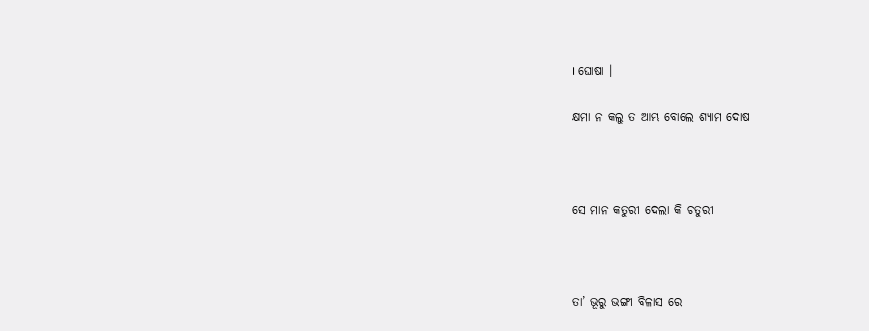। ଘୋଷା ।

କ୍ଷମା ନ କଲୁ ତ ଆମ୍ଭ ବୋଲେ ଶ୍ୟାମ ଦୋଷ



ସେ ମାନ କତୁରୀ ଦେଲା କି ଚତୁରୀ



ତା’ ଭୂରୁ ଭଙ୍ଗୀ ବିଳାସ ରେ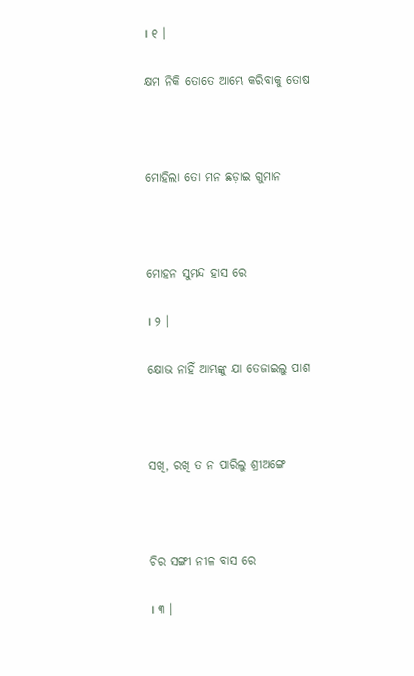। ୧ ।

କ୍ଷମ ନିକି ତୋତେ ଆମ୍ଭେ କରିବାକୁ ତୋଷ



ମୋହିଲା ତୋ ମନ ଛଡ଼ାଇ ଗୁମାନ



ମୋହନ ସୁମନ୍ଦ ହାସ ରେ

। ୨ ।

କ୍ଷୋଭ ନାହିଁ ଆମ୍ଭଙ୍କୁ ଯା ତେଜାଇଲୁ ପାଶ



ସଖି, ରଖି ତ ନ ପାରିଲୁ ଶ୍ରୀଅଙ୍ଗେ



ଚିର ସଙ୍ଗୀ ନୀଳ ବାସ ରେ

। ୩ ।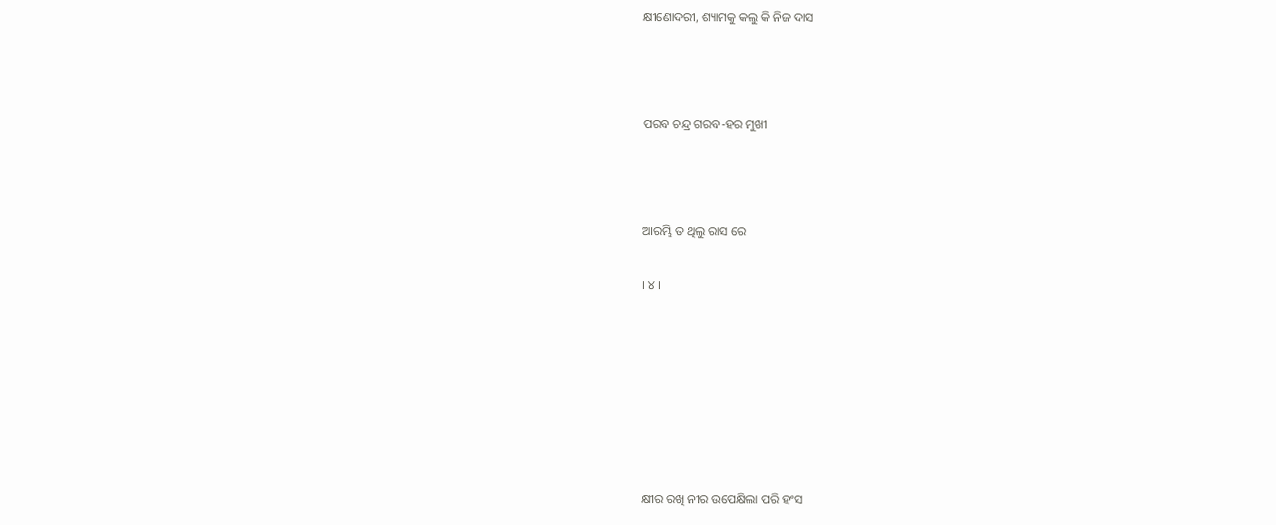କ୍ଷୀଣୋଦରୀ, ଶ୍ୟାମକୁ କଲୁ କି ନିଜ ଦାସ



ପରବ ଚନ୍ଦ୍ର ଗରବ-ହର ମୁଖୀ



ଆରମ୍ଭି ତ ଥିଲୁ ରାସ ରେ

। ୪ ।







କ୍ଷୀର ରଖି ନୀର ଉପେକ୍ଷିଲା ପରି ହଂସ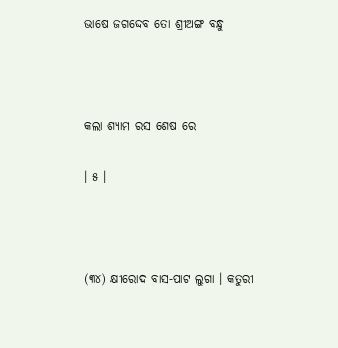ଭାଷେ ଜଗଦ୍ଦେବ ତୋ ଶ୍ରୀଅଙ୍ଗ ବନ୍ଧୁ



କଲା ଶ୍ୟାମ ରସ ଶେଷ ରେ

। ୫ ।



(୩୪) କ୍ଷୀରୋଦ ବାସ-ପାଟ ଲୁଗା । କତୁରୀ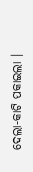ଦେଲା-କାଟି ପକାଇଲା ।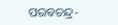ପରବଚନ୍ଦ୍ର-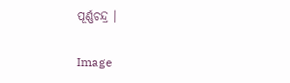ପୂର୍ଣ୍ଣଚନ୍ଦ୍ର ।

Image